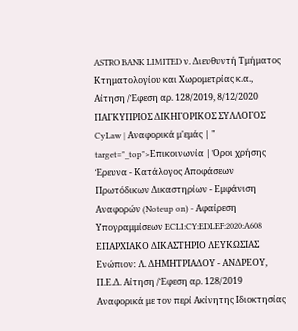ASTRO BANK LIMITED ν. Διευθυντή Τμήματος Κτηματολογίου και Χωρομετρίας κ.α., Αίτηση /Έφεση αρ. 128/2019, 8/12/2020 ΠΑΓΚΥΠΡΙΟΣ ΔΙΚΗΓΟΡΙΚΟΣ ΣΥΛΛΟΓΟΣ CyLaw | Αναφορικά μ'εμάς | " target="_top">Επικοινωνία | Όροι χρήσης Έρευνα - Κατάλογος Αποφάσεων Πρωτόδικων Δικαστηρίων - Εμφάνιση Αναφορών (Noteup on) - Αφαίρεση Υπογραμμίσεων ECLI:CY:EDLEF:2020:A608 ΕΠΑΡΧΙΑΚΟ ΔΙΚΑΣΤΗΡΙΟ ΛΕΥΚΩΣΙΑΣ Ενώπιον: Λ. ΔΗΜΗΤΡΙΑΔΟΥ - ΑΝΔΡΕΟΥ, Π.Ε.Δ. Αίτηση /Έφεση αρ. 128/2019 Αναφορικά με τον περί Ακίνητης Ιδιοκτησίας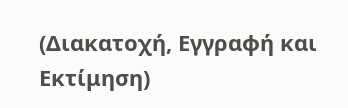(Διακατοχή, Εγγραφή και Εκτίμηση)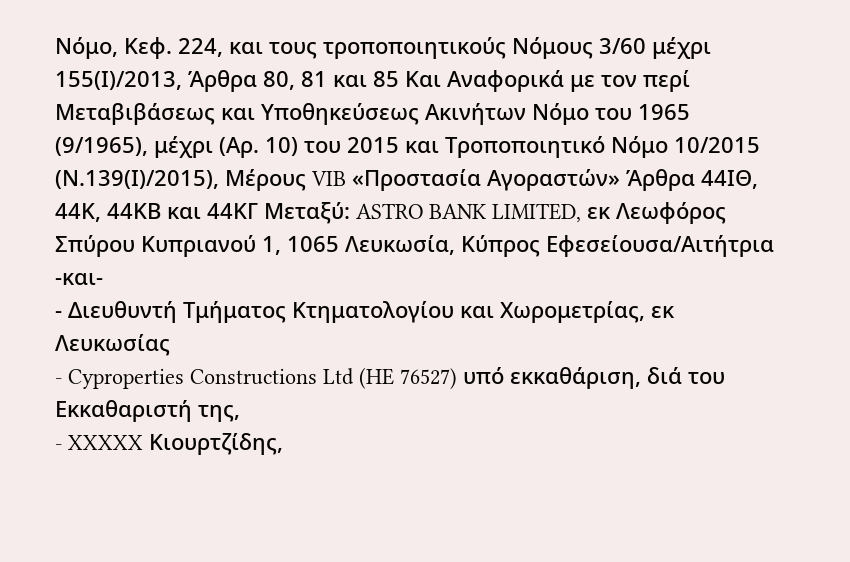Νόμο, Κεφ. 224, και τους τροποποιητικούς Νόμους 3/60 μέχρι 155(Ι)/2013, Άρθρα 80, 81 και 85 Και Αναφορικά με τον περί Μεταβιβάσεως και Υποθηκεύσεως Ακινήτων Νόμο του 1965 (9/1965), μέχρι (Αρ. 10) του 2015 και Τροποποιητικό Νόμο 10/2015 (Ν.139(Ι)/2015), Μέρους VIB «Προστασία Αγοραστών» Άρθρα 44ΙΘ, 44Κ, 44ΚΒ και 44ΚΓ Μεταξύ: ASTRO BANK LIMITED, εκ Λεωφόρος Σπύρου Κυπριανού 1, 1065 Λευκωσία, Κύπρος Εφεσείουσα/Αιτήτρια -και-
- Διευθυντή Τμήματος Κτηματολογίου και Χωρομετρίας, εκ Λευκωσίας
- Cyproperties Constructions Ltd (HE 76527) υπό εκκαθάριση, διά του Εκκαθαριστή της,
- XXXXX Κιουρτζίδης,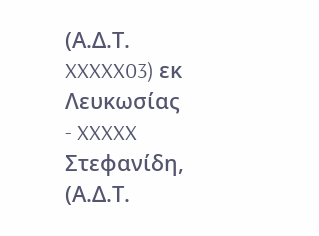(Α.Δ.Τ. XXXXX03) εκ Λευκωσίας
- XXXXX Στεφανίδη, (Α.Δ.Τ.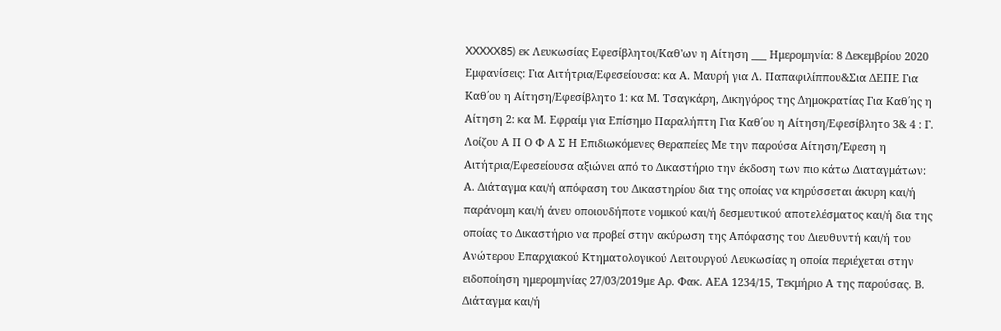XXXXX85) εκ Λευκωσίας Εφεσίβλητοι/Καθ'ων η Αίτηση ___ Ημερομηνία: 8 Δεκεμβρίου 2020 Εμφανίσεις: Για Αιτήτρια/Εφεσείουσα: κα Α. Μαυρή για Λ. Παπαφιλίππου&Σια ΔΕΠΕ Για Καθ΄ου η Αίτηση/Εφεσίβλητο 1: κα Μ. Τσαγκάρη, Δικηγόρος της Δημοκρατίας Για Καθ΄ης η Αίτηση 2: κα Μ. Εφραίμ για Επίσημο Παραλήπτη Για Καθ΄ου η Αίτηση/Εφεσίβλητο 3& 4 : Γ. Λοίζου Α Π Ο Φ Α Σ Η Επιδιωκόμενες Θεραπείες Με την παρούσα Αίτηση/Έφεση η Αιτήτρια/Εφεσείουσα αξιώνει από το Δικαστήριο την έκδοση των πιο κάτω Διαταγμάτων: Α. Διάταγμα και/ή απόφαση του Δικαστηρίου δια της οποίας να κηρύσσεται άκυρη και/ή παράνομη και/ή άνευ οποιουδήποτε νομικού και/ή δεσμευτικού αποτελέσματος και/ή δια της οποίας το Δικαστήριο να προβεί στην ακύρωση της Απόφασης του Διευθυντή και/ή του Ανώτερου Επαρχιακού Κτηματολογικού Λειτουργού Λευκωσίας η οποία περιέχεται στην ειδοποίηση ημερομηνίας 27/03/2019με Αρ. Φακ. ΑΕΑ 1234/15, Τεκμήριο Α της παρούσας. Β. Διάταγμα και/ή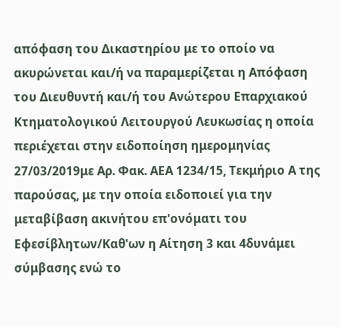απόφαση του Δικαστηρίου με το οποίο να ακυρώνεται και/ή να παραμερίζεται η Απόφαση του Διευθυντή και/ή του Ανώτερου Επαρχιακού Κτηματολογικού Λειτουργού Λευκωσίας η οποία περιέχεται στην ειδοποίηση ημερομηνίας 27/03/2019με Αρ. Φακ. ΑΕΑ 1234/15, Τεκμήριο Α της παρούσας, με την οποία ειδοποιεί για την μεταβίβαση ακινήτου επ'ονόματι του Εφεσίβλητων/Καθ'ων η Αίτηση 3 και 4δυνάμει σύμβασης ενώ το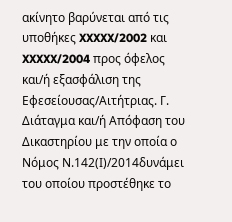ακίνητο βαρύνεται από τις υποθήκες XXXXX/2002 και XXXXX/2004 προς όφελος και/ή εξασφάλιση της Εφεσείουσας/Αιτήτριας. Γ. Διάταγμα και/ή Απόφαση του Δικαστηρίου με την οποία ο Νόμος Ν.142(Ι)/2014δυνάμει του οποίου προστέθηκε το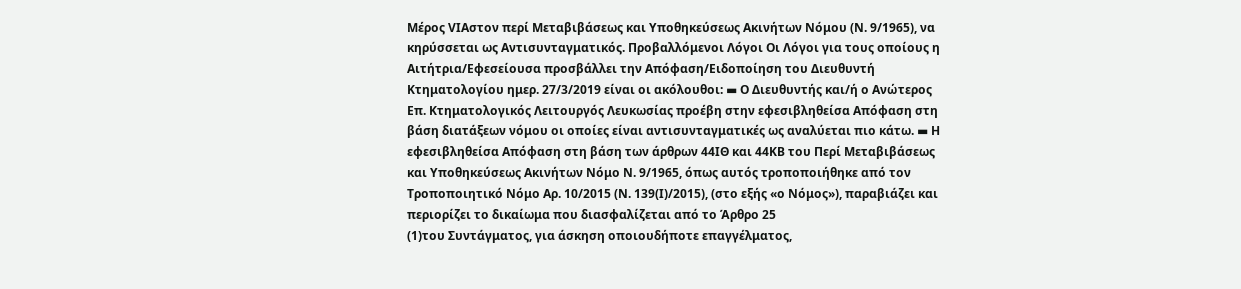Μέρος VIAστον περί Μεταβιβάσεως και Υποθηκεύσεως Ακινήτων Νόμου (Ν. 9/1965), να κηρύσσεται ως Αντισυνταγματικός. Προβαλλόμενοι Λόγοι Οι Λόγοι για τους οποίους η Αιτήτρια/Εφεσείουσα προσβάλλει την Απόφαση/Ειδοποίηση του Διευθυντή Κτηματολογίου ημερ. 27/3/2019 είναι οι ακόλουθοι: ▬ Ο Διευθυντής και/ή ο Ανώτερος Επ. Κτηματολογικός Λειτουργός Λευκωσίας προέβη στην εφεσιβληθείσα Απόφαση στη βάση διατάξεων νόμου οι οποίες είναι αντισυνταγματικές ως αναλύεται πιο κάτω. ▬ Η εφεσιβληθείσα Απόφαση στη βάση των άρθρων 44ΙΘ και 44ΚΒ του Περί Μεταβιβάσεως και Υποθηκεύσεως Ακινήτων Νόμο Ν. 9/1965, όπως αυτός τροποποιήθηκε από τον Τροποποιητικό Νόμο Αρ. 10/2015 (Ν. 139(Ι)/2015), (στο εξής «ο Νόμος»), παραβιάζει και περιορίζει το δικαίωμα που διασφαλίζεται από το Άρθρο 25
(1)του Συντάγματος, για άσκηση οποιουδήποτε επαγγέλματος,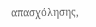απασχόλησης,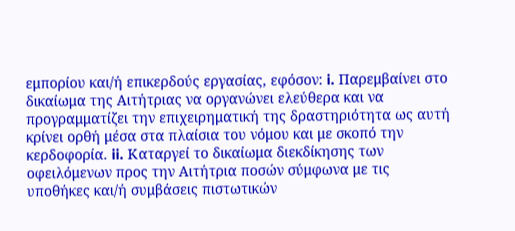εμπορίου και/ή επικερδούς εργασίας, εφόσον: i. Παρεμβαίνει στο δικαίωμα της Αιτήτριας να οργανώνει ελεύθερα και να προγραμματίζει την επιχειρηματική της δραστηριότητα ως αυτή κρίνει ορθή μέσα στα πλαίσια του νόμου και με σκοπό την κερδοφορία. ii. Καταργεί το δικαίωμα διεκδίκησης των οφειλόμενων προς την Αιτήτρια ποσών σύμφωνα με τις υποθήκες και/ή συμβάσεις πιστωτικών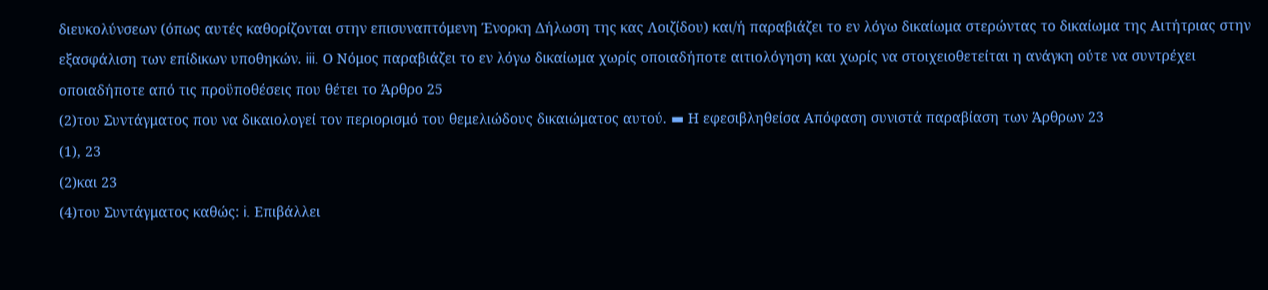διευκολύνσεων (όπως αυτές καθορίζονται στην επισυναπτόμενη Ένορκη Δήλωση της κας Λοιζίδου) και/ή παραβιάζει το εν λόγω δικαίωμα στερώντας το δικαίωμα της Αιτήτριας στην εξασφάλιση των επίδικων υποθηκών. iii. Ο Νόμος παραβιάζει το εν λόγω δικαίωμα χωρίς οποιαδήποτε αιτιολόγηση και χωρίς να στοιχειοθετείται η ανάγκη ούτε να συντρέχει οποιαδήποτε από τις προϋποθέσεις που θέτει το Άρθρο 25
(2)του Συντάγματος που να δικαιολογεί τον περιορισμό του θεμελιώδους δικαιώματος αυτού. ▬ Η εφεσιβληθείσα Απόφαση συνιστά παραβίαση των Άρθρων 23
(1), 23
(2)και 23
(4)του Συντάγματος καθώς: i. Επιβάλλει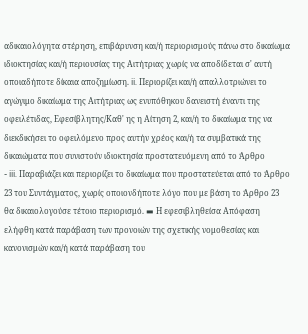αδικαιολόγητα στέρηση, επιβάρυνση και/ή περιορισμούς πάνω στο δικαίωμα ιδιοκτησίας και/ή περιουσίας της Αιτήτριας χωρίς να αποδίδεται σ' αυτή οποιαδήποτε δίκαια αποζημίωση. ii. Περιορίζει και/ή απαλλοτριώνει το αγώγιμο δικαίωμα της Αιτήτριας ως ενυπόθηκου δανειστή έναντι της οφειλέτιδας, Εφεσίβλητης/Καθ' ης η Αίτηση 2, και/ή το δικαίωμα της να διεκδικήσει το οφειλόμενο προς αυτήν χρέος και/ή τα συμβατικά της δικαιώματα που συνιστούν ιδιοκτησία προστατευόμενη από το Άρθρο
- iii. Παραβιάζει και περιορίζει το δικαίωμα που προστατεύεται από το Άρθρο 23 του Συντάγματος, χωρίς οποιονδήποτε λόγο που με βάση το Άρθρο 23 θα δικαιολογούσε τέτοιο περιορισμό. ▬ Η εφεσιβληθείσα Απόφαση ελήφθη κατά παράβαση των προνοιών της σχετικής νομοθεσίας και κανονισμών και/ή κατά παράβαση του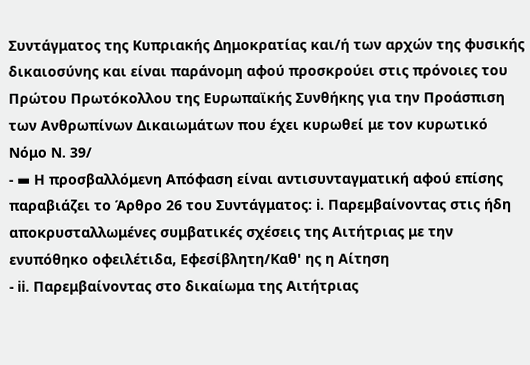Συντάγματος της Κυπριακής Δημοκρατίας και/ή των αρχών της φυσικής δικαιοσύνης και είναι παράνομη αφού προσκρούει στις πρόνοιες του Πρώτου Πρωτόκολλου της Ευρωπαϊκής Συνθήκης για την Προάσπιση των Ανθρωπίνων Δικαιωμάτων που έχει κυρωθεί με τον κυρωτικό Νόμο Ν. 39/
- ▬ Η προσβαλλόμενη Απόφαση είναι αντισυνταγματική αφού επίσης παραβιάζει το Άρθρο 26 του Συντάγματος: i. Παρεμβαίνοντας στις ήδη αποκρυσταλλωμένες συμβατικές σχέσεις της Αιτήτριας με την ενυπόθηκο οφειλέτιδα, Εφεσίβλητη/Καθ' ης η Αίτηση
- ii. Παρεμβαίνοντας στο δικαίωμα της Αιτήτριας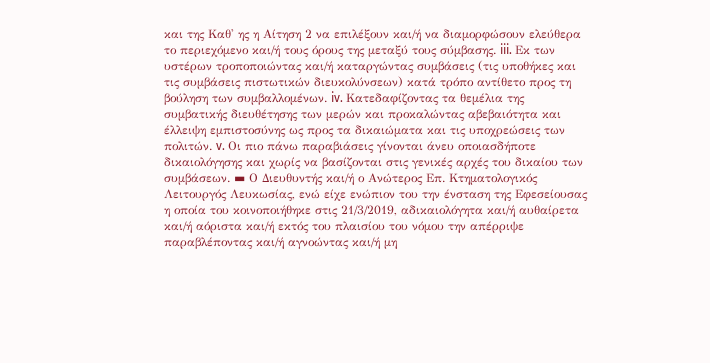και της Καθ' ης η Αίτηση 2 να επιλέξουν και/ή να διαμορφώσουν ελεύθερα το περιεχόμενο και/ή τους όρους της μεταξύ τους σύμβασης. iii. Εκ των υστέρων τροποποιώντας και/ή καταργώντας συμβάσεις (τις υποθήκες και τις συμβάσεις πιστωτικών διευκολύνσεων) κατά τρόπο αντίθετο προς τη βούληση των συμβαλλομένων. iv. Κατεδαφίζοντας τα θεμέλια της συμβατικής διευθέτησης των μερών και προκαλώντας αβεβαιότητα και έλλειψη εμπιστοσύνης ως προς τα δικαιώματα και τις υποχρεώσεις των πολιτών. v. Οι πιο πάνω παραβιάσεις γίνονται άνευ οποιασδήποτε δικαιολόγησης και χωρίς να βασίζονται στις γενικές αρχές του δικαίου των συμβάσεων. ▬ Ο Διευθυντής και/ή ο Ανώτερος Επ. Κτηματολογικός Λειτουργός Λευκωσίας, ενώ είχε ενώπιον του την ένσταση της Εφεσείουσας η οποία του κοινοποιήθηκε στις 21/3/2019, αδικαιολόγητα και/ή αυθαίρετα και/ή αόριστα και/ή εκτός του πλαισίου του νόμου την απέρριψε παραβλέποντας και/ή αγνοώντας και/ή μη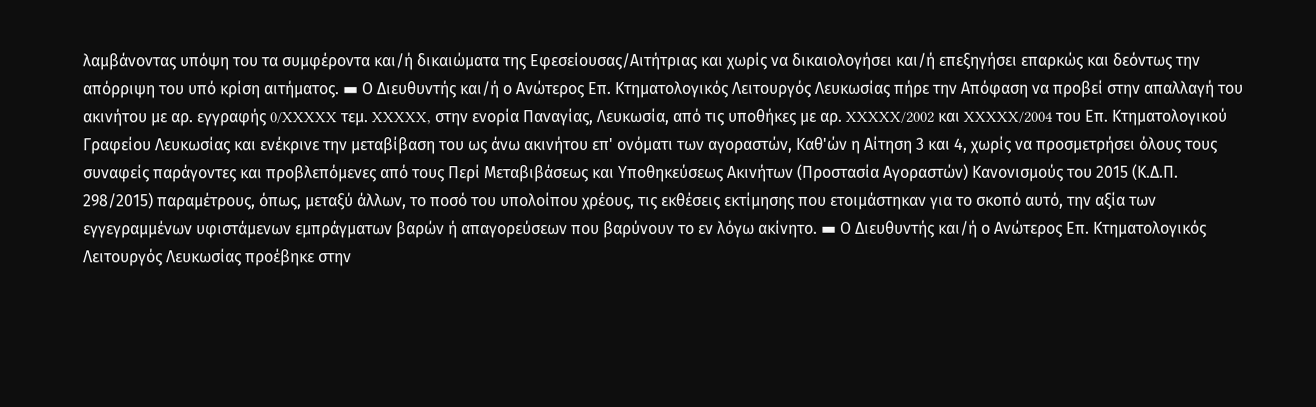λαμβάνοντας υπόψη του τα συμφέροντα και/ή δικαιώματα της Εφεσείουσας/Αιτήτριας και χωρίς να δικαιολογήσει και/ή επεξηγήσει επαρκώς και δεόντως την απόρριψη του υπό κρίση αιτήματος. ▬ Ο Διευθυντής και/ή ο Ανώτερος Επ. Κτηματολογικός Λειτουργός Λευκωσίας πήρε την Απόφαση να προβεί στην απαλλαγή του ακινήτου με αρ. εγγραφής 0/XXXXX τεμ. XXXXX, στην ενορία Παναγίας, Λευκωσία, από τις υποθήκες με αρ. XXXXX/2002 και XXXXX/2004 του Επ. Κτηματολογικού Γραφείου Λευκωσίας και ενέκρινε την μεταβίβαση του ως άνω ακινήτου επ' ονόματι των αγοραστών, Καθ'ών η Αίτηση 3 και 4, χωρίς να προσμετρήσει όλους τους συναφείς παράγοντες και προβλεπόμενες από τους Περί Μεταβιβάσεως και Υποθηκεύσεως Ακινήτων (Προστασία Αγοραστών) Κανονισμούς του 2015 (Κ.Δ.Π. 298/2015) παραμέτρους, όπως, μεταξύ άλλων, το ποσό του υπολοίπου χρέους, τις εκθέσεις εκτίμησης που ετοιμάστηκαν για το σκοπό αυτό, την αξία των εγγεγραμμένων υφιστάμενων εμπράγματων βαρών ή απαγορεύσεων που βαρύνουν το εν λόγω ακίνητο. ▬ Ο Διευθυντής και/ή ο Ανώτερος Επ. Κτηματολογικός Λειτουργός Λευκωσίας προέβηκε στην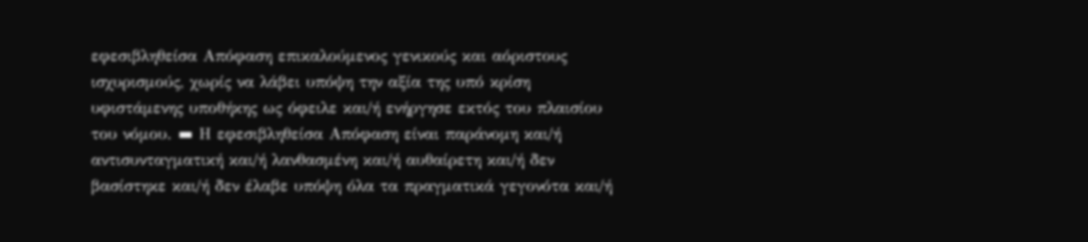εφεσιβληθείσα Απόφαση επικαλούμενος γενικούς και αόριστους ισχυρισμούς, χωρίς να λάβει υπόψη την αξία της υπό κρίση υφιστάμενης υποθήκης ως όφειλε και/ή ενήργησε εκτός του πλαισίου του νόμου. ▬ Η εφεσιβληθείσα Απόφαση είναι παράνομη και/ή αντισυνταγματική και/ή λανθασμένη και/ή αυθαίρετη και/ή δεν βασίστηκε και/ή δεν έλαβε υπόψη όλα τα πραγματικά γεγονότα και/ή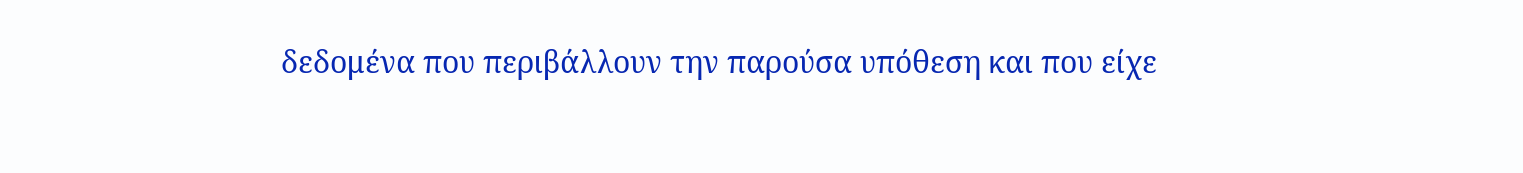δεδομένα που περιβάλλουν την παρούσα υπόθεση και που είχε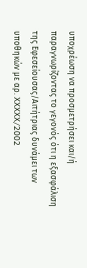υποχρέωση να προσμετρήσει και/ή παραγνωρίζοντας το γεγονός ότι η εξασφάλιση της Εφεσείουσας/Αιτήτριας δυνάμει των υποθηκών με αρ. XXXXX/2002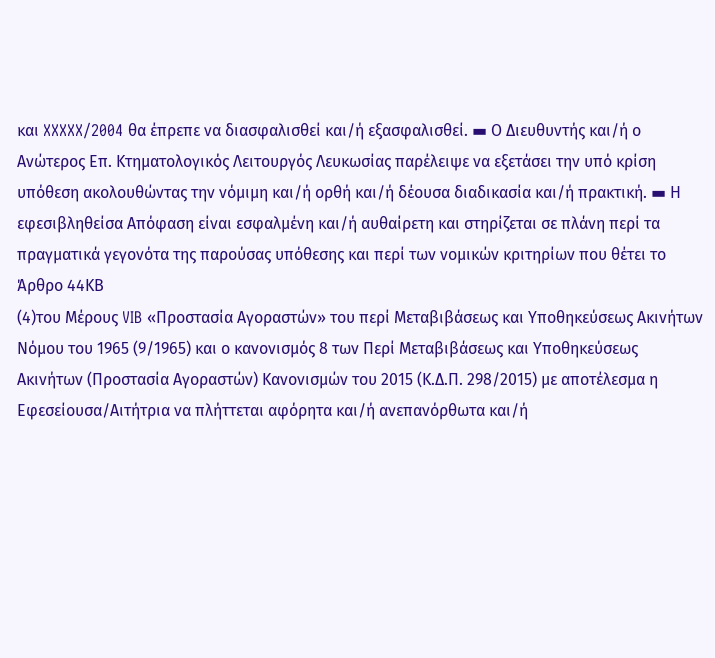και XXXXX/2004 θα έπρεπε να διασφαλισθεί και/ή εξασφαλισθεί. ▬ Ο Διευθυντής και/ή ο Ανώτερος Επ. Κτηματολογικός Λειτουργός Λευκωσίας παρέλειψε να εξετάσει την υπό κρίση υπόθεση ακολουθώντας την νόμιμη και/ή ορθή και/ή δέουσα διαδικασία και/ή πρακτική. ▬ Η εφεσιβληθείσα Απόφαση είναι εσφαλμένη και/ή αυθαίρετη και στηρίζεται σε πλάνη περί τα πραγματικά γεγονότα της παρούσας υπόθεσης και περί των νομικών κριτηρίων που θέτει το Άρθρο 44ΚΒ
(4)του Μέρους VIB «Προστασία Αγοραστών» του περί Μεταβιβάσεως και Υποθηκεύσεως Ακινήτων Νόμου του 1965 (9/1965) και ο κανονισμός 8 των Περί Μεταβιβάσεως και Υποθηκεύσεως Ακινήτων (Προστασία Αγοραστών) Κανονισμών του 2015 (Κ.Δ.Π. 298/2015) με αποτέλεσμα η Εφεσείουσα/Αιτήτρια να πλήττεται αφόρητα και/ή ανεπανόρθωτα και/ή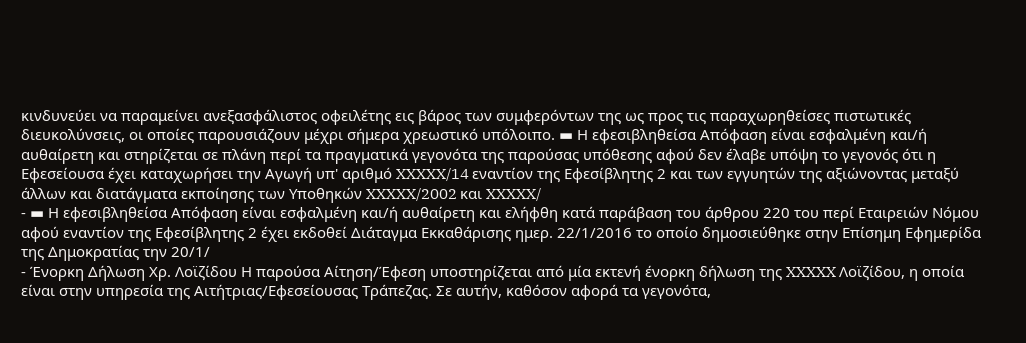κινδυνεύει να παραμείνει ανεξασφάλιστος οφειλέτης εις βάρος των συμφερόντων της ως προς τις παραχωρηθείσες πιστωτικές διευκολύνσεις, οι οποίες παρουσιάζουν μέχρι σήμερα χρεωστικό υπόλοιπο. ▬ Η εφεσιβληθείσα Απόφαση είναι εσφαλμένη και/ή αυθαίρετη και στηρίζεται σε πλάνη περί τα πραγματικά γεγονότα της παρούσας υπόθεσης αφού δεν έλαβε υπόψη το γεγονός ότι η Εφεσείουσα έχει καταχωρήσει την Αγωγή υπ' αριθμό XXXXX/14 εναντίον της Εφεσίβλητης 2 και των εγγυητών της αξιώνοντας μεταξύ άλλων και διατάγματα εκποίησης των Υποθηκών XXXXX/2002 και XXXXX/
- ▬ Η εφεσιβληθείσα Απόφαση είναι εσφαλμένη και/ή αυθαίρετη και ελήφθη κατά παράβαση του άρθρου 220 του περί Εταιρειών Νόμου αφού εναντίον της Εφεσίβλητης 2 έχει εκδοθεί Διάταγμα Εκκαθάρισης ημερ. 22/1/2016 το οποίο δημοσιεύθηκε στην Επίσημη Εφημερίδα της Δημοκρατίας την 20/1/
- Ένορκη Δήλωση Χρ. Λοϊζίδου Η παρούσα Αίτηση/Έφεση υποστηρίζεται από μία εκτενή ένορκη δήλωση της XXXXX Λοϊζίδου, η οποία είναι στην υπηρεσία της Αιτήτριας/Εφεσείουσας Τράπεζας. Σε αυτήν, καθόσον αφορά τα γεγονότα,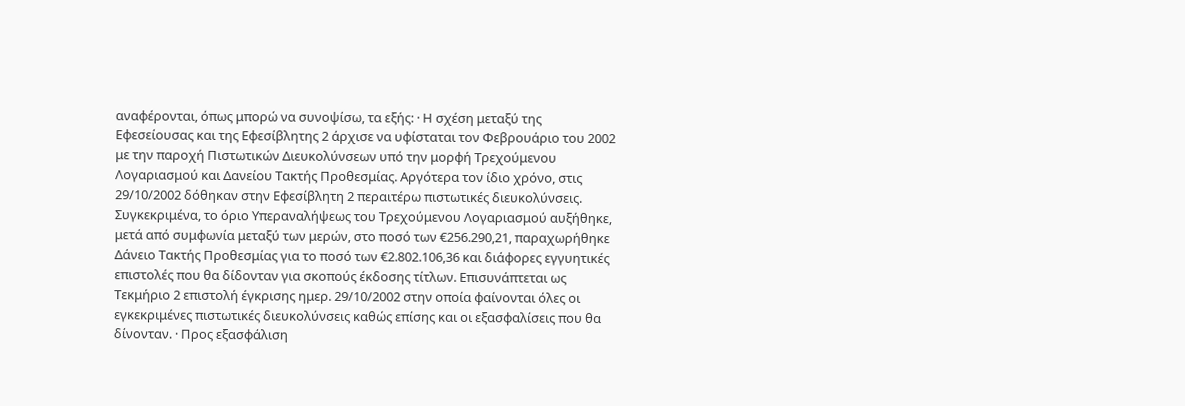αναφέρονται, όπως μπορώ να συνοψίσω, τα εξής: · Η σχέση μεταξύ της Εφεσείουσας και της Εφεσίβλητης 2 άρχισε να υφίσταται τον Φεβρουάριο του 2002 με την παροχή Πιστωτικών Διευκολύνσεων υπό την μορφή Τρεχούμενου Λογαριασμού και Δανείου Τακτής Προθεσμίας. Αργότερα τον ίδιο χρόνο, στις 29/10/2002 δόθηκαν στην Εφεσίβλητη 2 περαιτέρω πιστωτικές διευκολύνσεις. Συγκεκριμένα, το όριο Υπεραναλήψεως του Τρεχούμενου Λογαριασμού αυξήθηκε, μετά από συμφωνία μεταξύ των μερών, στο ποσό των €256.290,21, παραχωρήθηκε Δάνειο Τακτής Προθεσμίας για το ποσό των €2.802.106,36 και διάφορες εγγυητικές επιστολές που θα δίδονταν για σκοπούς έκδοσης τίτλων. Επισυνάπτεται ως Τεκμήριο 2 επιστολή έγκρισης ημερ. 29/10/2002 στην οποία φαίνονται όλες οι εγκεκριμένες πιστωτικές διευκολύνσεις καθώς επίσης και οι εξασφαλίσεις που θα δίνονταν. · Προς εξασφάλιση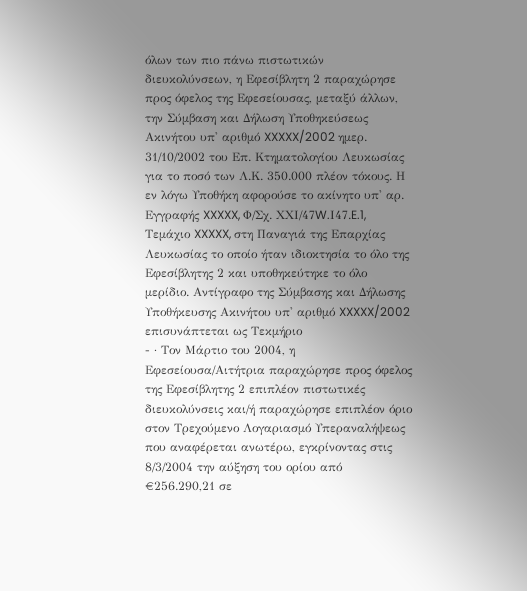όλων των πιο πάνω πιστωτικών διευκολύνσεων, η Εφεσίβλητη 2 παραχώρησε προς όφελος της Εφεσείουσας, μεταξύ άλλων, την Σύμβαση και Δήλωση Υποθηκεύσεως Ακινήτου υπ' αριθμό XXXXX/2002 ημερ. 31/10/2002 του Επ. Κτηματολογίου Λευκωσίας για το ποσό των Λ.Κ. 350.000 πλέον τόκους. Η εν λόγω Υποθήκη αφορούσε το ακίνητο υπ' αρ. Εγγραφής XXXXX, Φ/Σχ. ΧΧΙ/47W.Ι47.E.1, Τεμάχιο XXXXX, στη Παναγιά της Επαρχίας Λευκωσίας το οποίο ήταν ιδιοκτησία το όλο της Εφεσίβλητης 2 και υποθηκεύτηκε το όλο μερίδιο. Αντίγραφο της Σύμβασης και Δήλωσης Υποθήκευσης Ακινήτου υπ' αριθμό XXXXX/2002 επισυνάπτεται ως Τεκμήριο
- · Τον Μάρτιο του 2004, η Εφεσείουσα/Αιτήτρια παραχώρησε προς όφελος της Εφεσίβλητης 2 επιπλέον πιστωτικές διευκολύνσεις και/ή παραχώρησε επιπλέον όριο στον Τρεχούμενο Λογαριασμό Υπεραναλήψεως που αναφέρεται ανωτέρω, εγκρίνοντας στις 8/3/2004 την αύξηση του ορίου από €256.290,21 σε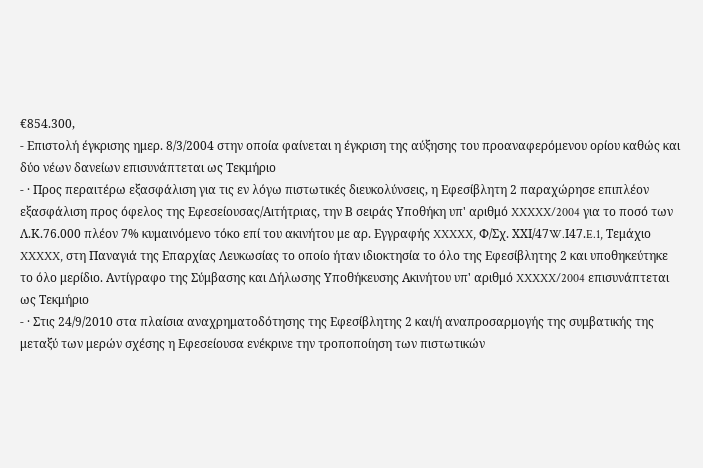€854.300,
- Επιστολή έγκρισης ημερ. 8/3/2004 στην οποία φαίνεται η έγκριση της αύξησης του προαναφερόμενου ορίου καθώς και δύο νέων δανείων επισυνάπτεται ως Τεκμήριο
- · Προς περαιτέρω εξασφάλιση για τις εν λόγω πιστωτικές διευκολύνσεις, η Εφεσίβλητη 2 παραχώρησε επιπλέον εξασφάλιση προς όφελος της Εφεσείουσας/Αιτήτριας, την Β σειράς Υποθήκη υπ' αριθμό XXXXX/2004 για το ποσό των Λ.Κ.76.000 πλέον 7% κυμαινόμενο τόκο επί του ακινήτου με αρ. Εγγραφής XXXXX, Φ/Σχ. ΧΧΙ/47W.Ι47.E.1, Τεμάχιο XXXXX, στη Παναγιά της Επαρχίας Λευκωσίας το οποίο ήταν ιδιοκτησία το όλο της Εφεσίβλητης 2 και υποθηκεύτηκε το όλο μερίδιο. Αντίγραφο της Σύμβασης και Δήλωσης Υποθήκευσης Ακινήτου υπ' αριθμό XXXXX/2004 επισυνάπτεται ως Τεκμήριο
- · Στις 24/9/2010 στα πλαίσια αναχρηματοδότησης της Εφεσίβλητης 2 και/ή αναπροσαρμογής της συμβατικής της μεταξύ των μερών σχέσης η Εφεσείουσα ενέκρινε την τροποποίηση των πιστωτικών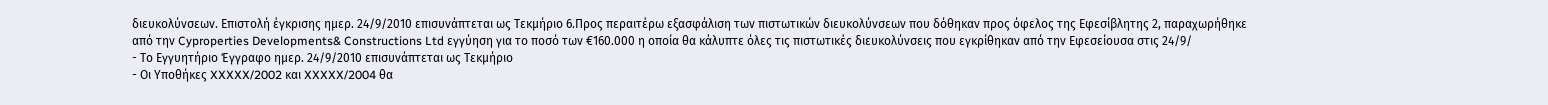διευκολύνσεων. Επιστολή έγκρισης ημερ. 24/9/2010 επισυνάπτεται ως Τεκμήριο 6.Προς περαιτέρω εξασφάλιση των πιστωτικών διευκολύνσεων που δόθηκαν προς όφελος της Εφεσίβλητης 2, παραχωρήθηκε από την Cyproperties Developments& Constructions Ltd εγγύηση για το ποσό των €160.000 η οποία θα κάλυπτε όλες τις πιστωτικές διευκολύνσεις που εγκρίθηκαν από την Εφεσείουσα στις 24/9/
- Το Εγγυητήριο Έγγραφο ημερ. 24/9/2010 επισυνάπτεται ως Τεκμήριο
- Οι Υποθήκες XXXXX/2002 και XXXXX/2004 θα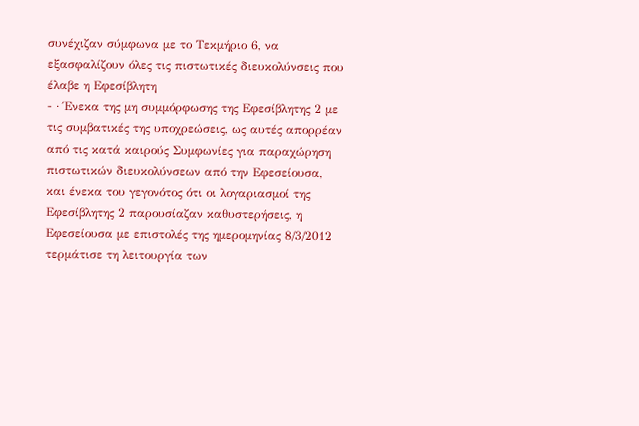συνέχιζαν σύμφωνα με το Τεκμήριο 6, να εξασφαλίζουν όλες τις πιστωτικές διευκολύνσεις που έλαβε η Εφεσίβλητη
- · Ένεκα της μη συμμόρφωσης της Εφεσίβλητης 2 με τις συμβατικές της υποχρεώσεις, ως αυτές απορρέαν από τις κατά καιρούς Συμφωνίες για παραχώρηση πιστωτικών διευκολύνσεων από την Εφεσείουσα, και ένεκα του γεγονότος ότι οι λογαριασμοί της Εφεσίβλητης 2 παρουσίαζαν καθυστερήσεις, η Εφεσείουσα με επιστολές της ημερομηνίας 8/3/2012 τερμάτισε τη λειτουργία των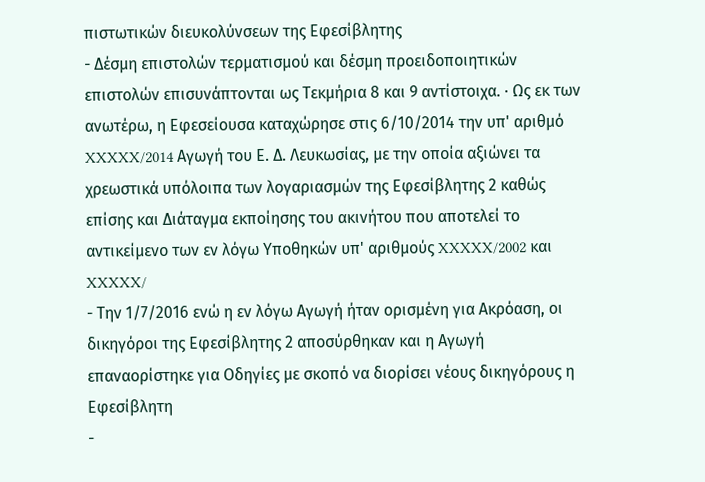πιστωτικών διευκολύνσεων της Εφεσίβλητης
- Δέσμη επιστολών τερματισμού και δέσμη προειδοποιητικών επιστολών επισυνάπτονται ως Τεκμήρια 8 και 9 αντίστοιχα. · Ως εκ των ανωτέρω, η Εφεσείουσα καταχώρησε στις 6/10/2014 την υπ' αριθμό XXXXX/2014 Αγωγή του Ε. Δ. Λευκωσίας, με την οποία αξιώνει τα χρεωστικά υπόλοιπα των λογαριασμών της Εφεσίβλητης 2 καθώς επίσης και Διάταγμα εκποίησης του ακινήτου που αποτελεί το αντικείμενο των εν λόγω Υποθηκών υπ' αριθμούς XXXXX/2002 και XXXXX/
- Την 1/7/2016 ενώ η εν λόγω Αγωγή ήταν ορισμένη για Ακρόαση, οι δικηγόροι της Εφεσίβλητης 2 αποσύρθηκαν και η Αγωγή επαναορίστηκε για Οδηγίες με σκοπό να διορίσει νέους δικηγόρους η Εφεσίβλητη
-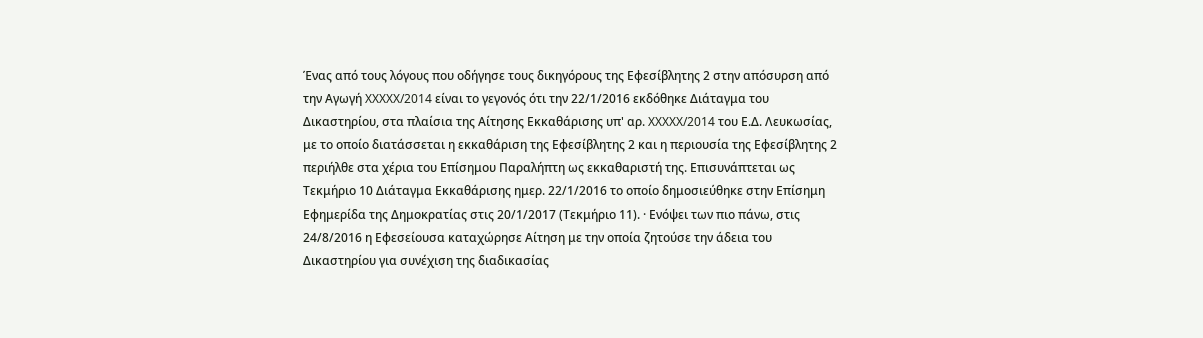Ένας από τους λόγους που οδήγησε τους δικηγόρους της Εφεσίβλητης 2 στην απόσυρση από την Αγωγή XXXXX/2014 είναι το γεγονός ότι την 22/1/2016 εκδόθηκε Διάταγμα του Δικαστηρίου, στα πλαίσια της Αίτησης Εκκαθάρισης υπ' αρ. XXXXX/2014 του Ε.Δ. Λευκωσίας, με το οποίο διατάσσεται η εκκαθάριση της Εφεσίβλητης 2 και η περιουσία της Εφεσίβλητης 2 περιήλθε στα χέρια του Επίσημου Παραλήπτη ως εκκαθαριστή της. Επισυνάπτεται ως Τεκμήριο 10 Διάταγμα Εκκαθάρισης ημερ. 22/1/2016 το οποίο δημοσιεύθηκε στην Επίσημη Εφημερίδα της Δημοκρατίας στις 20/1/2017 (Τεκμήριο 11). · Ενόψει των πιο πάνω, στις 24/8/2016 η Εφεσείουσα καταχώρησε Αίτηση με την οποία ζητούσε την άδεια του Δικαστηρίου για συνέχιση της διαδικασίας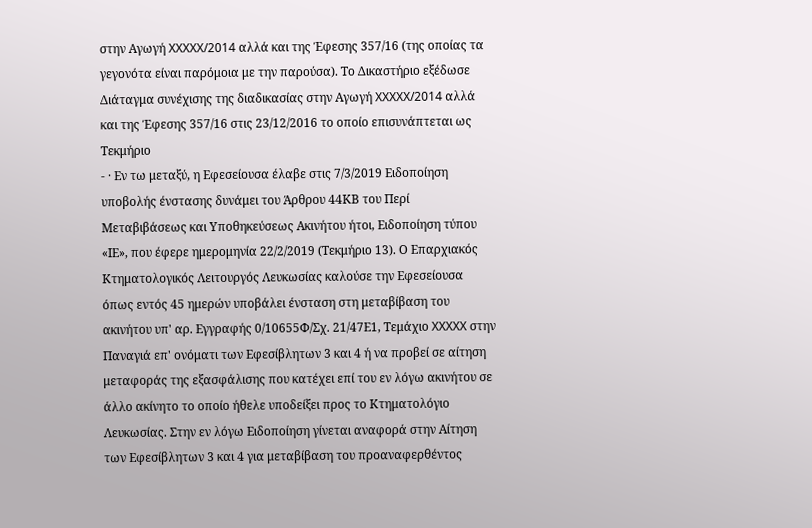στην Αγωγή XXXXX/2014 αλλά και της Έφεσης 357/16 (της οποίας τα γεγονότα είναι παρόμοια με την παρούσα). Το Δικαστήριο εξέδωσε Διάταγμα συνέχισης της διαδικασίας στην Αγωγή XXXXX/2014 αλλά και της Έφεσης 357/16 στις 23/12/2016 το οποίο επισυνάπτεται ως Τεκμήριο
- · Εν τω μεταξύ, η Εφεσείουσα έλαβε στις 7/3/2019 Ειδοποίηση υποβολής ένστασης δυνάμει του Άρθρου 44ΚΒ του Περί Μεταβιβάσεως και Υποθηκεύσεως Ακινήτου ήτοι, Ειδοποίηση τύπου «ΙΕ», που έφερε ημερομηνία 22/2/2019 (Τεκμήριο 13). Ο Επαρχιακός Κτηματολογικός Λειτουργός Λευκωσίας καλούσε την Εφεσείουσα όπως εντός 45 ημερών υποβάλει ένσταση στη μεταβίβαση του ακινήτου υπ' αρ. Εγγραφής 0/10655Φ/Σχ. 21/47Ε1, Τεμάχιο XXXXX στην Παναγιά επ' ονόματι των Εφεσίβλητων 3 και 4 ή να προβεί σε αίτηση μεταφοράς της εξασφάλισης που κατέχει επί του εν λόγω ακινήτου σε άλλο ακίνητο το οποίο ήθελε υποδείξει προς το Κτηματολόγιο Λευκωσίας. Στην εν λόγω Ειδοποίηση γίνεται αναφορά στην Αίτηση των Εφεσίβλητων 3 και 4 για μεταβίβαση του προαναφερθέντος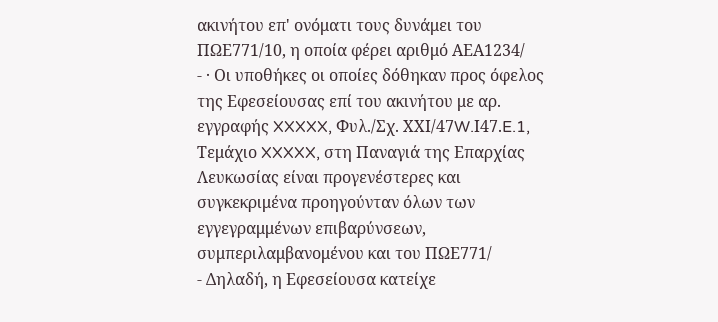ακινήτου επ' ονόματι τους δυνάμει του ΠΩΕ771/10, η οποία φέρει αριθμό ΑΕΑ1234/
- · Οι υποθήκες οι οποίες δόθηκαν προς όφελος της Εφεσείουσας επί του ακινήτου με αρ. εγγραφής XXXXX, Φυλ./Σχ. ΧΧΙ/47W.Ι47.E.1, Τεμάχιο XXXXX, στη Παναγιά της Επαρχίας Λευκωσίας είναι προγενέστερες και συγκεκριμένα προηγούνταν όλων των εγγεγραμμένων επιβαρύνσεων, συμπεριλαμβανομένου και του ΠΩΕ771/
- Δηλαδή, η Εφεσείουσα κατείχε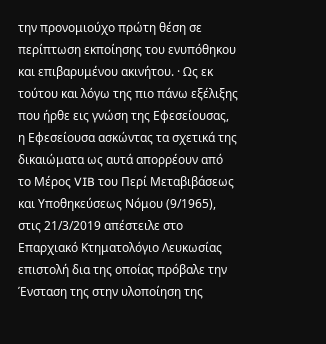την προνομιούχο πρώτη θέση σε περίπτωση εκποίησης του ενυπόθηκου και επιβαρυμένου ακινήτου. · Ως εκ τούτου και λόγω της πιο πάνω εξέλιξης που ήρθε εις γνώση της Εφεσείουσας, η Εφεσείουσα ασκώντας τα σχετικά της δικαιώματα ως αυτά απορρέουν από το Μέρος VIB του Περί Μεταβιβάσεως και Υποθηκεύσεως Νόμου (9/1965), στις 21/3/2019 απέστειλε στο Επαρχιακό Κτηματολόγιο Λευκωσίας επιστολή δια της οποίας πρόβαλε την Ένσταση της στην υλοποίηση της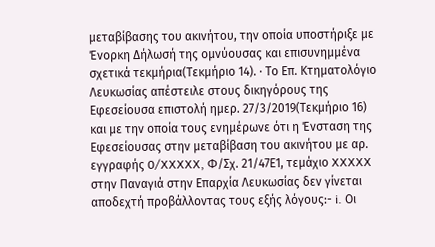μεταβίβασης του ακινήτου, την οποία υποστήριξε με Ένορκη Δήλωσή της ομνύουσας και επισυνημμένα σχετικά τεκμήρια(Τεκμήριο 14). · Το Επ. Κτηματολόγιο Λευκωσίας απέστειλε στους δικηγόρους της Εφεσείουσα επιστολή ημερ. 27/3/2019(Τεκμήριο 16) και με την οποία τους ενημέρωνε ότι η Ένσταση της Εφεσείουσας στην μεταβίβαση του ακινήτου με αρ. εγγραφής 0/XXXXX, Φ/Σχ. 21/47Ε1, τεμάχιο XXXXX στην Παναγιά στην Επαρχία Λευκωσίας δεν γίνεται αποδεχτή προβάλλοντας τους εξής λόγους:- i. Οι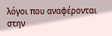λόγοι που αναφέρονται στην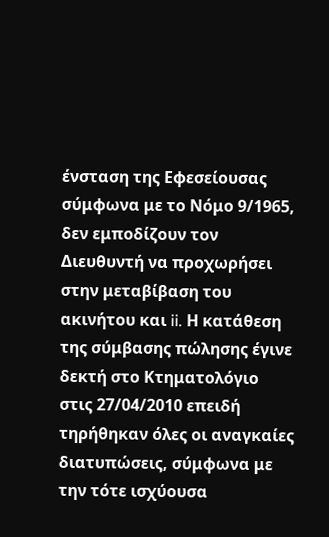ένσταση της Εφεσείουσας σύμφωνα με το Νόμο 9/1965, δεν εμποδίζουν τον Διευθυντή να προχωρήσει στην μεταβίβαση του ακινήτου και ii. Η κατάθεση της σύμβασης πώλησης έγινε δεκτή στο Κτηματολόγιο στις 27/04/2010 επειδή τηρήθηκαν όλες οι αναγκαίες διατυπώσεις, σύμφωνα με την τότε ισχύουσα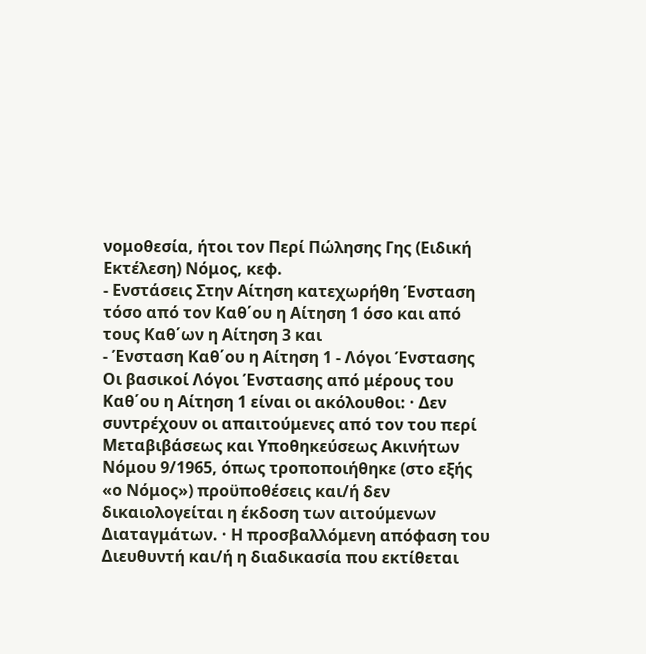νομοθεσία, ήτοι τον Περί Πώλησης Γης (Ειδική Εκτέλεση) Νόμος, κεφ.
- Ενστάσεις Στην Αίτηση κατεχωρήθη Ένσταση τόσο από τον Καθ΄ου η Αίτηση 1 όσο και από τους Καθ΄ων η Αίτηση 3 και
- Ένσταση Καθ΄ου η Αίτηση 1 - Λόγοι Ένστασης Οι βασικοί Λόγοι Ένστασης από μέρους του Καθ΄ου η Αίτηση 1 είναι οι ακόλουθοι: · Δεν συντρέχουν οι απαιτούμενες από τον του περί Μεταβιβάσεως και Υποθηκεύσεως Ακινήτων Νόμου 9/1965, όπως τροποποιήθηκε (στο εξής «ο Νόμος») προϋποθέσεις και/ή δεν δικαιολογείται η έκδοση των αιτούμενων Διαταγμάτων. · Η προσβαλλόμενη απόφαση του Διευθυντή και/ή η διαδικασία που εκτίθεται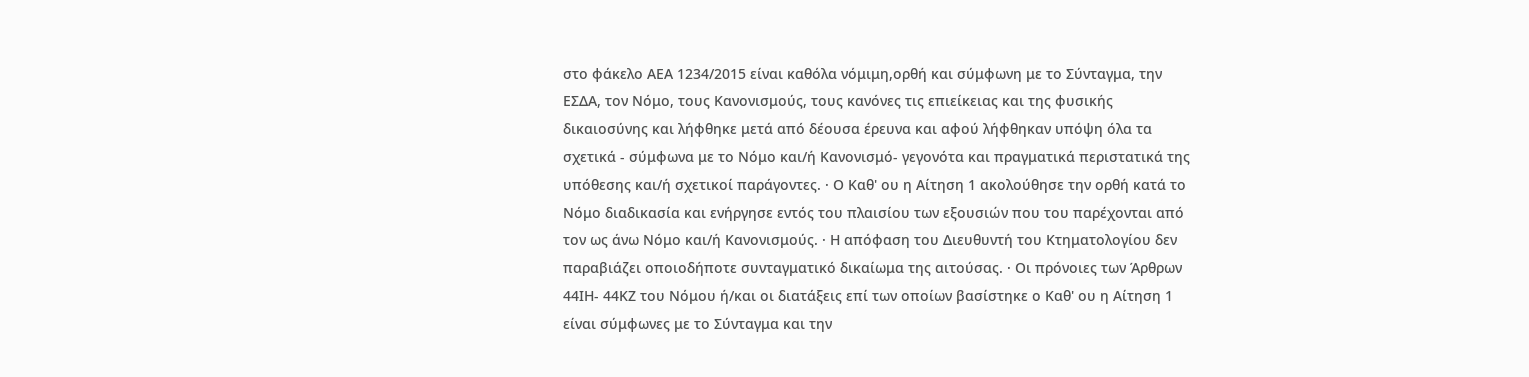στο φάκελο ΑΕΑ 1234/2015 είναι καθόλα νόμιμη,ορθή και σύμφωνη με το Σύνταγμα, την ΕΣΔΑ, τον Νόμο, τους Κανονισμούς, τους κανόνες τις επιείκειας και της φυσικής δικαιοσύνης και λήφθηκε μετά από δέουσα έρευνα και αφού λήφθηκαν υπόψη όλα τα σχετικά - σύμφωνα με το Νόμο και/ή Κανονισμό- γεγονότα και πραγματικά περιστατικά της υπόθεσης και/ή σχετικοί παράγοντες. · Ο Καθ' ου η Αίτηση 1 ακολούθησε την ορθή κατά το Νόμο διαδικασία και ενήργησε εντός του πλαισίου των εξουσιών που του παρέχονται από τον ως άνω Νόμο και/ή Κανονισμούς. · Η απόφαση του Διευθυντή του Κτηματολογίου δεν παραβιάζει οποιοδήποτε συνταγματικό δικαίωμα της αιτούσας. · Οι πρόνοιες των Άρθρων 44ΙΗ- 44ΚΖ του Νόμου ή/και οι διατάξεις επί των οποίων βασίστηκε ο Καθ' ου η Αίτηση 1 είναι σύμφωνες με το Σύνταγμα και την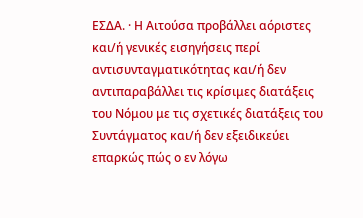ΕΣΔΑ. · Η Αιτούσα προβάλλει αόριστες και/ή γενικές εισηγήσεις περί αντισυνταγματικότητας και/ή δεν αντιπαραβάλλει τις κρίσιμες διατάξεις του Νόμου με τις σχετικές διατάξεις του Συντάγματος και/ή δεν εξειδικεύει επαρκώς πώς ο εν λόγω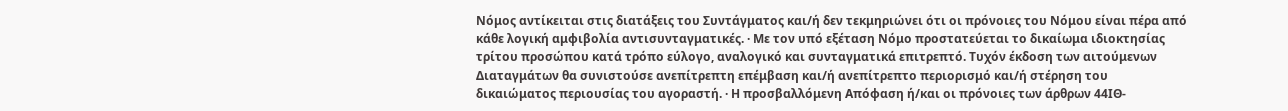Νόμος αντίκειται στις διατάξεις του Συντάγματος και/ή δεν τεκμηριώνει ότι οι πρόνοιες του Νόμου είναι πέρα από κάθε λογική αμφιβολία αντισυνταγματικές. · Με τον υπό εξέταση Νόμο προστατεύεται το δικαίωμα ιδιοκτησίας τρίτου προσώπου κατά τρόπο εύλογο, αναλογικό και συνταγματικά επιτρεπτό. Τυχόν έκδοση των αιτούμενων Διαταγμάτων θα συνιστούσε ανεπίτρεπτη επέμβαση και/ή ανεπίτρεπτο περιορισμό και/ή στέρηση του δικαιώματος περιουσίας του αγοραστή. · Η προσβαλλόμενη Απόφαση ή/και οι πρόνοιες των άρθρων 44ΙΘ-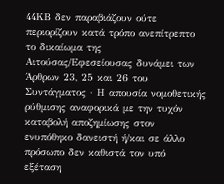44ΚΒ δεν παραβιάζουν ούτε περιορίζουν κατά τρόπο ανεπίτρεπτο το δικαίωμα της Αιτούσας/Εφεσείουσας δυνάμει των Άρθρων 23, 25 και 26 του Συντάγματος · Η απουσία νομοθετικής ρύθμισης αναφορικά με την τυχόν καταβολή αποζημίωσης στον ενυπόθηκο δανειστή ή/και σε άλλο πρόσωπο δεν καθιστά τον υπό εξέταση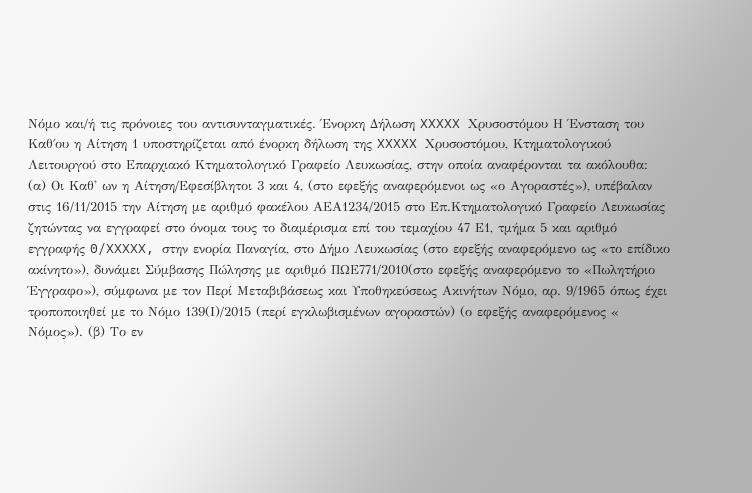Νόμο και/ή τις πρόνοιες του αντισυνταγματικές. Ένορκη Δήλωση XXXXX Χρυσοστόμου Η Ένσταση του Καθ΄ου η Αίτηση 1 υποστηρίζεται από ένορκη δήλωση της XXXXX Χρυσοστόμου, Κτηματολογικού Λειτουργού στο Επαρχιακό Κτηματολογικό Γραφείο Λευκωσίας, στην οποία αναφέρονται τα ακόλουθα: (α) Oι Καθ' ων η Αίτηση/Εφεσίβλητοι 3 και 4, (στο εφεξής αναφερόμενοι ως «ο Αγοραστές»), υπέβαλαν στις 16/11/2015 την Αίτηση με αριθμό φακέλου ΑΕΑ1234/2015 στο Επ.Κτηματολογικό Γραφείο Λευκωσίας ζητώντας να εγγραφεί στο όνομα τους το διαμέρισμα επί του τεμαχίου 47 Ε1, τμήμα 5 και αριθμό εγγραφής 0/XXXXX, στην ενορία Παναγία, στο Δήμο Λευκωσίας (στο εφεξής αναφερόμενο ως «το επίδικο ακίνητο»), δυνάμει Σύμβασης Πώλησης με αριθμό ΠΩΕ771/2010(στο εφεξής αναφερόμενο το «Πωλητήριο Έγγραφο»), σύμφωνα με τον Περί Μεταβιβάσεως και Υποθηκεύσεως Ακινήτων Νόμο, αρ. 9/1965 όπως έχει τροποποιηθεί με το Νόμο 139(Ι)/2015 (περί εγκλωβισμένων αγοραστών) (ο εφεξής αναφερόμενος « Νόμος»). (β) Το εν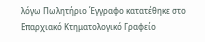λόγω Πωλητήριο Έγγραφο κατατέθηκε στο Επαρχιακό Κτηματολογικό Γραφείο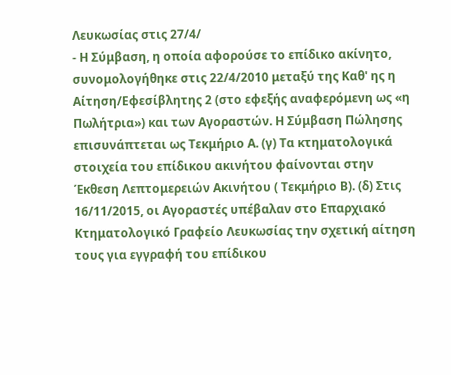Λευκωσίας στις 27/4/
- Η Σύμβαση, η οποία αφορούσε το επίδικο ακίνητο, συνομολογήθηκε στις 22/4/2010 μεταξύ της Καθ' ης η Αίτηση/Εφεσίβλητης 2 (στο εφεξής αναφερόμενη ως «η Πωλήτρια») και των Αγοραστών. Η Σύμβαση Πώλησης επισυνάπτεται ως Τεκμήριο Α. (γ) Τα κτηματολογικά στοιχεία του επίδικου ακινήτου φαίνονται στην Έκθεση Λεπτομερειών Ακινήτου ( Τεκμήριο Β). (δ) Στις 16/11/2015, οι Αγοραστές υπέβαλαν στο Επαρχιακό Κτηματολογικό Γραφείο Λευκωσίας την σχετική αίτηση τους για εγγραφή του επίδικου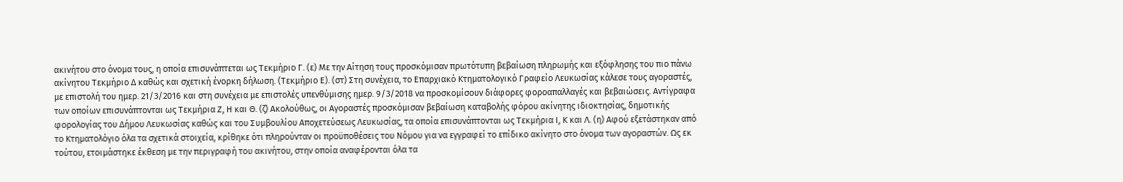ακινήτου στο όνομα τους, η οποία επισυνάπτεται ως Τεκμήριο Γ. (ε) Με την Αίτηση τους προσκόμισαν πρωτότυπη βεβαίωση πληρωμής και εξόφλησης του πιο πάνω ακίνητου Τεκμήριο Δ καθώς και σχετική ένορκη δήλωση. (Τεκμήριο Ε). (στ) Στη συνέχεια, το Επαρχιακό Κτηματολογικό Γραφείο Λευκωσίας κάλεσε τους αγοραστές, με επιστολή του ημερ. 21/3/2016 και στη συνέχεια με επιστολές υπενθύμισης ημερ. 9/3/2018 να προσκομίσουν διάφορες φοροαπαλλαγές και βεβαιώσεις. Αντίγραφα των οποίων επισυνάπτονται ως Τεκμήρια Ζ, Η και Θ. (ζ) Ακολούθως, οι Αγοραστές προσκόμισαν βεβαίωση καταβολής φόρου ακίνητης ιδιοκτησίας, δημοτικής φορολογίας του Δήμου Λευκωσίας καθώς και του Συμβουλίου Αποχετεύσεως Λευκωσίας, τα οποία επισυνάπτονται ως Τεκμήρια Ι, Κ και Λ. (η) Αφού εξετάστηκαν από το Κτηματολόγιο όλα τα σχετικά στοιχεία, κρίθηκε ότι πληρούνταν οι προϋποθέσεις του Νόμου για να εγγραφεί το επίδικο ακίνητο στο όνομα των αγοραστών. Ως εκ τούτου, ετοιμάστηκε έκθεση με την περιγραφή του ακινήτου, στην οποία αναφέρονται όλα τα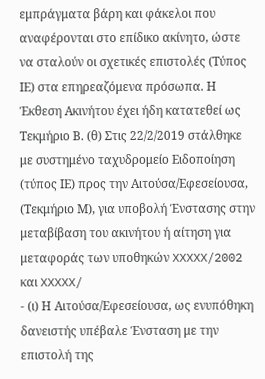εμπράγματα βάρη και φάκελοι που αναφέρονται στο επίδικο ακίνητο, ώστε να σταλούν οι σχετικές επιστολές (Τύπος ΙΕ) στα επηρεαζόμενα πρόσωπα. Η Έκθεση Ακινήτου έχει ήδη κατατεθεί ως Τεκμήριο Β. (θ) Στις 22/2/2019 στάλθηκε με συστημένο ταχυδρομείο Ειδοποίηση (τύπος ΙΕ) προς την Αιτούσα/Εφεσείουσα, (Τεκμήριο Μ), για υποβολή Ένστασης στην μεταβίβαση του ακινήτου ή αίτηση για μεταφοράς των υποθηκών XXXXX/2002 και XXXXX/
- (ι) Η Αιτούσα/Εφεσείουσα, ως ενυπόθηκη δανειστής υπέβαλε Ένσταση με την επιστολή της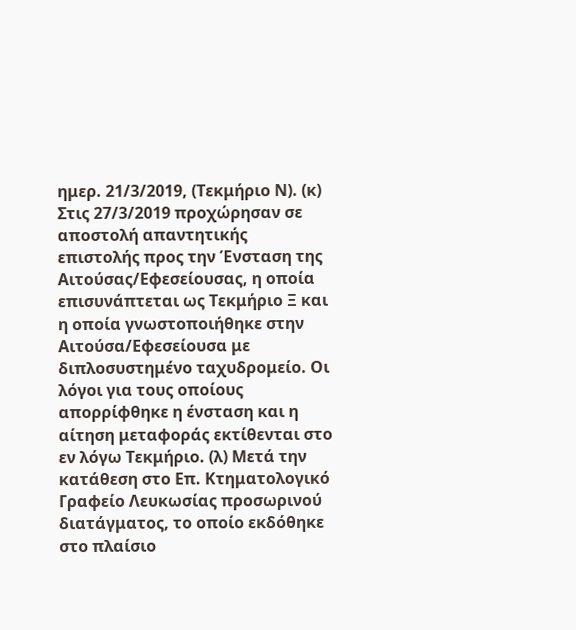ημερ. 21/3/2019, (Τεκμήριο Ν). (κ) Στις 27/3/2019 προχώρησαν σε αποστολή απαντητικής επιστολής προς την Ένσταση της Αιτούσας/Εφεσείουσας, η οποία επισυνάπτεται ως Τεκμήριο Ξ και η οποία γνωστοποιήθηκε στην Αιτούσα/Εφεσείουσα με διπλοσυστημένο ταχυδρομείο. Οι λόγοι για τους οποίους απορρίφθηκε η ένσταση και η αίτηση μεταφοράς εκτίθενται στο εν λόγω Τεκμήριο. (λ) Μετά την κατάθεση στο Επ. Κτηματολογικό Γραφείο Λευκωσίας προσωρινού διατάγματος, το οποίο εκδόθηκε στο πλαίσιο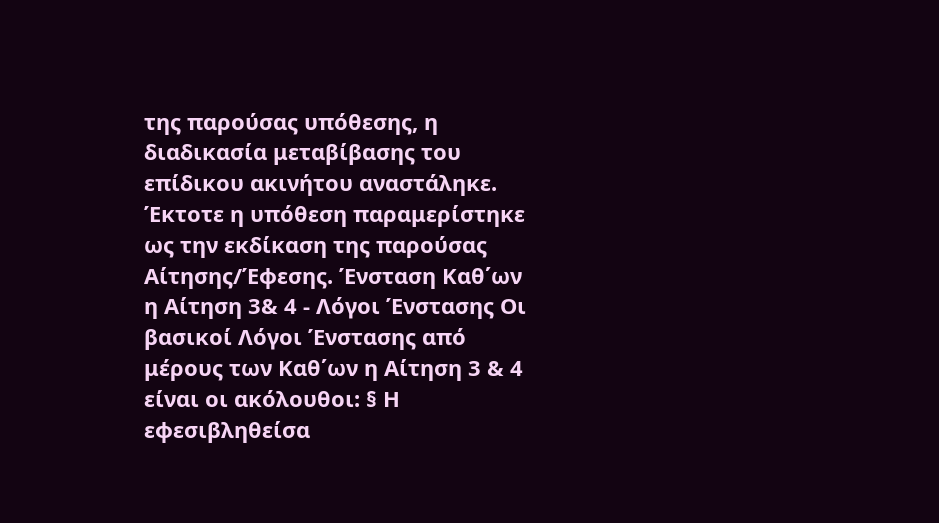της παρούσας υπόθεσης, η διαδικασία μεταβίβασης του επίδικου ακινήτου αναστάληκε. Έκτοτε η υπόθεση παραμερίστηκε ως την εκδίκαση της παρούσας Αίτησης/Έφεσης. Ένσταση Καθ΄ων η Αίτηση 3& 4 - Λόγοι Ένστασης Οι βασικοί Λόγοι Ένστασης από μέρους των Καθ΄ων η Αίτηση 3 & 4 είναι οι ακόλουθοι: § Η εφεσιβληθείσα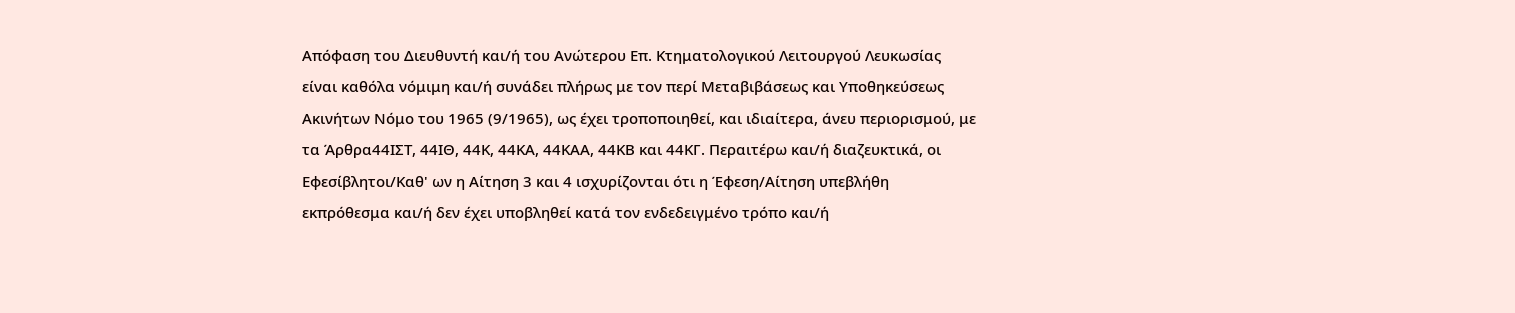Απόφαση του Διευθυντή και/ή του Ανώτερου Επ. Κτηματολογικού Λειτουργού Λευκωσίας είναι καθόλα νόμιμη και/ή συνάδει πλήρως με τον περί Μεταβιβάσεως και Υποθηκεύσεως Ακινήτων Νόμο του 1965 (9/1965), ως έχει τροποποιηθεί, και ιδιαίτερα, άνευ περιορισμού, με τα Άρθρα44ΙΣΤ, 44ΙΘ, 44Κ, 44ΚΑ, 44ΚΑΑ, 44ΚΒ και 44ΚΓ. Περαιτέρω και/ή διαζευκτικά, οι Εφεσίβλητοι/Καθ' ων η Αίτηση 3 και 4 ισχυρίζονται ότι η Έφεση/Αίτηση υπεβλήθη εκπρόθεσμα και/ή δεν έχει υποβληθεί κατά τον ενδεδειγμένο τρόπο και/ή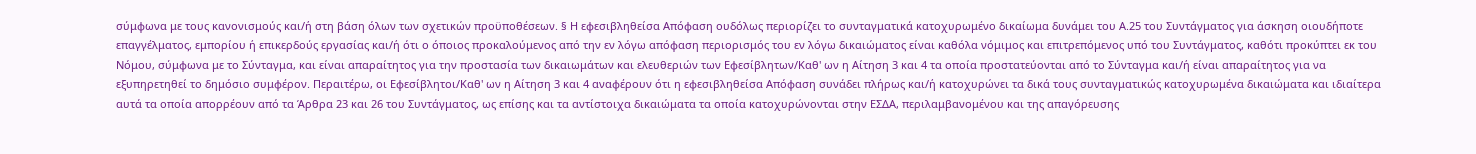σύμφωνα με τους κανονισμούς και/ή στη βάση όλων των σχετικών προϋποθέσεων. § Η εφεσιβληθείσα Απόφαση ουδόλως περιορίζει το συνταγματικά κατοχυρωμένο δικαίωμα δυνάμει του Α.25 του Συντάγματος για άσκηση οιουδήποτε επαγγέλματος, εμπορίου ή επικερδούς εργασίας και/ή ότι ο όποιος προκαλούμενος από την εν λόγω απόφαση περιορισμός του εν λόγω δικαιώματος είναι καθόλα νόμιμος και επιτρεπόμενος υπό του Συντάγματος, καθότι προκύπτει εκ του Νόμου, σύμφωνα με το Σύνταγμα, και είναι απαραίτητος για την προστασία των δικαιωμάτων και ελευθεριών των Εφεσίβλητων/Καθ' ων η Αίτηση 3 και 4 τα οποία προστατεύονται από το Σύνταγμα και/ή είναι απαραίτητος για να εξυπηρετηθεί το δημόσιο συμφέρον. Περαιτέρω, οι Εφεσίβλητοι/Καθ' ων η Αίτηση 3 και 4 αναφέρουν ότι η εφεσιβληθείσα Απόφαση συνάδει πλήρως και/ή κατοχυρώνει τα δικά τους συνταγματικώς κατοχυρωμένα δικαιώματα και ιδιαίτερα αυτά τα οποία απορρέουν από τα Άρθρα 23 και 26 του Συντάγματος, ως επίσης και τα αντίστοιχα δικαιώματα τα οποία κατοχυρώνονται στην ΕΣΔΑ, περιλαμβανομένου και της απαγόρευσης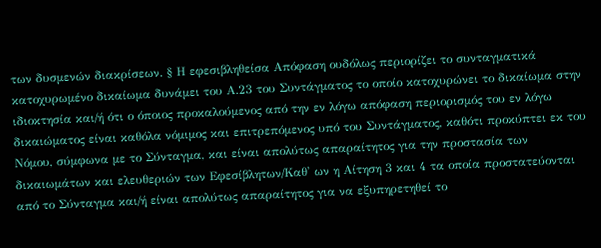των δυσμενών διακρίσεων. § Η εφεσιβληθείσα Απόφαση ουδόλως περιορίζει το συνταγματικά κατοχυρωμένο δικαίωμα δυνάμει του Α.23 του Συντάγματος το οποίο κατοχυρώνει το δικαίωμα στην ιδιοκτησία και/ή ότι ο όποιος προκαλούμενος από την εν λόγω απόφαση περιορισμός του εν λόγω δικαιώματος είναι καθόλα νόμιμος και επιτρεπόμενος υπό του Συντάγματος, καθότι προκύπτει εκ του Νόμου, σύμφωνα με το Σύνταγμα, και είναι απολύτως απαραίτητος για την προστασία των δικαιωμάτων και ελευθεριών των Εφεσίβλητων/Καθ' ων η Αίτηση 3 και 4 τα οποία προστατεύονται από το Σύνταγμα και/ή είναι απολύτως απαραίτητος για να εξυπηρετηθεί το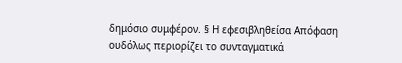δημόσιο συμφέρον. § Η εφεσιβληθείσα Απόφαση ουδόλως περιορίζει το συνταγματικά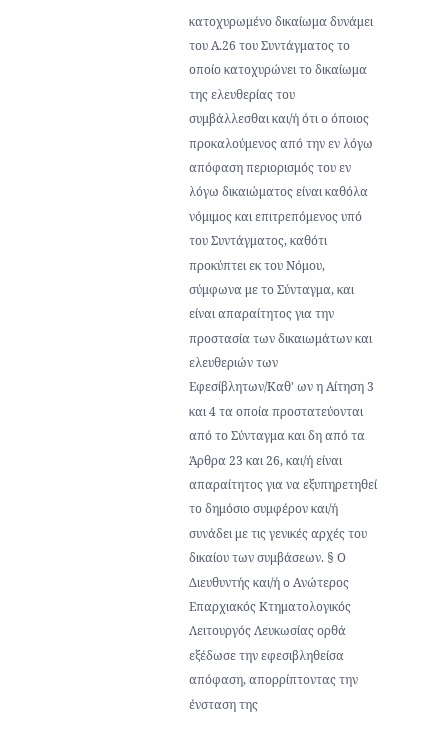κατοχυρωμένο δικαίωμα δυνάμει του Α.26 του Συντάγματος το οποίο κατοχυρώνει το δικαίωμα της ελευθερίας του συμβάλλεσθαι και/ή ότι ο όποιος προκαλούμενος από την εν λόγω απόφαση περιορισμός του εν λόγω δικαιώματος είναι καθόλα νόμιμος και επιτρεπόμενος υπό του Συντάγματος, καθότι προκύπτει εκ του Νόμου, σύμφωνα με το Σύνταγμα, και είναι απαραίτητος για την προστασία των δικαιωμάτων και ελευθεριών των Εφεσίβλητων/Καθ' ων η Αίτηση 3 και 4 τα οποία προστατεύονται από το Σύνταγμα και δη από τα Άρθρα 23 και 26, και/ή είναι απαραίτητος για να εξυπηρετηθεί το δημόσιο συμφέρον και/ή συνάδει με τις γενικές αρχές του δικαίου των συμβάσεων. § Ο Διευθυντής και/ή ο Ανώτερος Επαρχιακός Κτηματολογικός Λειτουργός Λευκωσίας ορθά εξέδωσε την εφεσιβληθείσα απόφαση, απορρίπτοντας την ένσταση της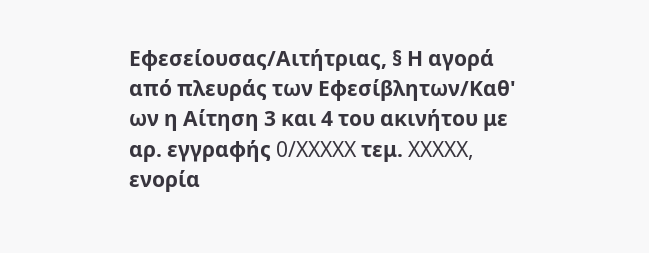Εφεσείουσας/Αιτήτριας, § Η αγορά από πλευράς των Εφεσίβλητων/Καθ' ων η Αίτηση 3 και 4 του ακινήτου με αρ. εγγραφής 0/XXXXX τεμ. XXXXX, ενορία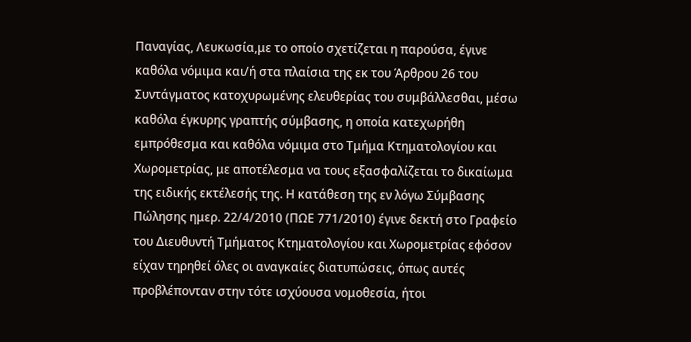Παναγίας, Λευκωσία,με το οποίο σχετίζεται η παρούσα, έγινε καθόλα νόμιμα και/ή στα πλαίσια της εκ του Άρθρου 26 του Συντάγματος κατοχυρωμένης ελευθερίας του συμβάλλεσθαι, μέσω καθόλα έγκυρης γραπτής σύμβασης, η οποία κατεχωρήθη εμπρόθεσμα και καθόλα νόμιμα στο Τμήμα Κτηματολογίου και Χωρομετρίας, με αποτέλεσμα να τους εξασφαλίζεται το δικαίωμα της ειδικής εκτέλεσής της. Η κατάθεση της εν λόγω Σύμβασης Πώλησης ημερ. 22/4/2010 (ΠΩΕ 771/2010) έγινε δεκτή στο Γραφείο του Διευθυντή Τμήματος Κτηματολογίου και Χωρομετρίας εφόσον είχαν τηρηθεί όλες οι αναγκαίες διατυπώσεις, όπως αυτές προβλέπονταν στην τότε ισχύουσα νομοθεσία, ήτοι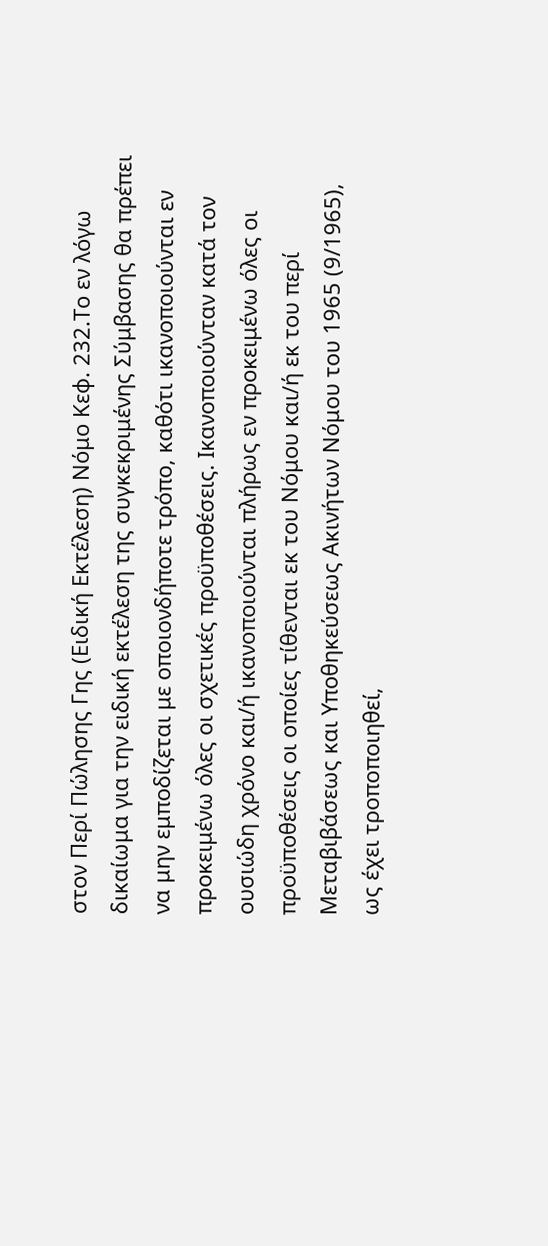στον Περί Πώλησης Γης (Ειδική Εκτέλεση) Νόμο Κεφ. 232.Το εν λόγω δικαίωμα για την ειδική εκτέλεση της συγκεκριμένης Σύμβασης θα πρέπει να μην εμποδίζεται με οποιονδήποτε τρόπο, καθότι ικανοποιούνται εν προκειμένω όλες οι σχετικές προϋποθέσεις. Ικανοποιούνταν κατά τον ουσιώδη χρόνο και/ή ικανοποιούνται πλήρως εν προκειμένω όλες οι προϋποθέσεις οι οποίες τίθενται εκ του Νόμου και/ή εκ του περί Μεταβιβάσεως και Υποθηκεύσεως Ακινήτων Νόμου του 1965 (9/1965), ως έχει τροποποιηθεί,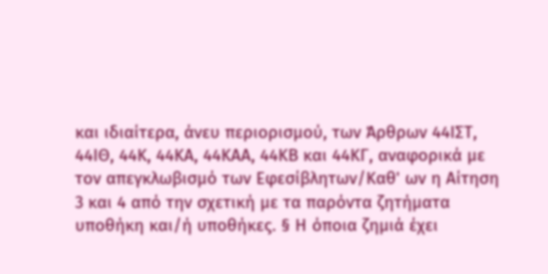και ιδιαίτερα, άνευ περιορισμού, των Άρθρων 44ΙΣΤ, 44ΙΘ, 44Κ, 44ΚΑ, 44ΚΑΑ, 44ΚΒ και 44ΚΓ, αναφορικά με τον απεγκλωβισμό των Εφεσίβλητων/Καθ' ων η Αίτηση 3 και 4 από την σχετική με τα παρόντα ζητήματα υποθήκη και/ή υποθήκες. § Η όποια ζημιά έχει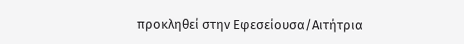προκληθεί στην Εφεσείουσα/Αιτήτρια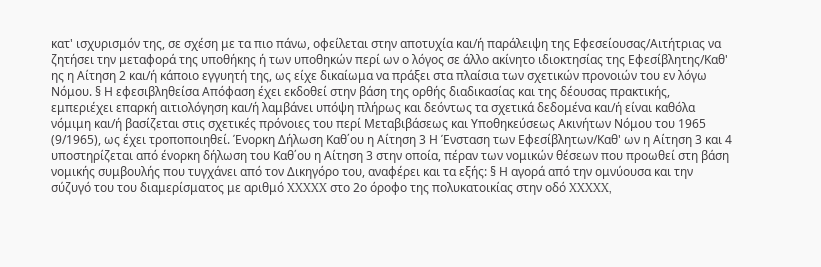κατ' ισχυρισμόν της, σε σχέση με τα πιο πάνω, οφείλεται στην αποτυχία και/ή παράλειψη της Εφεσείουσας/Αιτήτριας να ζητήσει την μεταφορά της υποθήκης ή των υποθηκών περί ων ο λόγος σε άλλο ακίνητο ιδιοκτησίας της Εφεσίβλητης/Καθ' ης η Αίτηση 2 και/ή κάποιο εγγυητή της, ως είχε δικαίωμα να πράξει στα πλαίσια των σχετικών προνοιών του εν λόγω Νόμου. § Η εφεσιβληθείσα Απόφαση έχει εκδοθεί στην βάση της ορθής διαδικασίας και της δέουσας πρακτικής, εμπεριέχει επαρκή αιτιολόγηση και/ή λαμβάνει υπόψη πλήρως και δεόντως τα σχετικά δεδομένα και/ή είναι καθόλα νόμιμη και/ή βασίζεται στις σχετικές πρόνοιες του περί Μεταβιβάσεως και Υποθηκεύσεως Ακινήτων Νόμου του 1965 (9/1965), ως έχει τροποποιηθεί. Ένορκη Δήλωση Καθ΄ου η Αίτηση 3 Η Ένσταση των Εφεσίβλητων/Καθ' ων η Αίτηση 3 και 4 υποστηρίζεται από ένορκη δήλωση του Καθ΄ου η Αίτηση 3 στην οποία, πέραν των νομικών θέσεων που προωθεί στη βάση νομικής συμβουλής που τυγχάνει από τον Δικηγόρο του, αναφέρει και τα εξής: § Η αγορά από την ομνύουσα και την σύζυγό του του διαμερίσματος με αριθμό XXXXX στο 2ο όροφο της πολυκατοικίας στην οδό XXXXX,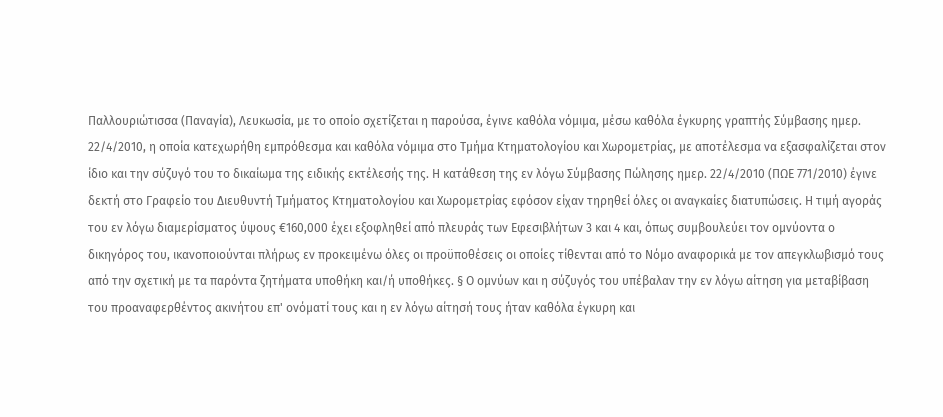Παλλουριώτισσα (Παναγία), Λευκωσία, με το οποίο σχετίζεται η παρούσα, έγινε καθόλα νόμιμα, μέσω καθόλα έγκυρης γραπτής Σύμβασης ημερ. 22/4/2010, η οποία κατεχωρήθη εμπρόθεσμα και καθόλα νόμιμα στο Τμήμα Κτηματολογίου και Χωρομετρίας, με αποτέλεσμα να εξασφαλίζεται στον ίδιο και την σύζυγό του το δικαίωμα της ειδικής εκτέλεσής της. Η κατάθεση της εν λόγω Σύμβασης Πώλησης ημερ. 22/4/2010 (ΠΩΕ 771/2010) έγινε δεκτή στο Γραφείο του Διευθυντή Τμήματος Κτηματολογίου και Χωρομετρίας εφόσον είχαν τηρηθεί όλες οι αναγκαίες διατυπώσεις. Η τιμή αγοράς του εν λόγω διαμερίσματος ύψους €160,000 έχει εξοφληθεί από πλευράς των Εφεσιβλήτων 3 και 4 και, όπως συμβουλεύει τον ομνύοντα ο δικηγόρος του, ικανοποιούνται πλήρως εν προκειμένω όλες οι προϋποθέσεις οι οποίες τίθενται από το Νόμο αναφορικά με τον απεγκλωβισμό τους από την σχετική με τα παρόντα ζητήματα υποθήκη και/ή υποθήκες. § Ο ομνύων και η σύζυγός του υπέβαλαν την εν λόγω αίτηση για μεταβίβαση του προαναφερθέντος ακινήτου επ' ονόματί τους και η εν λόγω αίτησή τους ήταν καθόλα έγκυρη και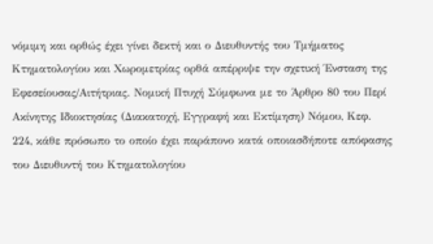νόμιμη και ορθώς έχει γίνει δεκτή και ο Διευθυντής του Τμήματος Κτηματολογίου και Χωρομετρίας ορθά απέρριψε την σχετική Ένσταση της Εφεσείουσας/Αιτήτριας. Νομική Πτυχή Σύμφωνα με το Άρθρο 80 του Περί Ακίνητης Ιδιοκτησίας (Διακατοχή, Εγγραφή και Εκτίμηση) Νόμου, Κεφ. 224, κάθε πρόσωπο το οποίο έχει παράπονο κατά οποιασδήποτε απόφασης του Διευθυντή του Κτηματολογίου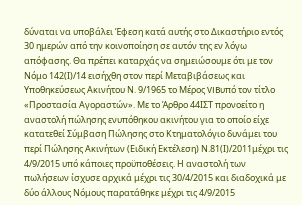δύναται να υποβάλει Έφεση κατά αυτής στο Δικαστήριο εντός 30 ημερών από την κοινοποίηση σε αυτόν της εν λόγω απόφασης. Θα πρέπει καταρχάς να σημειώσουμε ότι με τον Νόμο 142(Ι)/14 εισήχθη στον περί Μεταβιβάσεως και Υποθηκεύσεως Ακινήτου Ν. 9/1965 το Μέρος VIBυπό τον τίτλο «Προστασία Αγοραστών». Με το Άρθρο 44ΙΣΤ προνοείτο η αναστολή πώλησης ενυπόθηκου ακινήτου για το οποίο είχε κατατεθεί Σύμβαση Πώλησης στο Κτηματολόγιο δυνάμει του περί Πώλησης Ακινήτων (Ειδική Εκτέλεση) Ν.81(Ι)/2011μέχρι τις 4/9/2015 υπό κάποιες προϋποθέσεις. Η αναστολή των πωλήσεων ίσχυσε αρχικά μέχρι τις 30/4/2015 και διαδοχικά με δύο άλλους Νόμους παρατάθηκε μέχρι τις 4/9/2015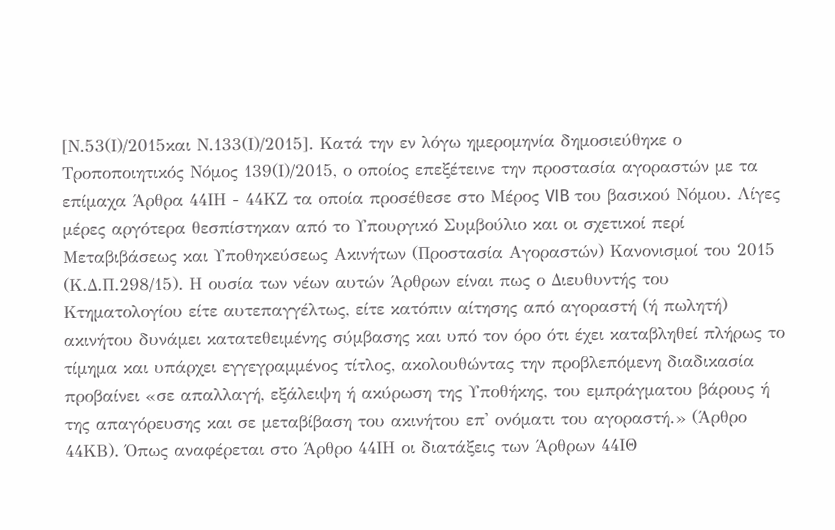[Ν.53(Ι)/2015και Ν.133(Ι)/2015]. Κατά την εν λόγω ημερομηνία δημοσιεύθηκε ο Τροποποιητικός Νόμος 139(Ι)/2015, ο οποίος επεξέτεινε την προστασία αγοραστών με τα επίμαχα Άρθρα 44ΙΗ - 44ΚΖ τα οποία προσέθεσε στο Μέρος VIB του βασικού Νόμου. Λίγες μέρες αργότερα θεσπίστηκαν από το Υπουργικό Συμβούλιο και οι σχετικοί περί Μεταβιβάσεως και Υποθηκεύσεως Ακινήτων (Προστασία Αγοραστών) Κανονισμοί του 2015 (Κ.Δ.Π.298/15). Η ουσία των νέων αυτών Άρθρων είναι πως ο Διευθυντής του Κτηματολογίου είτε αυτεπαγγέλτως, είτε κατόπιν αίτησης από αγοραστή (ή πωλητή) ακινήτου δυνάμει κατατεθειμένης σύμβασης και υπό τον όρο ότι έχει καταβληθεί πλήρως το τίμημα και υπάρχει εγγεγραμμένος τίτλος, ακολουθώντας την προβλεπόμενη διαδικασία προβαίνει «σε απαλλαγή, εξάλειψη ή ακύρωση της Υποθήκης, του εμπράγματου βάρους ή της απαγόρευσης και σε μεταβίβαση του ακινήτου επ' ονόματι του αγοραστή.» (Άρθρο 44ΚΒ). Όπως αναφέρεται στο Άρθρο 44ΙΗ οι διατάξεις των Άρθρων 44ΙΘ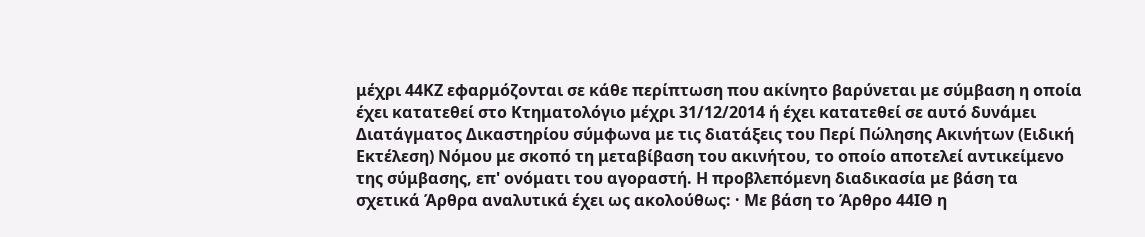μέχρι 44ΚΖ εφαρμόζονται σε κάθε περίπτωση που ακίνητο βαρύνεται με σύμβαση η οποία έχει κατατεθεί στο Κτηματολόγιο μέχρι 31/12/2014 ή έχει κατατεθεί σε αυτό δυνάμει Διατάγματος Δικαστηρίου σύμφωνα με τις διατάξεις του Περί Πώλησης Ακινήτων (Ειδική Εκτέλεση) Νόμου με σκοπό τη μεταβίβαση του ακινήτου, το οποίο αποτελεί αντικείμενο της σύμβασης, επ' ονόματι του αγοραστή. Η προβλεπόμενη διαδικασία με βάση τα σχετικά Άρθρα αναλυτικά έχει ως ακολούθως: · Με βάση το Άρθρο 44ΙΘ η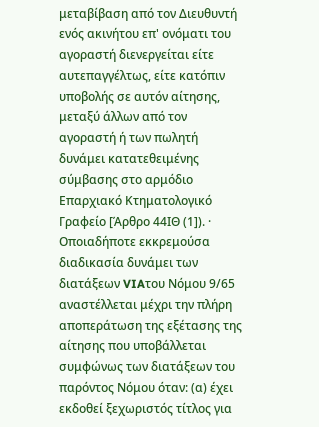μεταβίβαση από τον Διευθυντή ενός ακινήτου επ' ονόματι του αγοραστή διενεργείται είτε αυτεπαγγέλτως, είτε κατόπιν υποβολής σε αυτόν αίτησης, μεταξύ άλλων από τον αγοραστή ή των πωλητή δυνάμει κατατεθειμένης σύμβασης στο αρμόδιο Επαρχιακό Κτηματολογικό Γραφείο [Άρθρο 44ΙΘ (1]). · Οποιαδήποτε εκκρεμούσα διαδικασία δυνάμει των διατάξεων VIAτου Νόμου 9/65 αναστέλλεται μέχρι την πλήρη αποπεράτωση της εξέτασης της αίτησης που υποβάλλεται συμφώνως των διατάξεων του παρόντος Νόμου όταν: (α) έχει εκδοθεί ξεχωριστός τίτλος για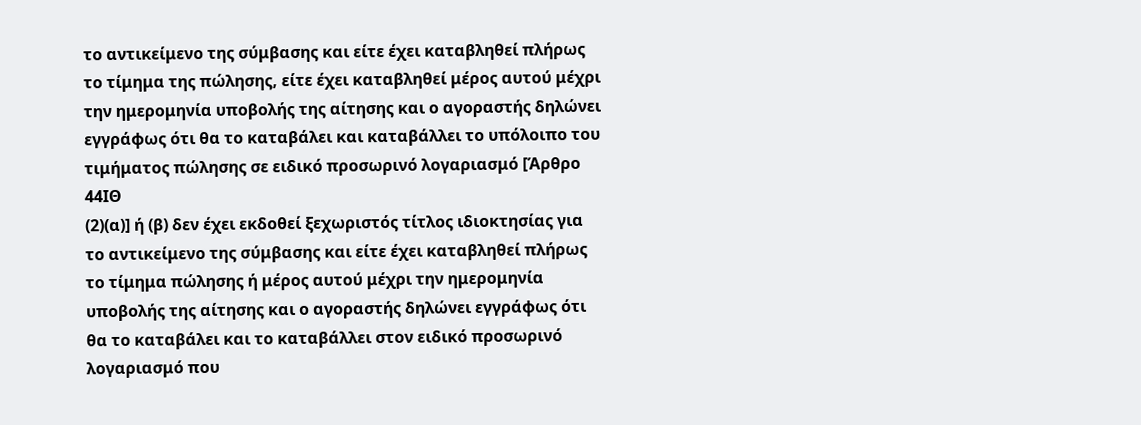το αντικείμενο της σύμβασης και είτε έχει καταβληθεί πλήρως το τίμημα της πώλησης, είτε έχει καταβληθεί μέρος αυτού μέχρι την ημερομηνία υποβολής της αίτησης και ο αγοραστής δηλώνει εγγράφως ότι θα το καταβάλει και καταβάλλει το υπόλοιπο του τιμήματος πώλησης σε ειδικό προσωρινό λογαριασμό [Άρθρο 44ΙΘ
(2)(α)] ή (β) δεν έχει εκδοθεί ξεχωριστός τίτλος ιδιοκτησίας για το αντικείμενο της σύμβασης και είτε έχει καταβληθεί πλήρως το τίμημα πώλησης ή μέρος αυτού μέχρι την ημερομηνία υποβολής της αίτησης και ο αγοραστής δηλώνει εγγράφως ότι θα το καταβάλει και το καταβάλλει στον ειδικό προσωρινό λογαριασμό που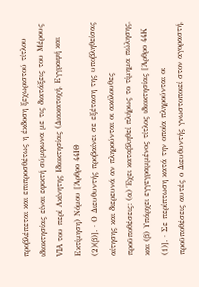προβλέπεται και επιπροσθέτως η έκδοση ξεχωριστού τίτλου ιδιοκτησίας είναι εφικτή σύμφωνα με τις διατάξεις του Μέρους VIA του περί Ακίνητης Ιδιοκτησίας (Διακατοχή, Εγγραφή και Εκτίμηση) Νόμου [Άρθρο 44ΙΘ
(2)(β)]. · Ο Διευθυντής προβαίνει σε εξέταση της υποβληθείσας αίτησης και διερευνά αν πληρούνται οι ακόλουθες προϋποθέσεις: (α) Έχει καταβληθεί πλήρως το τίμημα πώλησης, και (β) Υπάρχει εγγεγραμμένος τίτλος ιδιοκτησίας [Άρθρο 44Κ
(1)]. · Σε περίπτωση κατά την οποία πληρούνται οι προϋποθέσεις αυτές ο Διευθυντής γνωστοποιεί στον αγοραστή,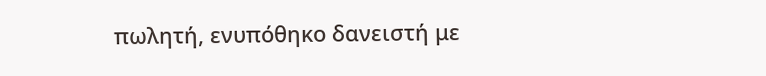πωλητή, ενυπόθηκο δανειστή με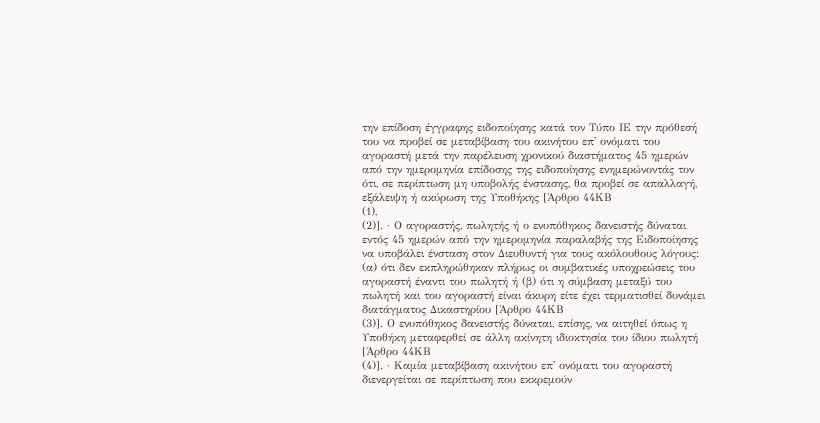την επίδοση έγγραφης ειδοποίησης κατά τον Τύπο ΙΕ την πρόθεσή του να προβεί σε μεταβίβαση του ακινήτου επ' ονόματι του αγοραστή μετά την παρέλευση χρονικού διαστήματος 45 ημερών από την ημερομηνία επίδοσης της ειδοποίησης ενημερώνοντάς τον ότι, σε περίπτωση μη υποβολής ένστασης, θα προβεί σε απαλλαγή, εξάλειψη ή ακύρωση της Υποθήκης [Άρθρο 44ΚΒ
(1),
(2)]. · Ο αγοραστής, πωλητής ή ο ενυπόθηκος δανειστής δύναται εντός 45 ημερών από την ημερομηνία παραλαβής της Ειδοποίησης να υποβάλει ένσταση στον Διευθυντή για τους ακόλουθους λόγους: (α) ότι δεν εκπληρώθηκαν πλήρως οι συμβατικές υποχρεώσεις του αγοραστή έναντι του πωλητή ή (β) ότι η σύμβαση μεταξύ του πωλητή και του αγοραστή είναι άκυρη είτε έχει τερματισθεί δυνάμει διατάγματος Δικαστηρίου [Άρθρο 44ΚΒ
(3)]. Ο ενυπόθηκος δανειστής δύναται, επίσης, να αιτηθεί όπως η Υποθήκη μεταφερθεί σε άλλη ακίνητη ιδιοκτησία του ίδιου πωλητή [Άρθρο 44ΚΒ
(4)]. · Καμία μεταβίβαση ακινήτου επ' ονόματι του αγοραστή διενεργείται σε περίπτωση που εκκρεμούν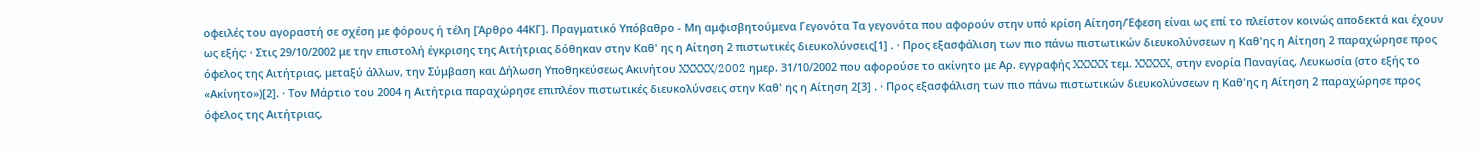οφειλές του αγοραστή σε σχέση με φόρους ή τέλη [Άρθρο 44ΚΓ]. Πραγματικό Υπόβαθρο - Μη αμφισβητούμενα Γεγονότα Τα γεγονότα που αφορούν στην υπό κρίση Αίτηση/Έφεση είναι ως επί το πλείστον κοινώς αποδεκτά και έχουν ως εξής: · Στις 29/10/2002 με την επιστολή έγκρισης της Αιτήτριας δόθηκαν στην Καθ' ης η Αίτηση 2 πιστωτικές διευκολύνσεις[1] . · Προς εξασφάλιση των πιο πάνω πιστωτικών διευκολύνσεων η Καθ'ης η Αίτηση 2 παραχώρησε προς όφελος της Αιτήτριας, μεταξύ άλλων, την Σύμβαση και Δήλωση Υποθηκεύσεως Ακινήτου XXXXX/2002 ημερ. 31/10/2002 που αφορούσε το ακίνητο με Αρ. εγγραφής XXXXX τεμ. XXXXX, στην ενορία Παναγίας, Λευκωσία (στο εξής το «Ακίνητο»)[2]. · Τον Μάρτιο του 2004 η Αιτήτρια παραχώρησε επιπλέον πιστωτικές διευκολύνσεις στην Καθ' ης η Αίτηση 2[3] . · Προς εξασφάλιση των πιο πάνω πιστωτικών διευκολύνσεων η Καθ'ης η Αίτηση 2 παραχώρησε προς όφελος της Αιτήτριας,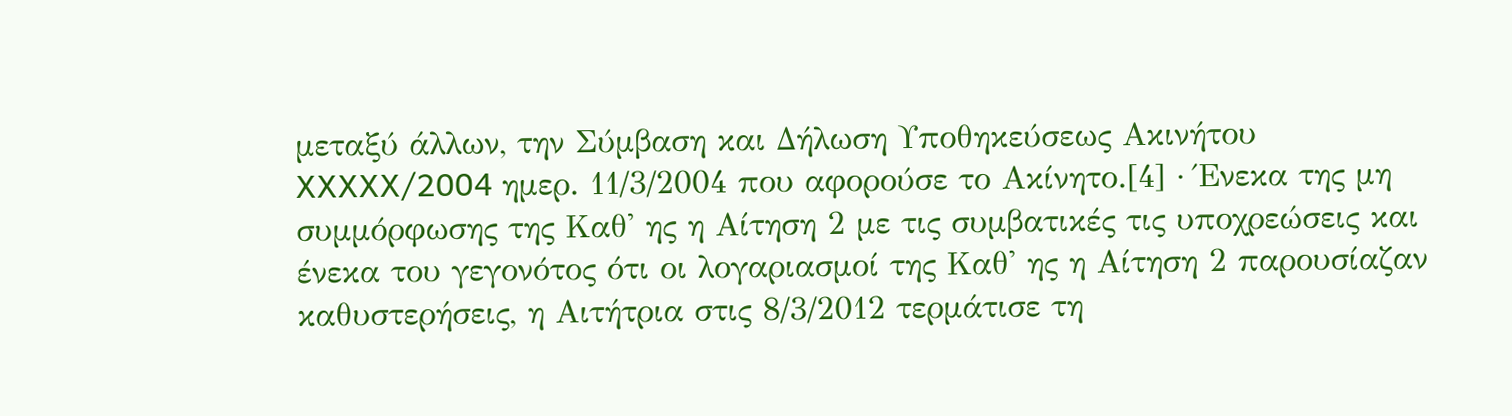μεταξύ άλλων, την Σύμβαση και Δήλωση Υποθηκεύσεως Ακινήτου XXXXX/2004 ημερ. 11/3/2004 που αφορούσε το Ακίνητο.[4] · Ένεκα της μη συμμόρφωσης της Καθ' ης η Αίτηση 2 με τις συμβατικές τις υποχρεώσεις και ένεκα του γεγονότος ότι οι λογαριασμοί της Καθ' ης η Αίτηση 2 παρουσίαζαν καθυστερήσεις, η Αιτήτρια στις 8/3/2012 τερμάτισε τη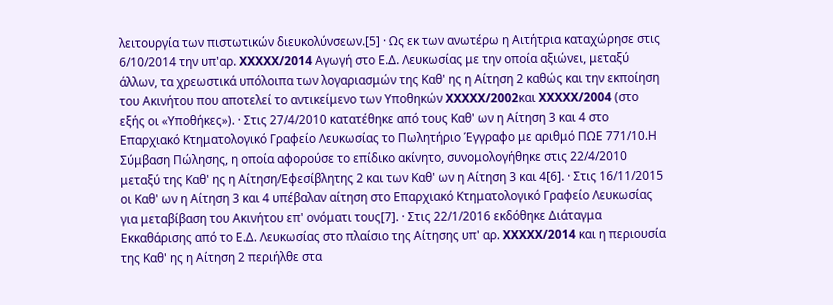λειτουργία των πιστωτικών διευκολύνσεων.[5] · Ως εκ των ανωτέρω η Αιτήτρια καταχώρησε στις 6/10/2014 την υπ'αρ. XXXXX/2014 Αγωγή στο Ε.Δ. Λευκωσίας με την οποία αξιώνει, μεταξύ άλλων, τα χρεωστικά υπόλοιπα των λογαριασμών της Καθ' ης η Αίτηση 2 καθώς και την εκποίηση του Ακινήτου που αποτελεί το αντικείμενο των Υποθηκών XXXXX/2002και XXXXX/2004 (στο εξής οι «Υποθήκες»). · Στις 27/4/2010 κατατέθηκε από τους Καθ' ων η Αίτηση 3 και 4 στο Επαρχιακό Κτηματολογικό Γραφείο Λευκωσίας το Πωλητήριο Έγγραφο με αριθμό ΠΩΕ 771/10.Η Σύμβαση Πώλησης, η οποία αφορούσε το επίδικο ακίνητο, συνομολογήθηκε στις 22/4/2010 μεταξύ της Καθ' ης η Αίτηση/Εφεσίβλητης 2 και των Καθ' ων η Αίτηση 3 και 4[6]. · Στις 16/11/2015 οι Καθ' ων η Αίτηση 3 και 4 υπέβαλαν αίτηση στο Επαρχιακό Κτηματολογικό Γραφείο Λευκωσίας για μεταβίβαση του Ακινήτου επ' ονόματι τους[7]. · Στις 22/1/2016 εκδόθηκε Διάταγμα Εκκαθάρισης από το Ε.Δ. Λευκωσίας στο πλαίσιο της Αίτησης υπ' αρ. XXXXX/2014 και η περιουσία της Καθ' ης η Αίτηση 2 περιήλθε στα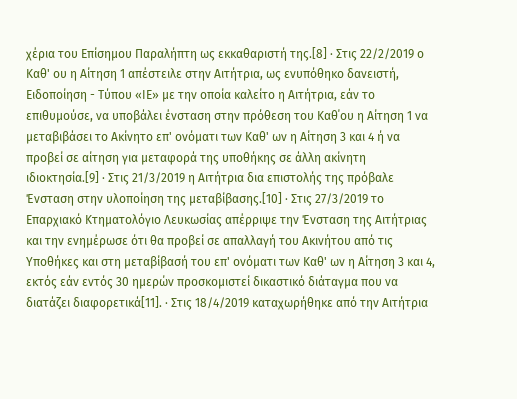χέρια του Επίσημου Παραλήπτη ως εκκαθαριστή της.[8] · Στις 22/2/2019 ο Καθ' ου η Αίτηση 1 απέστειλε στην Αιτήτρια, ως ενυπόθηκο δανειστή, Ειδοποίηση - Τύπου «ΙΕ» με την οποία καλείτο η Αιτήτρια, εάν το επιθυμούσε, να υποβάλει ένσταση στην πρόθεση του Καθ΄ου η Αίτηση 1 να μεταβιβάσει το Ακίνητο επ' ονόματι των Καθ' ων η Αίτηση 3 και 4 ή να προβεί σε αίτηση για μεταφορά της υποθήκης σε άλλη ακίνητη ιδιοκτησία.[9] · Στις 21/3/2019 η Αιτήτρια δια επιστολής της πρόβαλε Ένσταση στην υλοποίηση της μεταβίβασης.[10] · Στις 27/3/2019 το Επαρχιακό Κτηματολόγιο Λευκωσίας απέρριψε την Ένσταση της Αιτήτριας και την ενημέρωσε ότι θα προβεί σε απαλλαγή του Ακινήτου από τις Υποθήκες και στη μεταβίβασή του επ' ονόματι των Καθ' ων η Αίτηση 3 και 4, εκτός εάν εντός 30 ημερών προσκομιστεί δικαστικό διάταγμα που να διατάζει διαφορετικά[11]. · Στις 18/4/2019 καταχωρήθηκε από την Αιτήτρια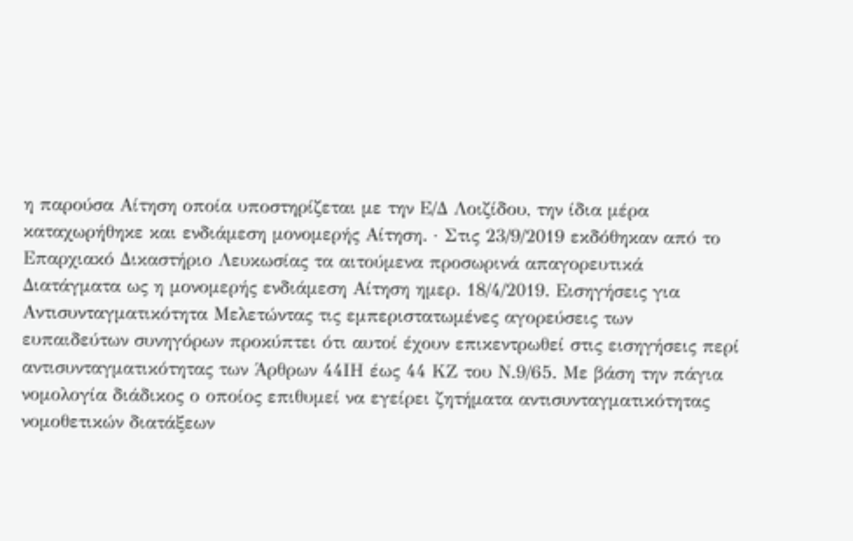η παρούσα Αίτηση οποία υποστηρίζεται με την Ε/Δ Λοιζίδου, την ίδια μέρα καταχωρήθηκε και ενδιάμεση μονομερής Αίτηση. · Στις 23/9/2019 εκδόθηκαν από το Επαρχιακό Δικαστήριο Λευκωσίας τα αιτούμενα προσωρινά απαγορευτικά Διατάγματα ως η μονομερής ενδιάμεση Αίτηση ημερ. 18/4/2019. Εισηγήσεις για Αντισυνταγματικότητα Μελετώντας τις εμπεριστατωμένες αγορεύσεις των ευπαιδεύτων συνηγόρων προκύπτει ότι αυτοί έχουν επικεντρωθεί στις εισηγήσεις περί αντισυνταγματικότητας των Άρθρων 44ΙΗ έως 44 ΚΖ του Ν.9/65. Με βάση την πάγια νομολογία διάδικος ο οποίος επιθυμεί να εγείρει ζητήματα αντισυνταγματικότητας νομοθετικών διατάξεων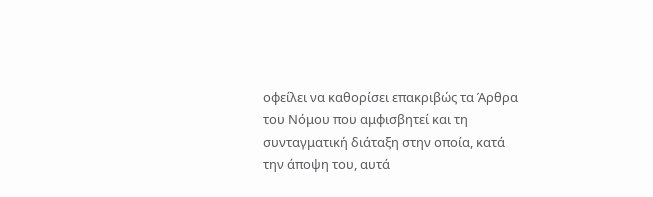οφείλει να καθορίσει επακριβώς τα Άρθρα του Νόμου που αμφισβητεί και τη συνταγματική διάταξη στην οποία, κατά την άποψη του, αυτά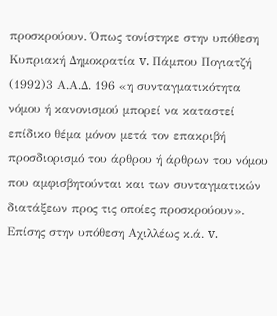προσκρούουν. Όπως τονίστηκε στην υπόθεση Κυπριακή Δημοκρατία v. Πάμπου Πογιατζή
(1992)3 Α.Α.Δ. 196 «η συνταγματικότητα νόμου ή κανονισμού μπορεί να καταστεί επίδικο θέμα μόνον μετά τον επακριβή προσδιορισμό του άρθρου ή άρθρων του νόμου που αμφισβητούνται και των συνταγματικών διατάξεων προς τις οποίες προσκρούουν». Επίσης στην υπόθεση Αχιλλέως κ.ά. v.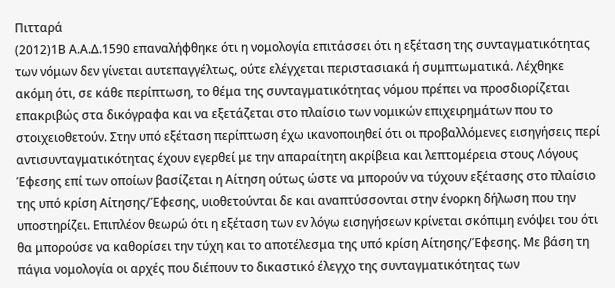Πιτταρά
(2012)1Β Α.Α.Δ.1590 επαναλήφθηκε ότι η νομολογία επιτάσσει ότι η εξέταση της συνταγματικότητας των νόμων δεν γίνεται αυτεπαγγέλτως, ούτε ελέγχεται περιστασιακά ή συμπτωματικά. Λέχθηκε ακόμη ότι, σε κάθε περίπτωση, το θέμα της συνταγματικότητας νόμου πρέπει να προσδιορίζεται επακριβώς στα δικόγραφα και να εξετάζεται στο πλαίσιο των νομικών επιχειρημάτων που το στοιχειοθετούν. Στην υπό εξέταση περίπτωση έχω ικανοποιηθεί ότι οι προβαλλόμενες εισηγήσεις περί αντισυνταγματικότητας έχουν εγερθεί με την απαραίτητη ακρίβεια και λεπτομέρεια στους Λόγους Έφεσης επί των οποίων βασίζεται η Αίτηση ούτως ώστε να μπορούν να τύχουν εξέτασης στο πλαίσιο της υπό κρίση Αίτησης/Έφεσης, υιοθετούνται δε και αναπτύσσονται στην ένορκη δήλωση που την υποστηρίζει. Επιπλέον θεωρώ ότι η εξέταση των εν λόγω εισηγήσεων κρίνεται σκόπιμη ενόψει του ότι θα μπορούσε να καθορίσει την τύχη και το αποτέλεσμα της υπό κρίση Αίτησης/Έφεσης. Με βάση τη πάγια νομολογία οι αρχές που διέπουν το δικαστικό έλεγχο της συνταγματικότητας των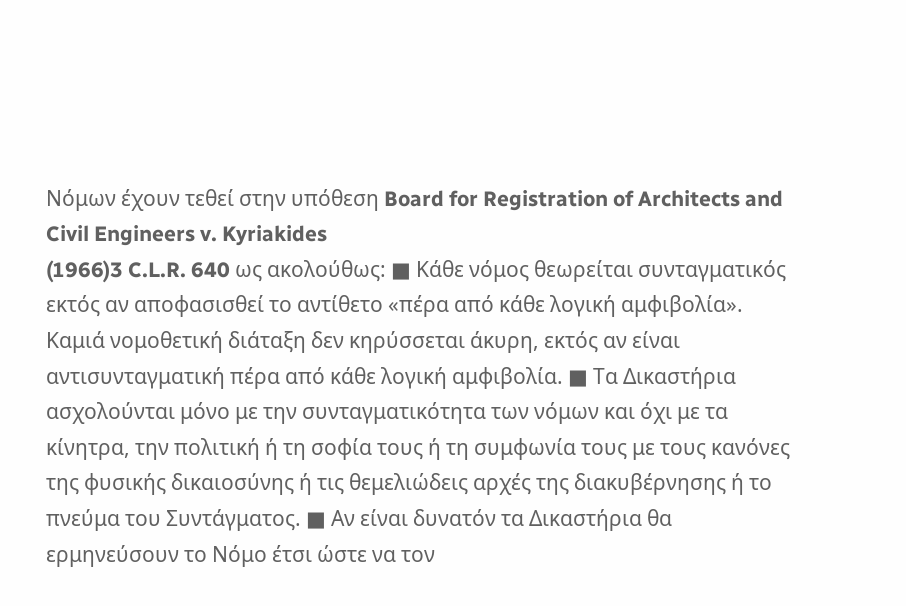Νόμων έχουν τεθεί στην υπόθεση Board for Registration of Architects and Civil Engineers v. Kyriakides
(1966)3 C.L.R. 640 ως ακολούθως: ■ Κάθε νόμος θεωρείται συνταγματικός εκτός αν αποφασισθεί το αντίθετο «πέρα από κάθε λογική αμφιβολία». Καμιά νομοθετική διάταξη δεν κηρύσσεται άκυρη, εκτός αν είναι αντισυνταγματική πέρα από κάθε λογική αμφιβολία. ■ Τα Δικαστήρια ασχολούνται μόνο με την συνταγματικότητα των νόμων και όχι με τα κίνητρα, την πολιτική ή τη σοφία τους ή τη συμφωνία τους με τους κανόνες της φυσικής δικαιοσύνης ή τις θεμελιώδεις αρχές της διακυβέρνησης ή το πνεύμα του Συντάγματος. ■ Αν είναι δυνατόν τα Δικαστήρια θα ερμηνεύσουν το Νόμο έτσι ώστε να τον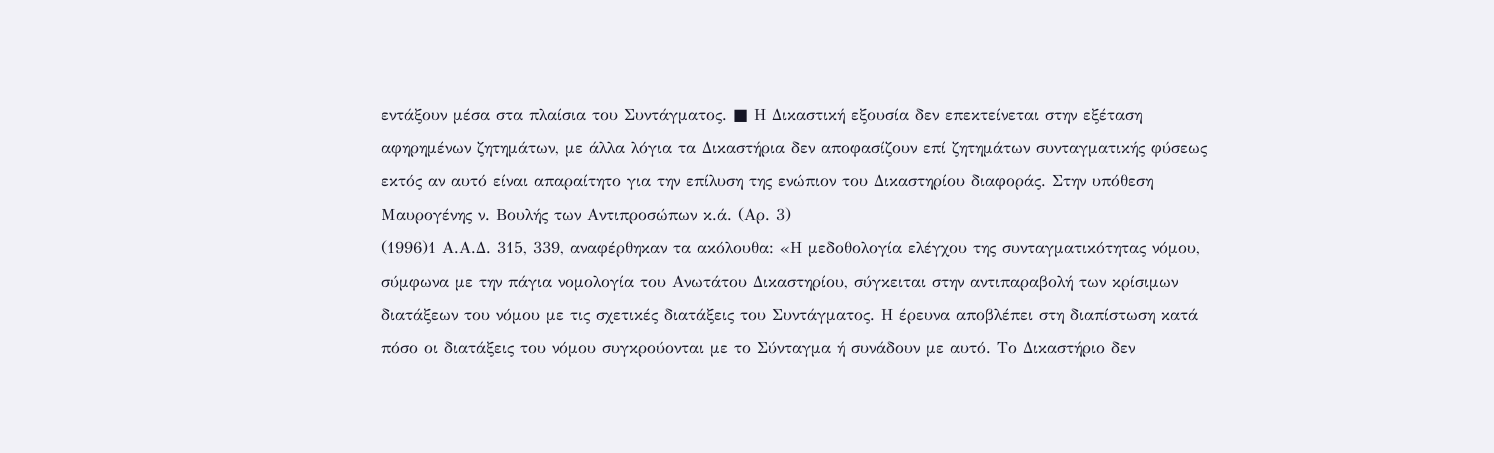εντάξουν μέσα στα πλαίσια του Συντάγματος. ■ Η Δικαστική εξουσία δεν επεκτείνεται στην εξέταση αφηρημένων ζητημάτων, με άλλα λόγια τα Δικαστήρια δεν αποφασίζουν επί ζητημάτων συνταγματικής φύσεως εκτός αν αυτό είναι απαραίτητο για την επίλυση της ενώπιον του Δικαστηρίου διαφοράς. Στην υπόθεση Μαυρογένης ν. Βουλής των Αντιπροσώπων κ.ά. (Αρ. 3)
(1996)1 Α.Α.Δ. 315, 339, αναφέρθηκαν τα ακόλουθα: «Η μεδοθολογία ελέγχου της συνταγματικότητας νόμου, σύμφωνα με την πάγια νομολογία του Ανωτάτου Δικαστηρίου, σύγκειται στην αντιπαραβολή των κρίσιμων διατάξεων του νόμου με τις σχετικές διατάξεις του Συντάγματος. Η έρευνα αποβλέπει στη διαπίστωση κατά πόσο οι διατάξεις του νόμου συγκρούονται με το Σύνταγμα ή συνάδουν με αυτό. Το Δικαστήριο δεν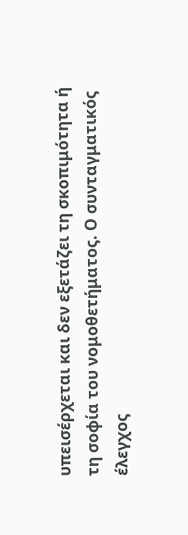υπεισέρχεται και δεν εξετάζει τη σκοπιμότητα ή τη σοφία του νομοθετήματος. Ο συνταγματικός έλεγχος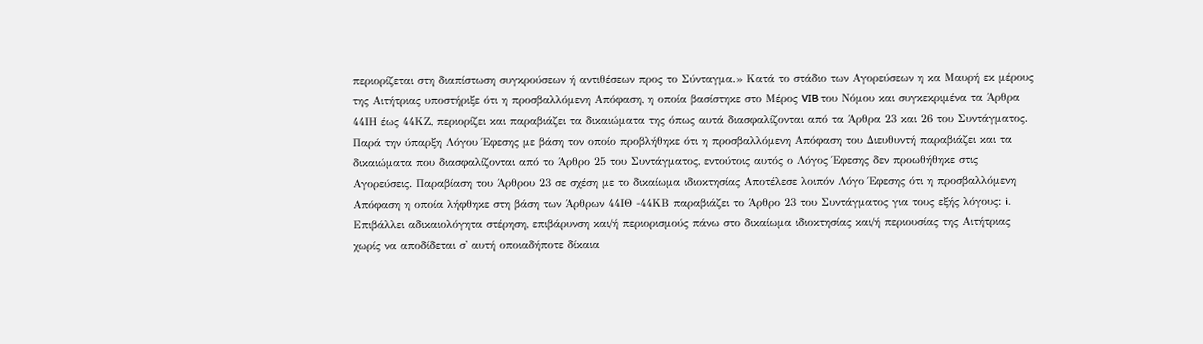περιορίζεται στη διαπίστωση συγκρούσεων ή αντιθέσεων προς το Σύνταγμα.» Κατά το στάδιο των Αγορεύσεων η κα Μαυρή εκ μέρους της Αιτήτριας υποστήριξε ότι η προσβαλλόμενη Απόφαση, η οποία βασίστηκε στο Μέρος VIB του Νόμου και συγκεκριμένα τα Άρθρα 44ΙΗ έως 44ΚΖ, περιορίζει και παραβιάζει τα δικαιώματα της όπως αυτά διασφαλίζονται από τα Άρθρα 23 και 26 του Συντάγματος. Παρά την ύπαρξη Λόγου Έφεσης με βάση τον οποίο προβλήθηκε ότι η προσβαλλόμενη Απόφαση του Διευθυντή παραβιάζει και τα δικαιώματα που διασφαλίζονται από το Άρθρο 25 του Συντάγματος, εντούτοις αυτός ο Λόγος Έφεσης δεν προωθήθηκε στις Αγορεύσεις. Παραβίαση του Άρθρου 23 σε σχέση με το δικαίωμα ιδιοκτησίας Αποτέλεσε λοιπόν Λόγο Έφεσης ότι η προσβαλλόμενη Απόφαση η οποία λήφθηκε στη βάση των Άρθρων 44ΙΘ -44ΚΒ παραβιάζει το Άρθρο 23 του Συντάγματος για τους εξής λόγους: i. Επιβάλλει αδικαιολόγητα στέρηση, επιβάρυνση και/ή περιορισμούς πάνω στο δικαίωμα ιδιοκτησίας και/ή περιουσίας της Αιτήτριας χωρίς να αποδίδεται σ' αυτή οποιαδήποτε δίκαια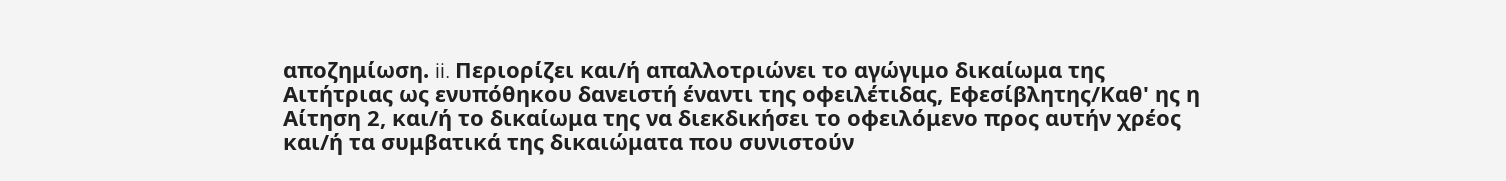αποζημίωση. ii. Περιορίζει και/ή απαλλοτριώνει το αγώγιμο δικαίωμα της Αιτήτριας ως ενυπόθηκου δανειστή έναντι της οφειλέτιδας, Εφεσίβλητης/Καθ' ης η Αίτηση 2, και/ή το δικαίωμα της να διεκδικήσει το οφειλόμενο προς αυτήν χρέος και/ή τα συμβατικά της δικαιώματα που συνιστούν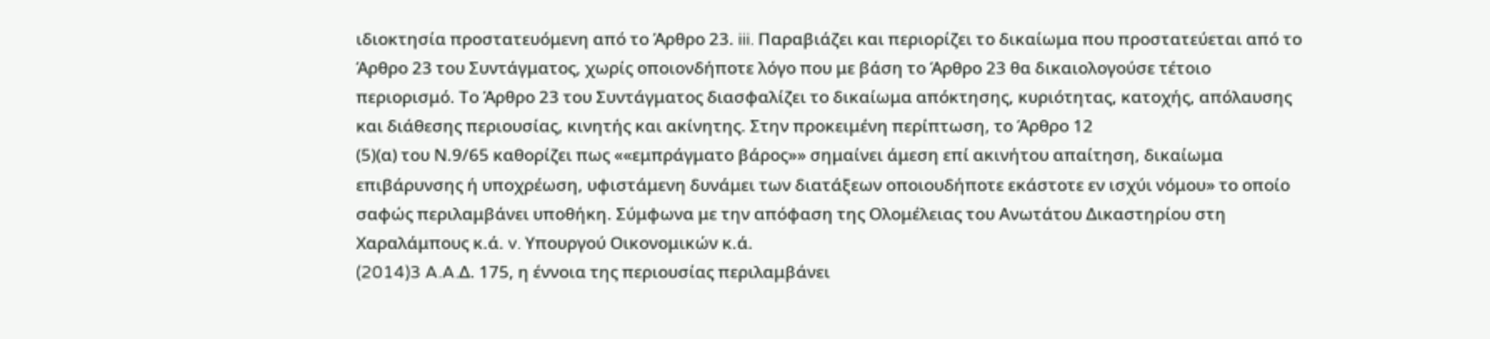ιδιοκτησία προστατευόμενη από το Άρθρο 23. iii. Παραβιάζει και περιορίζει το δικαίωμα που προστατεύεται από το Άρθρο 23 του Συντάγματος, χωρίς οποιονδήποτε λόγο που με βάση το Άρθρο 23 θα δικαιολογούσε τέτοιο περιορισμό. Το Άρθρο 23 του Συντάγματος διασφαλίζει το δικαίωμα απόκτησης, κυριότητας, κατοχής, απόλαυσης και διάθεσης περιουσίας, κινητής και ακίνητης. Στην προκειμένη περίπτωση, το Άρθρο 12
(5)(α) του Ν.9/65 καθορίζει πως ««εμπράγματο βάρος»» σημαίνει άμεση επί ακινήτου απαίτηση, δικαίωμα επιβάρυνσης ή υποχρέωση, υφιστάμενη δυνάμει των διατάξεων οποιουδήποτε εκάστοτε εν ισχύι νόμου» το οποίο σαφώς περιλαμβάνει υποθήκη. Σύμφωνα με την απόφαση της Ολομέλειας του Ανωτάτου Δικαστηρίου στη Χαραλάμπους κ.ά. v. Υπουργού Οικονομικών κ.ά.
(2014)3 A.A.Δ. 175, η έννοια της περιουσίας περιλαμβάνει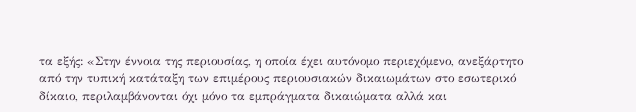τα εξής: «Στην έννοια της περιουσίας, η οποία έχει αυτόνομο περιεχόμενο, ανεξάρτητο από την τυπική κατάταξη των επιμέρους περιουσιακών δικαιωμάτων στο εσωτερικό δίκαιο, περιλαμβάνονται όχι μόνο τα εμπράγματα δικαιώματα αλλά και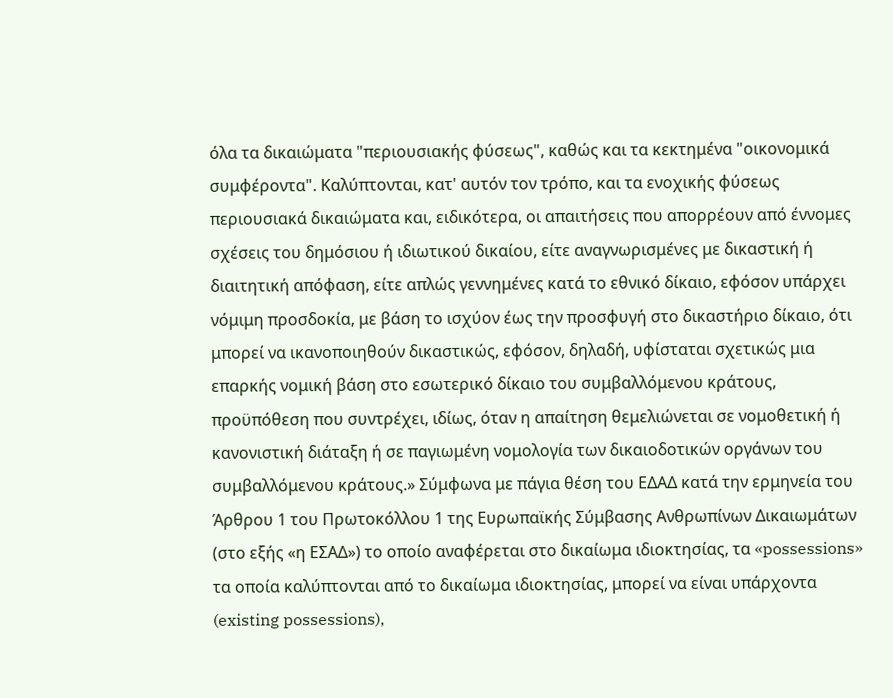όλα τα δικαιώματα "περιουσιακής φύσεως", καθώς και τα κεκτημένα "οικονομικά συμφέροντα". Καλύπτονται, κατ' αυτόν τον τρόπο, και τα ενοχικής φύσεως περιουσιακά δικαιώματα και, ειδικότερα, οι απαιτήσεις που απορρέουν από έννομες σχέσεις του δημόσιου ή ιδιωτικού δικαίου, είτε αναγνωρισμένες με δικαστική ή διαιτητική απόφαση, είτε απλώς γεννημένες κατά το εθνικό δίκαιο, εφόσον υπάρχει νόμιμη προσδοκία, με βάση το ισχύον έως την προσφυγή στο δικαστήριο δίκαιο, ότι μπορεί να ικανοποιηθούν δικαστικώς, εφόσον, δηλαδή, υφίσταται σχετικώς μια επαρκής νομική βάση στο εσωτερικό δίκαιο του συμβαλλόμενου κράτους, προϋπόθεση που συντρέχει, ιδίως, όταν η απαίτηση θεμελιώνεται σε νομοθετική ή κανονιστική διάταξη ή σε παγιωμένη νομολογία των δικαιοδοτικών οργάνων του συμβαλλόμενου κράτους.» Σύμφωνα με πάγια θέση του ΕΔΑΔ κατά την ερμηνεία του Άρθρου 1 του Πρωτοκόλλου 1 της Ευρωπαϊκής Σύμβασης Ανθρωπίνων Δικαιωμάτων (στο εξής «η ΕΣΑΔ») το οποίο αναφέρεται στο δικαίωμα ιδιοκτησίας, τα «possessions» τα οποία καλύπτονται από το δικαίωμα ιδιοκτησίας, μπορεί να είναι υπάρχοντα (existing possessions),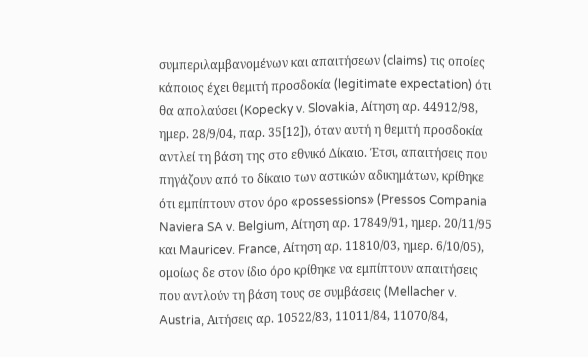συμπεριλαμβανομένων και απαιτήσεων (claims) τις οποίες κάποιος έχει θεμιτή προσδοκία (legitimate expectation) ότι θα απολαύσει (Kopecky v. Slovakia, Αίτηση αρ. 44912/98, ημερ. 28/9/04, παρ. 35[12]), όταν αυτή η θεμιτή προσδοκία αντλεί τη βάση της στο εθνικό Δίκαιο. Έτσι, απαιτήσεις που πηγάζουν από το δίκαιο των αστικών αδικημάτων, κρίθηκε ότι εμπίπτουν στον όρο «possessions» (Pressos Compania Naviera SA v. Belgium, Αίτηση αρ. 17849/91, ημερ. 20/11/95 και Mauricev. France, Αίτηση αρ. 11810/03, ημερ. 6/10/05), ομοίως δε στον ίδιο όρο κρίθηκε να εμπίπτουν απαιτήσεις που αντλούν τη βάση τους σε συμβάσεις (Mellacher v. Austria, Αιτήσεις αρ. 10522/83, 11011/84, 11070/84,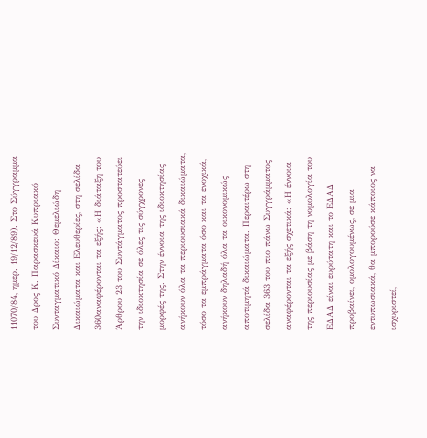11070/84, ημερ. 19/12/89). Στο Σύγγραμμα του Δρος Κ. Παρασκευά Κυπριακό Συνταγματικό Δίκαιο: Θεμελιώδη Δικαιώματα και Ελευθερίες, στη σελίδα 360αναφέρονται τα εξής: «Η διάταξη του Άρθρου 23 του Συντάγματος προστατεύει την ιδιοκτησία σε όλες τις σύγχρονες μορφές της. Στην έννοια της ιδιοκτησίας ανήκουν όλα τα περιουσιακά δικαιώματα, τόσο τα εμπράγματα όσο και τα ενοχικά, ανήκουν δηλαδή όλα τα οικονομικώς αποτιμητά δικαιώματα. Περαιτέρω στη σελίδα 363 του πιο πάνω Συγγράμματος αναφέρονται τα εξής σχετικά: «Η έννοια της περιουσίας με βάση τη νομολογία του ΕΔΑΔ είναι ευρύτατη και το ΕΔΑΔ προβαίνει, ομολογουμένως, σε μια εντυπωσιακά, θα μπορούσε κάποιος να ισχυριστεί,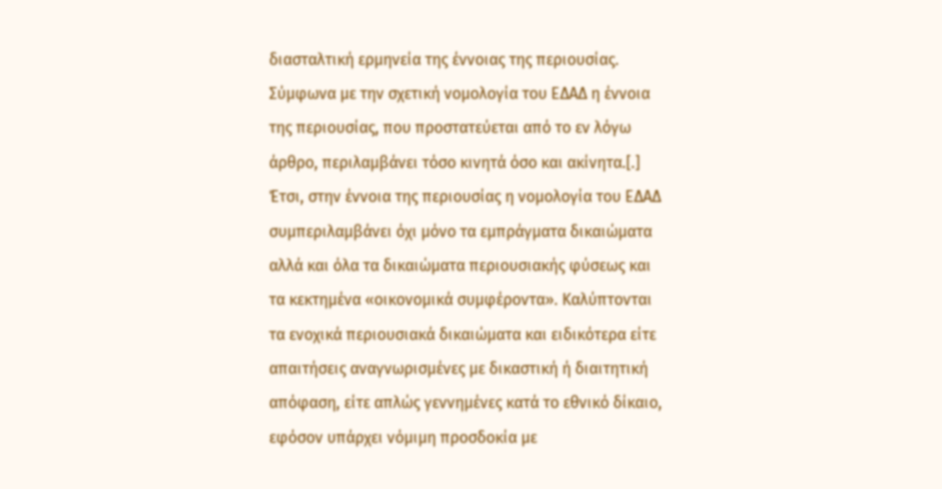διασταλτική ερμηνεία της έννοιας της περιουσίας. Σύμφωνα με την σχετική νομολογία του ΕΔΑΔ η έννοια της περιουσίας, που προστατεύεται από το εν λόγω άρθρο, περιλαμβάνει τόσο κινητά όσο και ακίνητα.[.] Έτσι, στην έννοια της περιουσίας η νομολογία του ΕΔΑΔ συμπεριλαμβάνει όχι μόνο τα εμπράγματα δικαιώματα αλλά και όλα τα δικαιώματα περιουσιακής φύσεως και τα κεκτημένα «οικονομικά συμφέροντα». Καλύπτονται τα ενοχικά περιουσιακά δικαιώματα και ειδικότερα είτε απαιτήσεις αναγνωρισμένες με δικαστική ή διαιτητική απόφαση, είτε απλώς γεννημένες κατά το εθνικό δίκαιο, εφόσον υπάρχει νόμιμη προσδοκία με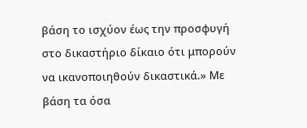βάση το ισχύον έως την προσφυγή στο δικαστήριο δίκαιο ότι μπορούν να ικανοποιηθούν δικαστικά.» Με βάση τα όσα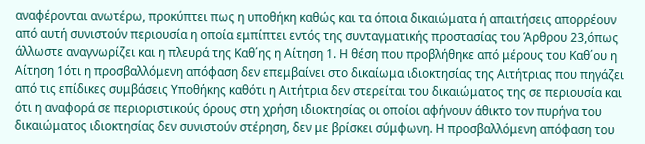αναφέρονται ανωτέρω, προκύπτει πως η υποθήκη καθώς και τα όποια δικαιώματα ή απαιτήσεις απορρέουν από αυτή συνιστούν περιουσία η οποία εμπίπτει εντός της συνταγματικής προστασίας του Άρθρου 23,όπως άλλωστε αναγνωρίζει και η πλευρά της Καθ΄ης η Αίτηση 1. Η θέση που προβλήθηκε από μέρους του Καθ΄ου η Αίτηση 1ότι η προσβαλλόμενη απόφαση δεν επεμβαίνει στο δικαίωμα ιδιοκτησίας της Αιτήτριας που πηγάζει από τις επίδικες συμβάσεις Υποθήκης καθότι η Αιτήτρια δεν στερείται του δικαιώματος της σε περιουσία και ότι η αναφορά σε περιοριστικούς όρους στη χρήση ιδιοκτησίας οι οποίοι αφήνουν άθικτο τον πυρήνα του δικαιώματος ιδιοκτησίας δεν συνιστούν στέρηση, δεν με βρίσκει σύμφωνη. Η προσβαλλόμενη απόφαση του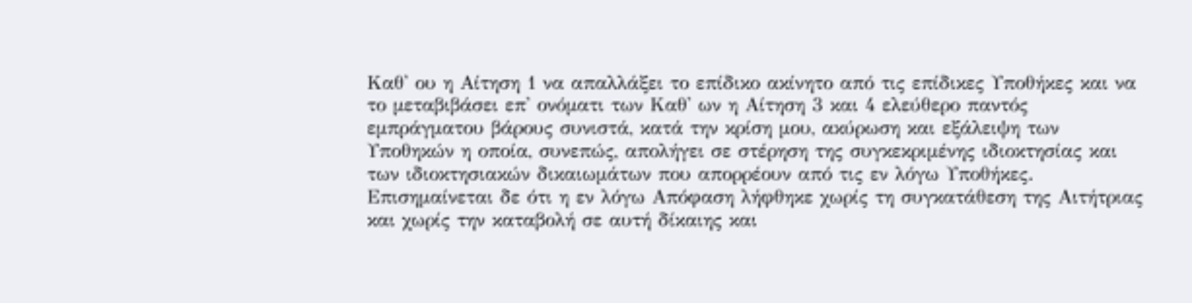Καθ' ου η Αίτηση 1 να απαλλάξει το επίδικο ακίνητο από τις επίδικες Υποθήκες και να το μεταβιβάσει επ' ονόματι των Καθ' ων η Αίτηση 3 και 4 ελεύθερο παντός εμπράγματου βάρους συνιστά, κατά την κρίση μου, ακύρωση και εξάλειψη των Υποθηκών η οποία, συνεπώς, απολήγει σε στέρηση της συγκεκριμένης ιδιοκτησίας και των ιδιοκτησιακών δικαιωμάτων που απορρέουν από τις εν λόγω Υποθήκες. Επισημαίνεται δε ότι η εν λόγω Απόφαση λήφθηκε χωρίς τη συγκατάθεση της Αιτήτριας και χωρίς την καταβολή σε αυτή δίκαιης και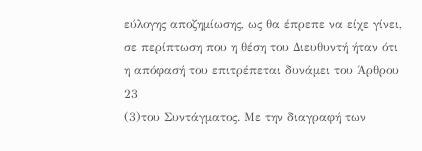εύλογης αποζημίωσης, ως θα έπρεπε να είχε γίνει, σε περίπτωση που η θέση του Διευθυντή ήταν ότι η απόφασή του επιτρέπεται δυνάμει του Άρθρου 23
(3)του Συντάγματος. Με την διαγραφή των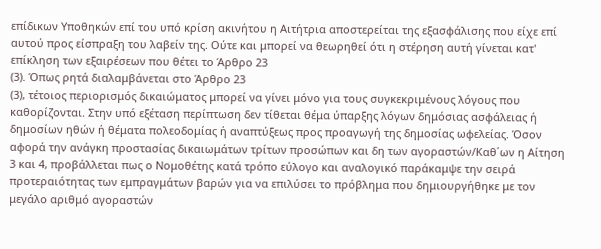επίδικων Υποθηκών επί του υπό κρίση ακινήτου η Αιτήτρια αποστερείται της εξασφάλισης που είχε επί αυτού προς είσπραξη του λαβείν της. Ούτε και μπορεί να θεωρηθεί ότι η στέρηση αυτή γίνεται κατ' επίκληση των εξαιρέσεων που θέτει το Άρθρο 23
(3). Όπως ρητά διαλαμβάνεται στο Άρθρο 23
(3), τέτοιος περιορισμός δικαιώματος μπορεί να γίνει μόνο για τους συγκεκριμένους λόγους που καθορίζονται. Στην υπό εξέταση περίπτωση δεν τίθεται θέμα ύπαρξης λόγων δημόσιας ασφάλειας ή δημοσίων ηθών ή θέματα πολεοδομίας ή αναπτύξεως προς προαγωγή της δημοσίας ωφελείας. Όσον αφορά την ανάγκη προστασίας δικαιωμάτων τρίτων προσώπων και δη των αγοραστών/Καθ΄ων η Αίτηση 3 και 4, προβάλλεται πως ο Νομοθέτης κατά τρόπο εύλογο και αναλογικό παράκαμψε την σειρά προτεραιότητας των εμπραγμάτων βαρών για να επιλύσει το πρόβλημα που δημιουργήθηκε με τον μεγάλο αριθμό αγοραστών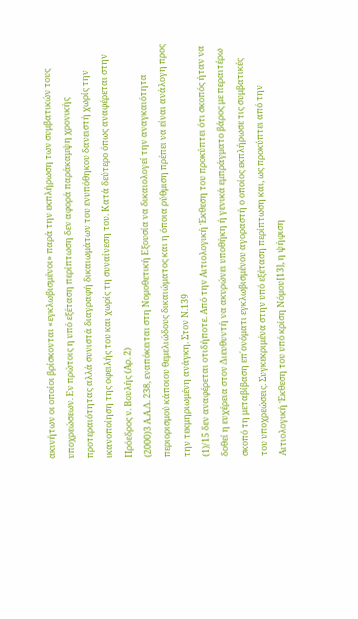ακινήτων οι οποίοι βρίσκονται «εγκλωβισμένοι» παρά την εκπλήρωση των συμβατικών τους υποχρεώσεων. Εν πρώτοις η υπό εξέταση περίπτωση δεν αφορά παράκαμψη χρονικής προτεραιότητας αλλά συνιστά διαγραφή δικαιωμάτων του ενυπόθηκου δανειστή χωρίς την ικανοποίηση της οφειλής του και χωρίς τη συναίνεση του. Κατά δεύτερο όπως αναφέρεται στην Πρόεδρος ν. Βουλής (Αρ. 2)
(2000)3 Α.Α.Δ. 238, εναπόκειται στη Νομοθετική Εξουσία να δικαιολογεί την αναγκαιότητα περιορισμού κάποιου θεμελιώδους δικαιώματος και η όποια ρύθμιση πρέπει να είναι ανάλογη προς την τεκμηριωμένη ανάγκη. Στον Ν.139
(1)/15 δεν αναφέρεται οτιδήποτε. Από την Αιτιολογική Έκθεση του προκύπτει ότι σκοπός ήταν να δοθεί η ευχέρεια στον Διευθυντή να ακυρώνει υποθήκη ή γενικά εμπράγματο βάρος με περαιτέρω σκοπό τη μεταβίβαση επ΄ονόματι εγκλωβισμένου αγοραστή ο οποίος εκπλήρωσε τις συμβατικές του υποχρεώσεις. Συγκεκριμένα στην υπό εξέταση περίπτωση και, ως προκύπτει από την Αιτιολογική Έκθεση του υπό κρίση Νόμου[13], η ψήφιση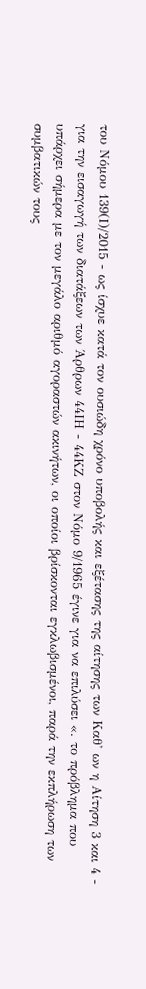του Νόμου 139(Ι)/2015 - ως ίσχυε κατά τον ουσιώδη χρόνο υποβολής και εξέτασης της αίτησης των Καθ' ων η Αίτηση 3 και 4 - για την εισαγωγή των διατάξεων των Άρθρων 44ΙΗ - 44ΚΖ στον Νόμο 9/1965 έγινε για να επιλύσει «. το πρόβλημα που υπάρχει σήμερα με τον μεγάλο αριθμό αγοραστών ακινήτων, οι οποίοι βρίσκονται εγκλωβισμένοι, παρά την εκπλήρωση των συμβατικών τους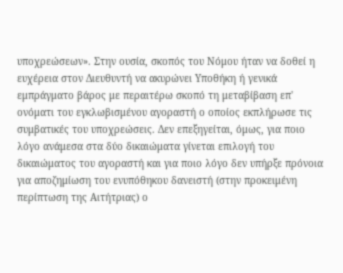υποχρεώσεων». Στην ουσία, σκοπός του Νόμου ήταν να δοθεί η ευχέρεια στον Διευθυντή να ακυρώνει Υποθήκη ή γενικά εμπράγματο βάρος με περαιτέρω σκοπό τη μεταβίβαση επ' ονόματι του εγκλωβισμένου αγοραστή ο οποίος εκπλήρωσε τις συμβατικές του υποχρεώσεις. Δεν επεξηγείται, όμως, για ποιο λόγο ανάμεσα στα δύο δικαιώματα γίνεται επιλογή του δικαιώματος του αγοραστή και για ποιο λόγο δεν υπήρξε πρόνοια για αποζημίωση του ενυπόθηκου δανειστή (στην προκειμένη περίπτωση της Αιτήτριας) ο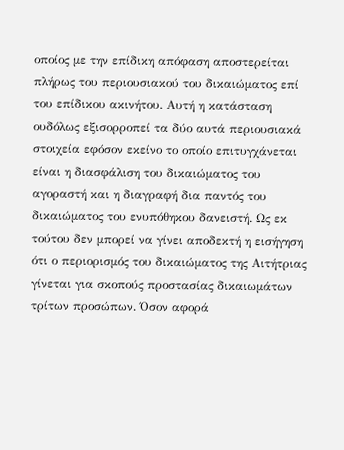οποίος με την επίδικη απόφαση αποστερείται πλήρως του περιουσιακού του δικαιώματος επί του επίδικου ακινήτου. Αυτή η κατάσταση ουδόλως εξισορροπεί τα δύο αυτά περιουσιακά στοιχεία εφόσον εκείνο το οποίο επιτυγχάνεται είναι η διασφάλιση του δικαιώματος του αγοραστή και η διαγραφή δια παντός του δικαιώματος του ενυπόθηκου δανειστή. Ως εκ τούτου δεν μπορεί να γίνει αποδεκτή η εισήγηση ότι ο περιορισμός του δικαιώματος της Αιτήτριας γίνεται για σκοπούς προστασίας δικαιωμάτων τρίτων προσώπων. Όσον αφορά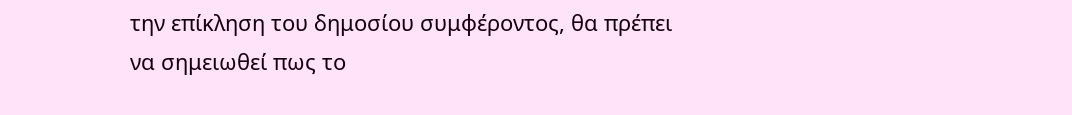την επίκληση του δημοσίου συμφέροντος, θα πρέπει να σημειωθεί πως το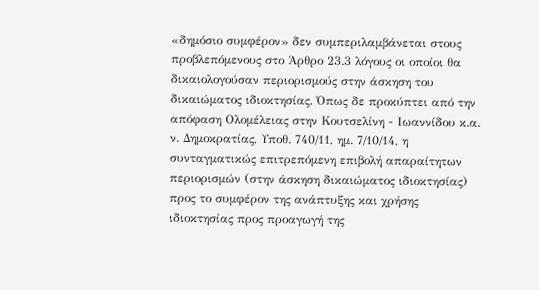«δημόσιο συμφέρον» δεν συμπεριλαμβάνεται στους προβλεπόμενους στο Άρθρο 23.3 λόγους οι οποίοι θα δικαιολογούσαν περιορισμούς στην άσκηση του δικαιώματος ιδιοκτησίας. Όπως δε προκύπτει από την απόφαση Ολομέλειας στην Κουτσελίνη - Ιωαννίδου κ.α. ν. Δημοκρατίας, Υποθ. 740/11, ημ. 7/10/14, η συνταγματικώς επιτρεπόμενη επιβολή απαραίτητων περιορισμών (στην άσκηση δικαιώματος ιδιοκτησίας) προς το συμφέρον της ανάπτυξης και χρήσης ιδιοκτησίας προς προαγωγή της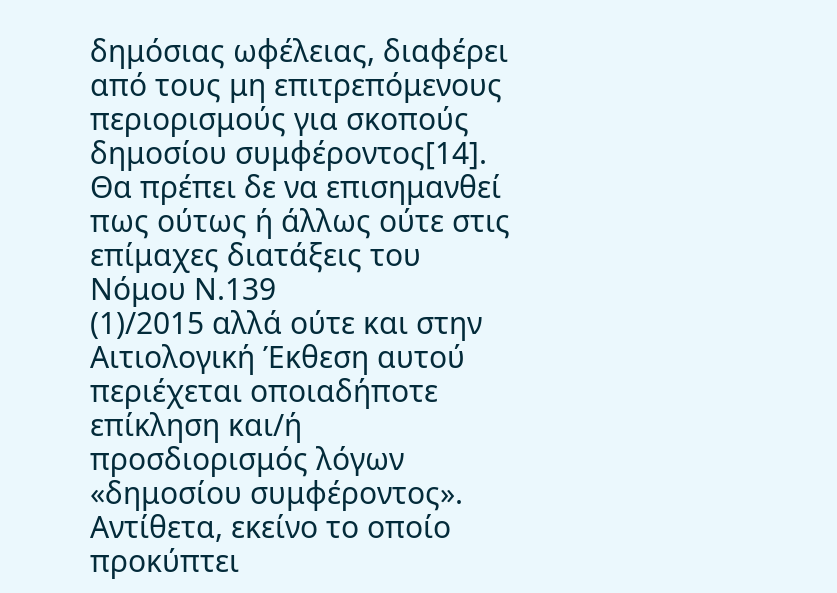δημόσιας ωφέλειας, διαφέρει από τους μη επιτρεπόμενους περιορισμούς για σκοπούς δημοσίου συμφέροντος[14]. Θα πρέπει δε να επισημανθεί πως ούτως ή άλλως ούτε στις επίμαχες διατάξεις του Νόμου Ν.139
(1)/2015 αλλά ούτε και στην Αιτιολογική Έκθεση αυτού περιέχεται οποιαδήποτε επίκληση και/ή προσδιορισμός λόγων «δημοσίου συμφέροντος». Αντίθετα, εκείνο το οποίο προκύπτει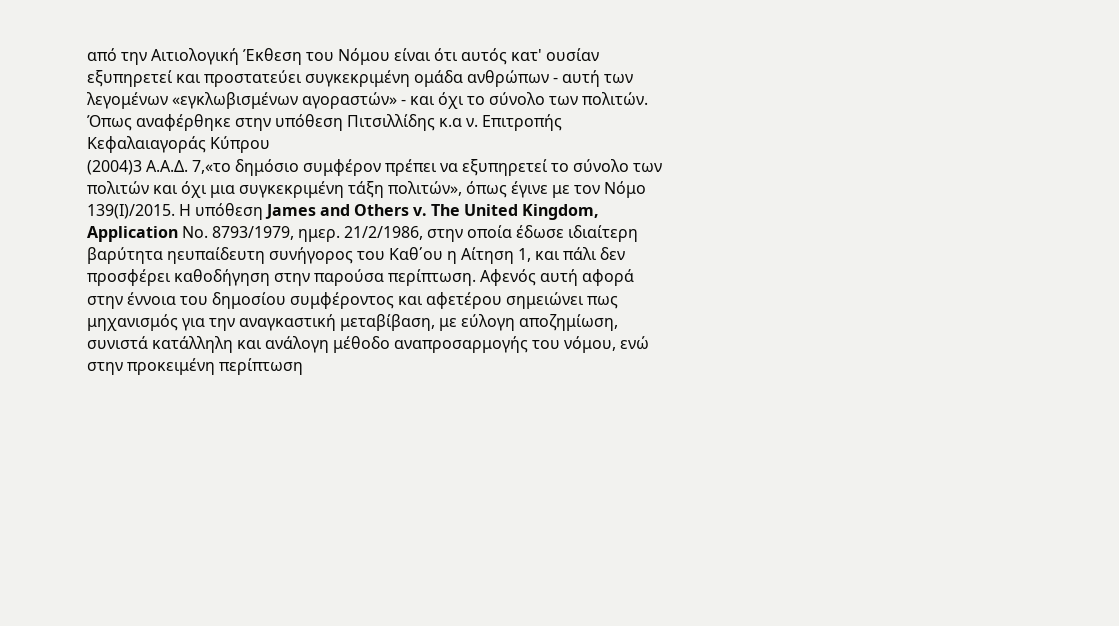από την Αιτιολογική Έκθεση του Νόμου είναι ότι αυτός κατ' ουσίαν εξυπηρετεί και προστατεύει συγκεκριμένη ομάδα ανθρώπων - αυτή των λεγομένων «εγκλωβισμένων αγοραστών» - και όχι το σύνολο των πολιτών. Όπως αναφέρθηκε στην υπόθεση Πιτσιλλίδης κ.α ν. Επιτροπής Κεφαλαιαγοράς Κύπρου
(2004)3 Α.Α.Δ. 7,«το δημόσιο συμφέρον πρέπει να εξυπηρετεί το σύνολο των πολιτών και όχι μια συγκεκριμένη τάξη πολιτών», όπως έγινε με τον Νόμο 139(Ι)/2015. Η υπόθεση James and Others v. The United Kingdom, Application Νο. 8793/1979, ημερ. 21/2/1986, στην οποία έδωσε ιδιαίτερη βαρύτητα ηευπαίδευτη συνήγορος του Καθ΄ου η Αίτηση 1, και πάλι δεν προσφέρει καθοδήγηση στην παρούσα περίπτωση. Αφενός αυτή αφορά στην έννοια του δημοσίου συμφέροντος και αφετέρου σημειώνει πως μηχανισμός για την αναγκαστική μεταβίβαση, με εύλογη αποζημίωση, συνιστά κατάλληλη και ανάλογη μέθοδο αναπροσαρμογής του νόμου, ενώ στην προκειμένη περίπτωση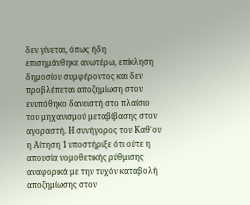δεν γίνεται, όπως ήδη επισημάνθηκε ανωτέρω, επίκληση δημοσίου συμφέροντος και δεν προβλέπεται αποζημίωση στον ενυπόθηκο δανειστή στο πλαίσιο του μηχανισμού μεταβίβασης στον αγοραστή. Η συνήγορος του Καθ΄ου η Αίτηση 1 υποστήριξε ότι ούτε η απουσία νομοθετικής ρύθμισης αναφορικά με την τυχόν καταβολή αποζημίωσης στον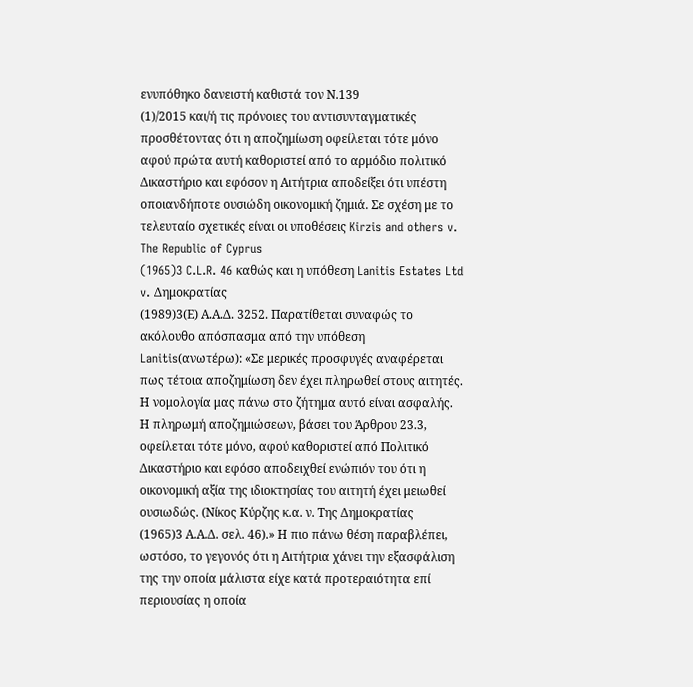ενυπόθηκο δανειστή καθιστά τον Ν.139
(1)/2015 και/ή τις πρόνοιες του αντισυνταγματικές προσθέτοντας ότι η αποζημίωση οφείλεται τότε μόνο αφού πρώτα αυτή καθοριστεί από το αρμόδιο πολιτικό Δικαστήριο και εφόσον η Αιτήτρια αποδείξει ότι υπέστη οποιανδήποτε ουσιώδη οικονομική ζημιά. Σε σχέση με το τελευταίο σχετικές είναι οι υποθέσεις Kirzis and others v. The Republic of Cyprus
(1965)3 C.L.R. 46 καθώς και η υπόθεση Lanitis Estates Ltd v. Δημοκρατίας
(1989)3(Ε) Α.Α.Δ. 3252. Παρατίθεται συναφώς το ακόλουθο απόσπασμα από την υπόθεση Lanitis(ανωτέρω): «Σε μερικές προσφυγές αναφέρεται πως τέτοια αποζημίωση δεν έχει πληρωθεί στους αιτητές. Η νομολογία μας πάνω στο ζήτημα αυτό είναι ασφαλής. Η πληρωμή αποζημιώσεων, βάσει του Άρθρου 23.3, οφείλεται τότε μόνο, αφού καθοριστεί από Πολιτικό Δικαστήριο και εφόσο αποδειχθεί ενώπιόν του ότι η οικονομική αξία της ιδιοκτησίας του αιτητή έχει μειωθεί ουσιωδώς. (Νίκος Κύρζης κ.α. ν. Της Δημοκρατίας
(1965)3 Α.Α.Δ. σελ. 46).» Η πιο πάνω θέση παραβλέπει, ωστόσο, το γεγονός ότι η Αιτήτρια χάνει την εξασφάλιση της την οποία μάλιστα είχε κατά προτεραιότητα επί περιουσίας η οποία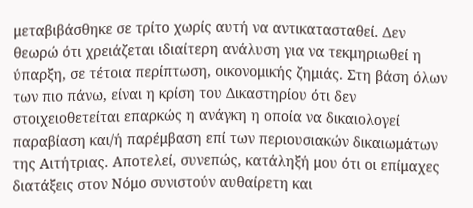μεταβιβάσθηκε σε τρίτο χωρίς αυτή να αντικατασταθεί. Δεν θεωρώ ότι χρειάζεται ιδιαίτερη ανάλυση για να τεκμηριωθεί η ύπαρξη, σε τέτοια περίπτωση, οικονομικής ζημιάς. Στη βάση όλων των πιο πάνω, είναι η κρίση του Δικαστηρίου ότι δεν στοιχειοθετείται επαρκώς η ανάγκη η οποία να δικαιολογεί παραβίαση και/ή παρέμβαση επί των περιουσιακών δικαιωμάτων της Αιτήτριας. Αποτελεί, συνεπώς, κατάληξή μου ότι οι επίμαχες διατάξεις στον Νόμο συνιστούν αυθαίρετη και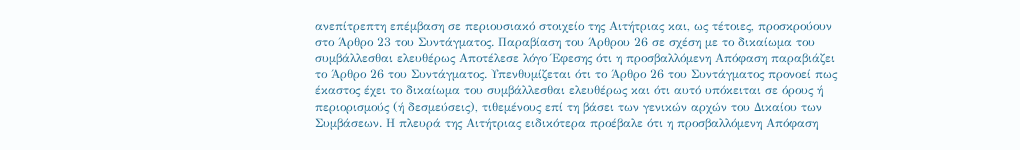ανεπίτρεπτη επέμβαση σε περιουσιακό στοιχείο της Αιτήτριας και, ως τέτοιες, προσκρούουν στο Άρθρο 23 του Συντάγματος. Παραβίαση του Άρθρου 26 σε σχέση με το δικαίωμα του συμβάλλεσθαι ελευθέρως Αποτέλεσε λόγο Έφεσης ότι η προσβαλλόμενη Απόφαση παραβιάζει το Άρθρο 26 του Συντάγματος. Υπενθυμίζεται ότι το Άρθρο 26 του Συντάγματος προνοεί πως έκαστος έχει το δικαίωμα του συμβάλλεσθαι ελευθέρως και ότι αυτό υπόκειται σε όρους ή περιορισμούς (ή δεσμεύσεις), τιθεμένους επί τη βάσει των γενικών αρχών του Δικαίου των Συμβάσεων. Η πλευρά της Αιτήτριας ειδικότερα προέβαλε ότι η προσβαλλόμενη Απόφαση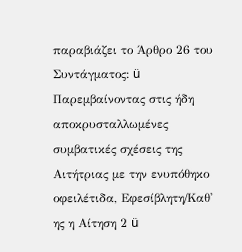παραβιάζει το Άρθρο 26 του Συντάγματος: ü Παρεμβαίνοντας στις ήδη αποκρυσταλλωμένες συμβατικές σχέσεις της Αιτήτριας με την ενυπόθηκο οφειλέτιδα, Εφεσίβλητη/Καθ' ης η Αίτηση 2 ü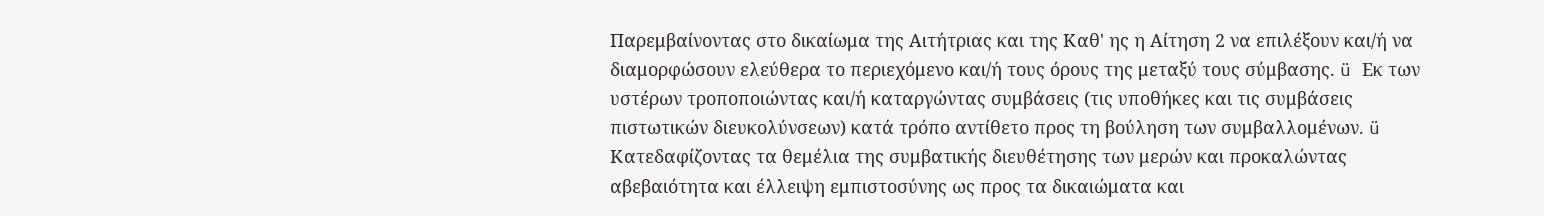Παρεμβαίνοντας στο δικαίωμα της Αιτήτριας και της Καθ' ης η Αίτηση 2 να επιλέξουν και/ή να διαμορφώσουν ελεύθερα το περιεχόμενο και/ή τους όρους της μεταξύ τους σύμβασης. ü Εκ των υστέρων τροποποιώντας και/ή καταργώντας συμβάσεις (τις υποθήκες και τις συμβάσεις πιστωτικών διευκολύνσεων) κατά τρόπο αντίθετο προς τη βούληση των συμβαλλομένων. ü Κατεδαφίζοντας τα θεμέλια της συμβατικής διευθέτησης των μερών και προκαλώντας αβεβαιότητα και έλλειψη εμπιστοσύνης ως προς τα δικαιώματα και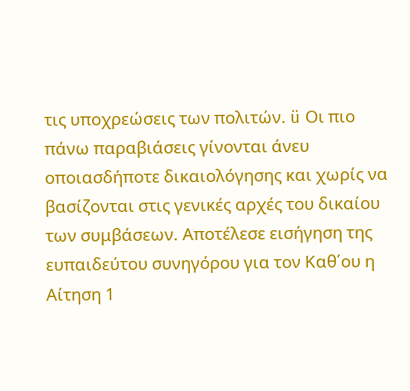τις υποχρεώσεις των πολιτών. ü Οι πιο πάνω παραβιάσεις γίνονται άνευ οποιασδήποτε δικαιολόγησης και χωρίς να βασίζονται στις γενικές αρχές του δικαίου των συμβάσεων. Αποτέλεσε εισήγηση της ευπαιδεύτου συνηγόρου για τον Καθ΄ου η Αίτηση 1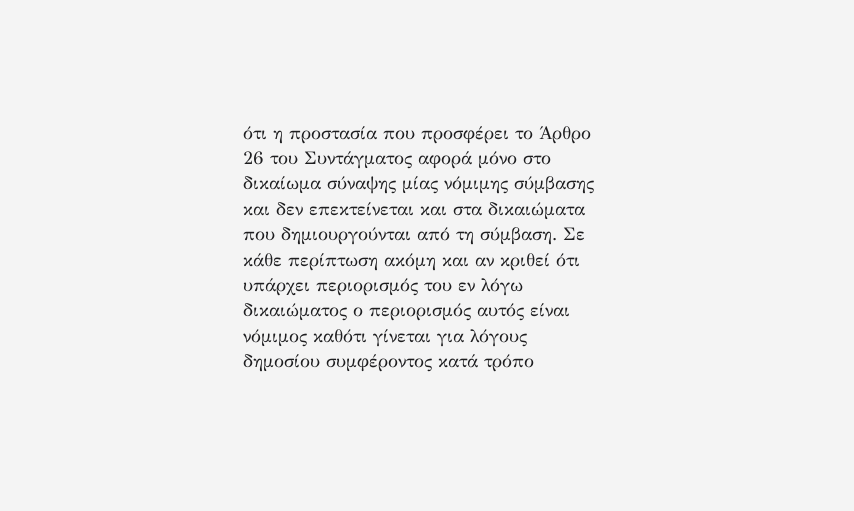ότι η προστασία που προσφέρει το Άρθρο 26 του Συντάγματος αφορά μόνο στο δικαίωμα σύναψης μίας νόμιμης σύμβασης και δεν επεκτείνεται και στα δικαιώματα που δημιουργούνται από τη σύμβαση. Σε κάθε περίπτωση ακόμη και αν κριθεί ότι υπάρχει περιορισμός του εν λόγω δικαιώματος ο περιορισμός αυτός είναι νόμιμος καθότι γίνεται για λόγους δημοσίου συμφέροντος κατά τρόπο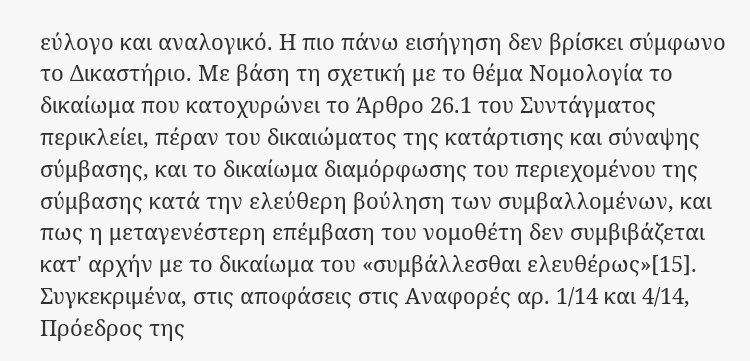εύλογο και αναλογικό. Η πιο πάνω εισήγηση δεν βρίσκει σύμφωνο το Δικαστήριο. Με βάση τη σχετική με το θέμα Νομολογία το δικαίωμα που κατοχυρώνει το Άρθρο 26.1 του Συντάγματος περικλείει, πέραν του δικαιώματος της κατάρτισης και σύναψης σύμβασης, και το δικαίωμα διαμόρφωσης του περιεχομένου της σύμβασης κατά την ελεύθερη βούληση των συμβαλλομένων, και πως η μεταγενέστερη επέμβαση του νομοθέτη δεν συμβιβάζεται κατ' αρχήν με το δικαίωμα του «συμβάλλεσθαι ελευθέρως»[15]. Συγκεκριμένα, στις αποφάσεις στις Αναφορές αρ. 1/14 και 4/14, Πρόεδρος της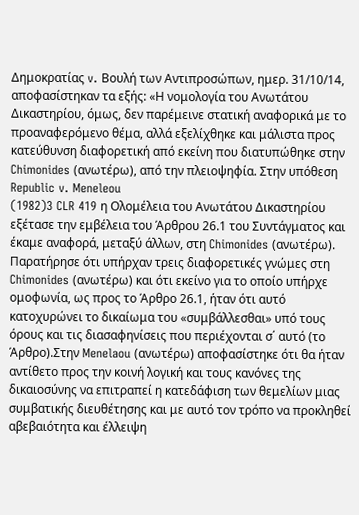Δημοκρατίας v. Βουλή των Αντιπροσώπων, ημερ. 31/10/14, αποφασίστηκαν τα εξής: «Η νομολογία του Ανωτάτου Δικαστηρίου, όμως, δεν παρέμεινε στατική αναφορικά με το προαναφερόμενο θέμα, αλλά εξελίχθηκε και μάλιστα προς κατεύθυνση διαφορετική από εκείνη που διατυπώθηκε στην Chimonides (ανωτέρω), από την πλειοψηφία. Στην υπόθεση Republic v. Meneleou
(1982)3 CLR 419 η Ολομέλεια του Ανωτάτου Δικαστηρίου εξέτασε την εμβέλεια του Άρθρου 26.1 του Συντάγματος και έκαμε αναφορά, μεταξύ άλλων, στη Chimonides (ανωτέρω). Παρατήρησε ότι υπήρχαν τρεις διαφορετικές γνώμες στη Chimonides (ανωτέρω) και ότι εκείνο για το οποίο υπήρχε ομοφωνία, ως προς το Άρθρο 26.1, ήταν ότι αυτό κατοχυρώνει το δικαίωμα του «συμβάλλεσθαι» υπό τους όρους και τις διασαφηνίσεις που περιέχονται σ΄ αυτό (το Άρθρο).Στην Menelaou (ανωτέρω) αποφασίστηκε ότι θα ήταν αντίθετο προς την κοινή λογική και τους κανόνες της δικαιοσύνης να επιτραπεί η κατεδάφιση των θεμελίων μιας συμβατικής διευθέτησης και με αυτό τον τρόπο να προκληθεί αβεβαιότητα και έλλειψη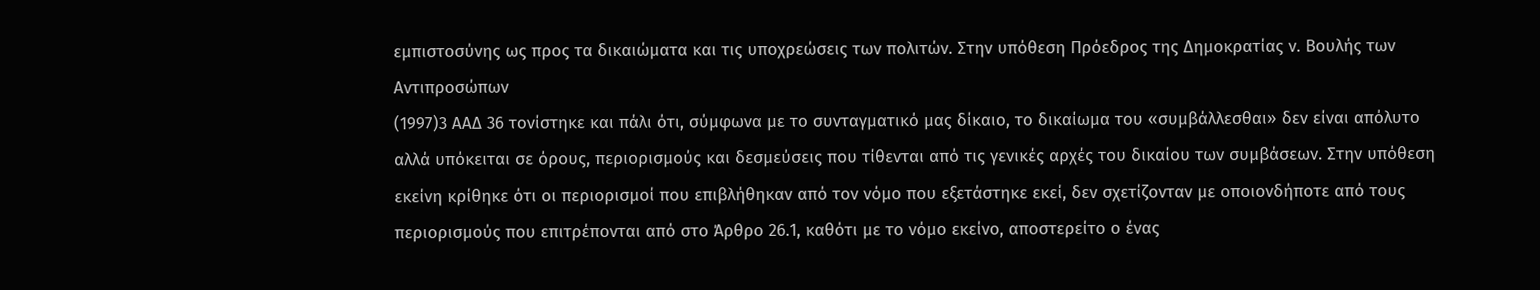εμπιστοσύνης ως προς τα δικαιώματα και τις υποχρεώσεις των πολιτών. Στην υπόθεση Πρόεδρος της Δημοκρατίας ν. Βουλής των Αντιπροσώπων
(1997)3 ΑΑΔ 36 τονίστηκε και πάλι ότι, σύμφωνα με το συνταγματικό μας δίκαιο, το δικαίωμα του «συμβάλλεσθαι» δεν είναι απόλυτο αλλά υπόκειται σε όρους, περιορισμούς και δεσμεύσεις που τίθενται από τις γενικές αρχές του δικαίου των συμβάσεων. Στην υπόθεση εκείνη κρίθηκε ότι οι περιορισμοί που επιβλήθηκαν από τον νόμο που εξετάστηκε εκεί, δεν σχετίζονταν με οποιονδήποτε από τους περιορισμούς που επιτρέπονται από στο Άρθρο 26.1, καθότι με το νόμο εκείνο, αποστερείτο ο ένας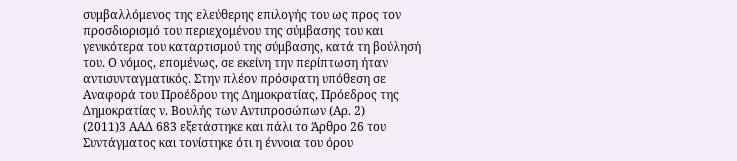συμβαλλόμενος της ελεύθερης επιλογής του ως προς τον προσδιορισμό του περιεχομένου της σύμβασης του και γενικότερα του καταρτισμού της σύμβασης, κατά τη βούλησή του. Ο νόμος, επομένως, σε εκείνη την περίπτωση ήταν αντισυνταγματικός. Στην πλέον πρόσφατη υπόθεση σε Αναφορά του Προέδρου της Δημοκρατίας, Πρόεδρος της Δημοκρατίας ν. Βουλής των Αντιπροσώπων (Αρ. 2)
(2011)3 ΑΑΔ 683 εξετάστηκε και πάλι το Άρθρο 26 του Συντάγματος και τονίστηκε ότι η έννοια του όρου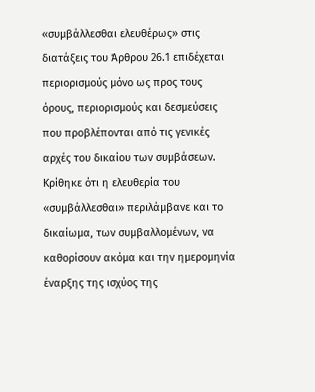«συμβάλλεσθαι ελευθέρως» στις διατάξεις του Άρθρου 26.1 επιδέχεται περιορισμούς μόνο ως προς τους όρους, περιορισμούς και δεσμεύσεις που προβλέπονται από τις γενικές αρχές του δικαίου των συμβάσεων. Κρίθηκε ότι η ελευθερία του «συμβάλλεσθαι» περιλάμβανε και το δικαίωμα, των συμβαλλομένων, να καθορίσουν ακόμα και την ημερομηνία έναρξης της ισχύος της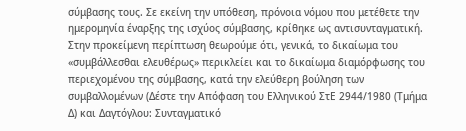σύμβασης τους. Σε εκείνη την υπόθεση, πρόνοια νόμου που μετέθετε την ημερομηνία έναρξης της ισχύος σύμβασης, κρίθηκε ως αντισυνταγματική. Στην προκείμενη περίπτωση θεωρούμε ότι, γενικά, το δικαίωμα του «συμβάλλεσθαι ελευθέρως» περικλείει και το δικαίωμα διαμόρφωσης του περιεχομένου της σύμβασης, κατά την ελεύθερη βούληση των συμβαλλομένων (Δέστε την Απόφαση του Ελληνικού ΣτΕ 2944/1980 (Τμήμα Δ) και Δαγτόγλου: Συνταγματικό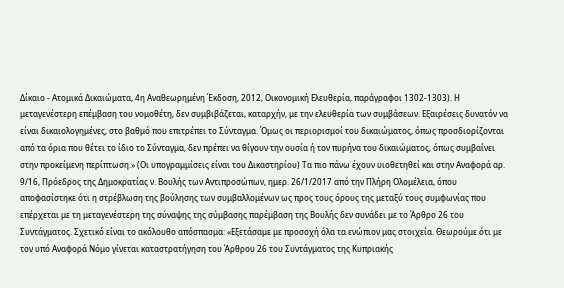Δίκαιο - Ατομικά Δικαιώματα, 4η Αναθεωρημένη Έκδοση, 2012, Οικονομική Ελευθερία, παράγραφοι 1302-1303). Η μεταγενέστερη επέμβαση του νομοθέτη, δεν συμβιβάζεται, καταρχήν, με την ελευθερία των συμβάσεων. Εξαιρέσεις δυνατόν να είναι δικαιολογημένες, στο βαθμό που επιτρέπει το Σύνταγμα. Όμως οι περιορισμοί του δικαιώματος, όπως προσδιορίζονται από τα όρια που θέτει το ίδιο το Σύνταγμα, δεν πρέπει να θίγουν την ουσία ή τον πυρήνα του δικαιώματος, όπως συμβαίνει στην προκείμενη περίπτωση.» (Οι υπογραμμίσεις είναι του Δικαστηρίου) Τα πιο πάνω έχουν υιοθετηθεί και στην Αναφορά αρ. 9/16, Πρόεδρος της Δημοκρατίας ν. Βουλής των Αντιπροσώπων, ημερ. 26/1/2017 από την Πλήρη Ολομέλεια, όπου αποφασίστηκε ότι η στρέβλωση της βούλησης των συμβαλλομένων ως προς τους όρους της μεταξύ τους συμφωνίας που επέρχεται με τη μεταγενέστερη της σύναψης της σύμβασης παρέμβαση της Βουλής δεν συνάδει με το Άρθρο 26 του Συντάγματος. Σχετικό είναι το ακόλουθο απόσπασμα: «Εξετάσαμε με προσοχή όλα τα ενώπιον μας στοιχεία. Θεωρούμε ότι με τον υπό Αναφορά Νόμο γίνεται καταστρατήγηση του Άρθρου 26 του Συντάγματος της Κυπριακής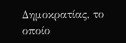Δημοκρατίας, το οποίο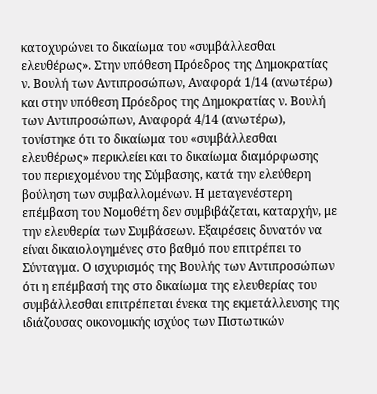κατοχυρώνει το δικαίωμα του «συμβάλλεσθαι ελευθέρως». Στην υπόθεση Πρόεδρος της Δημοκρατίας ν. Βουλή των Αντιπροσώπων, Αναφορά 1/14 (ανωτέρω) και στην υπόθεση Πρόεδρος της Δημοκρατίας ν. Βουλή των Αντιπροσώπων, Αναφορά 4/14 (ανωτέρω), τονίστηκε ότι το δικαίωμα του «συμβάλλεσθαι ελευθέρως» περικλείει και το δικαίωμα διαμόρφωσης του περιεχομένου της Σύμβασης, κατά την ελεύθερη βούληση των συμβαλλομένων. Η μεταγενέστερη επέμβαση του Νομοθέτη δεν συμβιβάζεται, καταρχήν, με την ελευθερία των Συμβάσεων. Εξαιρέσεις δυνατόν να είναι δικαιολογημένες στο βαθμό που επιτρέπει το Σύνταγμα. Ο ισχυρισμός της Βουλής των Αντιπροσώπων ότι η επέμβασή της στο δικαίωμα της ελευθερίας του συμβάλλεσθαι επιτρέπεται ένεκα της εκμετάλλευσης της ιδιάζουσας οικονομικής ισχύος των Πιστωτικών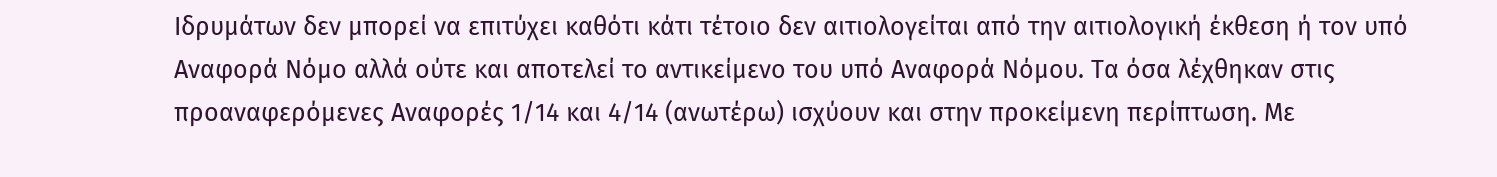Ιδρυμάτων δεν μπορεί να επιτύχει καθότι κάτι τέτοιο δεν αιτιολογείται από την αιτιολογική έκθεση ή τον υπό Αναφορά Νόμο αλλά ούτε και αποτελεί το αντικείμενο του υπό Αναφορά Νόμου. Τα όσα λέχθηκαν στις προαναφερόμενες Αναφορές 1/14 και 4/14 (ανωτέρω) ισχύουν και στην προκείμενη περίπτωση. Με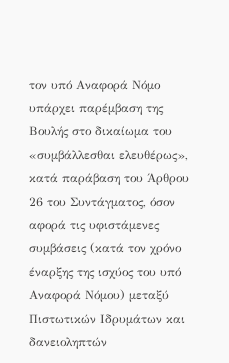τον υπό Αναφορά Νόμο υπάρχει παρέμβαση της Βουλής στο δικαίωμα του «συμβάλλεσθαι ελευθέρως», κατά παράβαση του Άρθρου 26 του Συντάγματος, όσον αφορά τις υφιστάμενες συμβάσεις (κατά τον χρόνο έναρξης της ισχύος του υπό Αναφορά Νόμου) μεταξύ Πιστωτικών Ιδρυμάτων και δανειοληπτών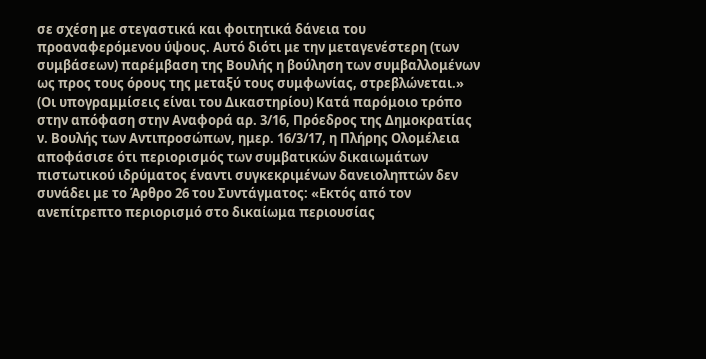σε σχέση με στεγαστικά και φοιτητικά δάνεια του προαναφερόμενου ύψους. Αυτό διότι με την μεταγενέστερη (των συμβάσεων) παρέμβαση της Βουλής η βούληση των συμβαλλομένων ως προς τους όρους της μεταξύ τους συμφωνίας, στρεβλώνεται.» (Οι υπογραμμίσεις είναι του Δικαστηρίου) Κατά παρόμοιο τρόπο στην απόφαση στην Αναφορά αρ. 3/16, Πρόεδρος της Δημοκρατίας ν. Βουλής των Αντιπροσώπων, ημερ. 16/3/17, η Πλήρης Ολομέλεια αποφάσισε ότι περιορισμός των συμβατικών δικαιωμάτων πιστωτικού ιδρύματος έναντι συγκεκριμένων δανειοληπτών δεν συνάδει με το Άρθρο 26 του Συντάγματος: «Εκτός από τον ανεπίτρεπτο περιορισμό στο δικαίωμα περιουσίας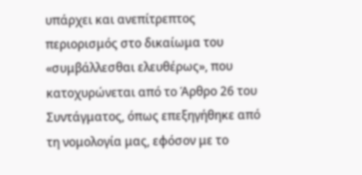υπάρχει και ανεπίτρεπτος περιορισμός στο δικαίωμα του «συμβάλλεσθαι ελευθέρως», που κατοχυρώνεται από το Άρθρο 26 του Συντάγματος, όπως επεξηγήθηκε από τη νομολογία μας, εφόσον με το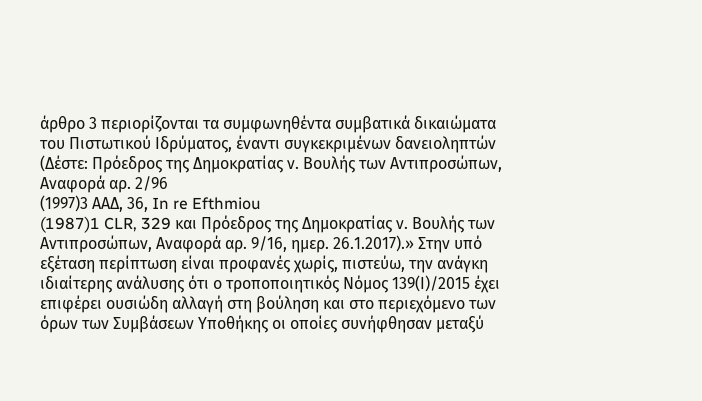άρθρο 3 περιορίζονται τα συμφωνηθέντα συμβατικά δικαιώματα του Πιστωτικού Ιδρύματος, έναντι συγκεκριμένων δανειοληπτών (Δέστε: Πρόεδρος της Δημοκρατίας ν. Βουλής των Αντιπροσώπων, Αναφορά αρ. 2/96
(1997)3 ΑΑΔ, 36, In re Efthmiou
(1987)1 CLR, 329 και Πρόεδρος της Δημοκρατίας ν. Βουλής των Αντιπροσώπων, Αναφορά αρ. 9/16, ημερ. 26.1.2017).» Στην υπό εξέταση περίπτωση είναι προφανές χωρίς, πιστεύω, την ανάγκη ιδιαίτερης ανάλυσης ότι ο τροποποιητικός Νόμος 139(Ι)/2015 έχει επιφέρει ουσιώδη αλλαγή στη βούληση και στο περιεχόμενο των όρων των Συμβάσεων Υποθήκης οι οποίες συνήφθησαν μεταξύ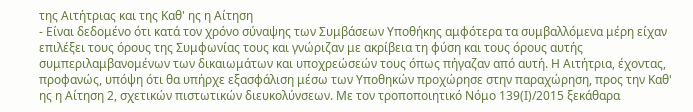της Αιτήτριας και της Καθ' ης η Αίτηση
- Είναι δεδομένο ότι κατά τον χρόνο σύναψης των Συμβάσεων Υποθήκης αμφότερα τα συμβαλλόμενα μέρη είχαν επιλέξει τους όρους της Συμφωνίας τους και γνώριζαν με ακρίβεια τη φύση και τους όρους αυτής συμπεριλαμβανομένων των δικαιωμάτων και υποχρεώσεών τους όπως πήγαζαν από αυτή. Η Αιτήτρια, έχοντας, προφανώς, υπόψη ότι θα υπήρχε εξασφάλιση μέσω των Υποθηκών προχώρησε στην παραχώρηση, προς την Καθ' ης η Αίτηση 2, σχετικών πιστωτικών διευκολύνσεων. Με τον τροποποιητικό Νόμο 139(Ι)/2015 ξεκάθαρα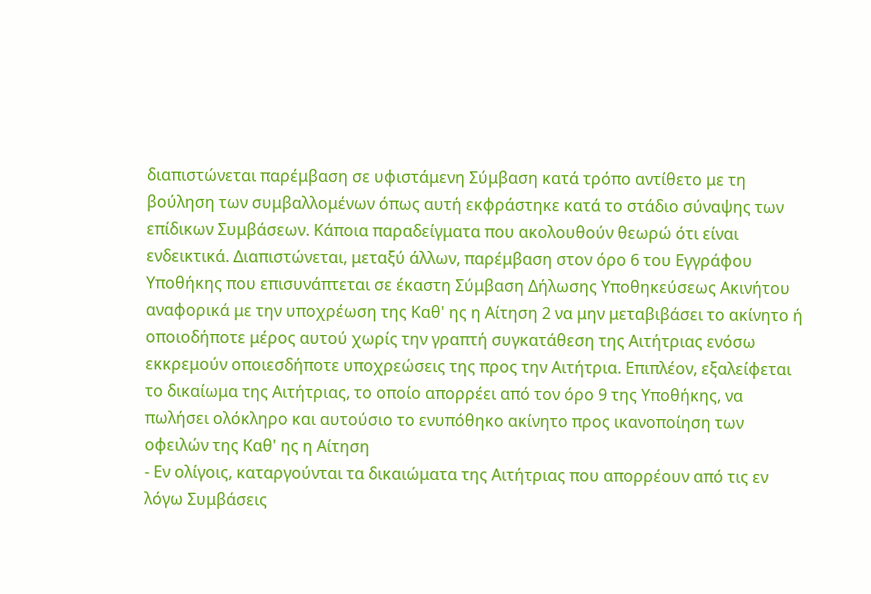διαπιστώνεται παρέμβαση σε υφιστάμενη Σύμβαση κατά τρόπο αντίθετο με τη βούληση των συμβαλλομένων όπως αυτή εκφράστηκε κατά το στάδιο σύναψης των επίδικων Συμβάσεων. Κάποια παραδείγματα που ακολουθούν θεωρώ ότι είναι ενδεικτικά. Διαπιστώνεται, μεταξύ άλλων, παρέμβαση στον όρο 6 του Εγγράφου Υποθήκης που επισυνάπτεται σε έκαστη Σύμβαση Δήλωσης Υποθηκεύσεως Ακινήτου αναφορικά με την υποχρέωση της Καθ' ης η Αίτηση 2 να μην μεταβιβάσει το ακίνητο ή οποιοδήποτε μέρος αυτού χωρίς την γραπτή συγκατάθεση της Αιτήτριας ενόσω εκκρεμούν οποιεσδήποτε υποχρεώσεις της προς την Αιτήτρια. Επιπλέον, εξαλείφεται το δικαίωμα της Αιτήτριας, το οποίο απορρέει από τον όρο 9 της Υποθήκης, να πωλήσει ολόκληρο και αυτούσιο το ενυπόθηκο ακίνητο προς ικανοποίηση των οφειλών της Καθ' ης η Αίτηση
- Εν ολίγοις, καταργούνται τα δικαιώματα της Αιτήτριας που απορρέουν από τις εν λόγω Συμβάσεις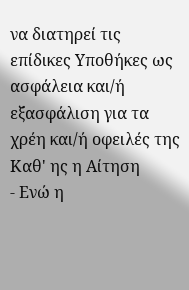να διατηρεί τις επίδικες Υποθήκες ως ασφάλεια και/ή εξασφάλιση για τα χρέη και/ή οφειλές της Καθ' ης η Αίτηση
- Ενώ η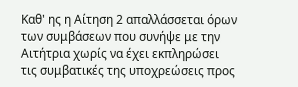Καθ' ης η Αίτηση 2 απαλλάσσεται όρων των συμβάσεων που συνήψε με την Αιτήτρια χωρίς να έχει εκπληρώσει τις συμβατικές της υποχρεώσεις προς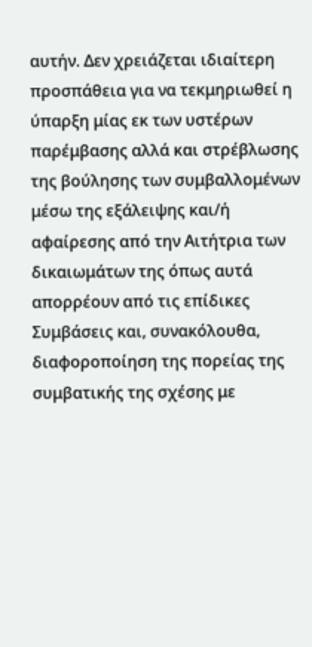αυτήν. Δεν χρειάζεται ιδιαίτερη προσπάθεια για να τεκμηριωθεί η ύπαρξη μίας εκ των υστέρων παρέμβασης αλλά και στρέβλωσης της βούλησης των συμβαλλομένων μέσω της εξάλειψης και/ή αφαίρεσης από την Αιτήτρια των δικαιωμάτων της όπως αυτά απορρέουν από τις επίδικες Συμβάσεις και, συνακόλουθα, διαφοροποίηση της πορείας της συμβατικής της σχέσης με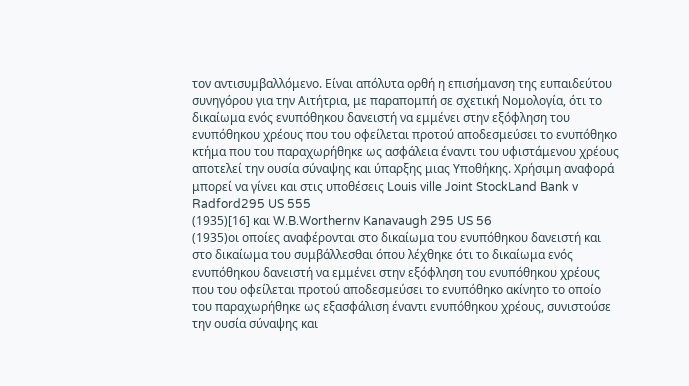τον αντισυμβαλλόμενο. Είναι απόλυτα ορθή η επισήμανση της ευπαιδεύτου συνηγόρου για την Αιτήτρια, με παραπομπή σε σχετική Νομολογία, ότι το δικαίωμα ενός ενυπόθηκου δανειστή να εμμένει στην εξόφληση του ενυπόθηκου χρέους που του οφείλεται προτού αποδεσμεύσει το ενυπόθηκο κτήμα που του παραχωρήθηκε ως ασφάλεια έναντι του υφιστάμενου χρέους αποτελεί την ουσία σύναψης και ύπαρξης μιας Υποθήκης. Χρήσιμη αναφορά μπορεί να γίνει και στις υποθέσεις Louis ville Joint StockLand Bank v Radford295 US 555
(1935)[16] και W.B.Worthernv Kanavaugh 295 US 56
(1935)οι οποίες αναφέρονται στο δικαίωμα του ενυπόθηκου δανειστή και στο δικαίωμα του συμβάλλεσθαι όπου λέχθηκε ότι το δικαίωμα ενός ενυπόθηκου δανειστή να εμμένει στην εξόφληση του ενυπόθηκου χρέους που του οφείλεται προτού αποδεσμεύσει το ενυπόθηκο ακίνητο το οποίο του παραχωρήθηκε ως εξασφάλιση έναντι ενυπόθηκου χρέους, συνιστούσε την ουσία σύναψης και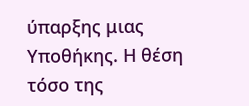ύπαρξης μιας Υποθήκης. Η θέση τόσο της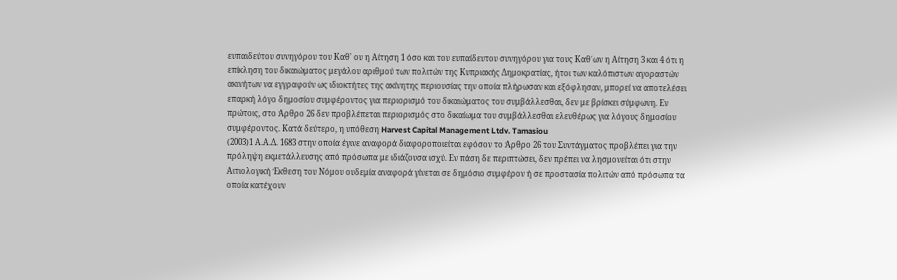ευπαιδεύτου συνηγόρου του Καθ' ου η Αίτηση 1 όσο και του ευπαίδευτου συνηγόρου για τους Καθ΄ων η Αίτηση 3 και 4 ότι η επίκληση του δικαιώματος μεγάλου αριθμού των πολιτών της Κυπριακής Δημοκρατίας, ήτοι των καλόπιστων αγοραστών ακινήτων να εγγραφούν ως ιδιοκτήτες της ακίνητης περιουσίας την οποία πλήρωσαν και εξόφλησαν, μπορεί να αποτελέσει επαρκή λόγο δημοσίου συμφέροντος για περιορισμό του δικαιώματος του συμβάλλεσθαι, δεν με βρίσκει σύμφωνη. Εν πρώτοις, στο Άρθρο 26 δεν προβλέπεται περιορισμός στο δικαίωμα του συμβάλλεσθαι ελευθέρως για λόγους δημοσίου συμφέροντος. Κατά δεύτερο, η υπόθεση Harvest Capital Management Ltdv. Tamasiou
(2003)1 Α.Α.Δ. 1683 στην οποία έγινε αναφορά διαφοροποιείται εφόσον το Άρθρο 26 του Συντάγματος προβλέπει για την πρόληψη εκμετάλλευσης από πρόσωπα με ιδιάζουσα ισχύ. Εν πάση δε περιπτώσει, δεν πρέπει να λησμονείται ότι στην Αιτιολογική Έκθεση του Νόμου ουδεμία αναφορά γίνεται σε δημόσιο συμφέρον ή σε προστασία πολιτών από πρόσωπα τα οποία κατέχουν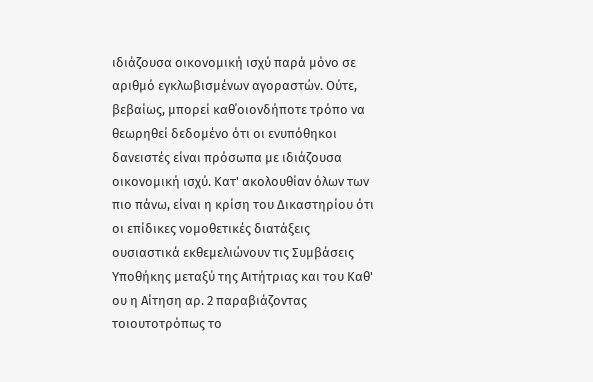ιδιάζουσα οικονομική ισχύ παρά μόνο σε αριθμό εγκλωβισμένων αγοραστών. Ούτε, βεβαίως, μπορεί καθ΄οιονδήποτε τρόπο να θεωρηθεί δεδομένο ότι οι ενυπόθηκοι δανειστές είναι πρόσωπα με ιδιάζουσα οικονομική ισχύ. Κατ' ακολουθίαν όλων των πιο πάνω, είναι η κρίση του Δικαστηρίου ότι οι επίδικες νομοθετικές διατάξεις ουσιαστικά εκθεμελιώνουν τις Συμβάσεις Υποθήκης μεταξύ της Αιτήτριας και του Καθ' ου η Αίτηση αρ. 2 παραβιάζοντας τοιουτοτρόπως το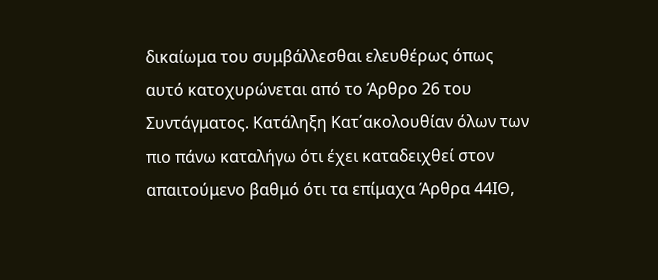δικαίωμα του συμβάλλεσθαι ελευθέρως όπως αυτό κατοχυρώνεται από το Άρθρο 26 του Συντάγματος. Κατάληξη Κατ΄ακολουθίαν όλων των πιο πάνω καταλήγω ότι έχει καταδειχθεί στον απαιτούμενο βαθμό ότι τα επίμαχα Άρθρα 44ΙΘ,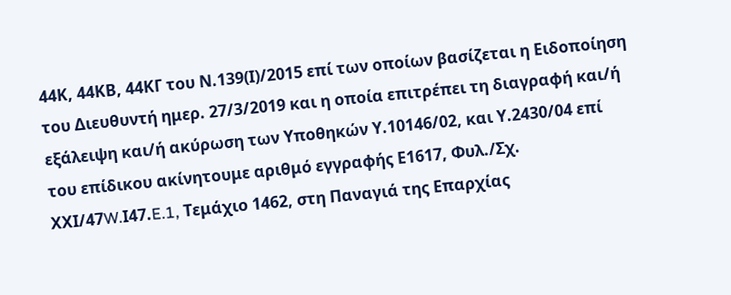44Κ, 44ΚΒ, 44ΚΓ του Ν.139(Ι)/2015 επί των οποίων βασίζεται η Ειδοποίηση του Διευθυντή ημερ. 27/3/2019 και η οποία επιτρέπει τη διαγραφή και/ή εξάλειψη και/ή ακύρωση των Υποθηκών Υ.10146/02, και Υ.2430/04 επί του επίδικου ακίνητουμε αριθμό εγγραφής Ε1617, Φυλ./Σχ. ΧΧΙ/47W.Ι47.E.1, Τεμάχιο 1462, στη Παναγιά της Επαρχίας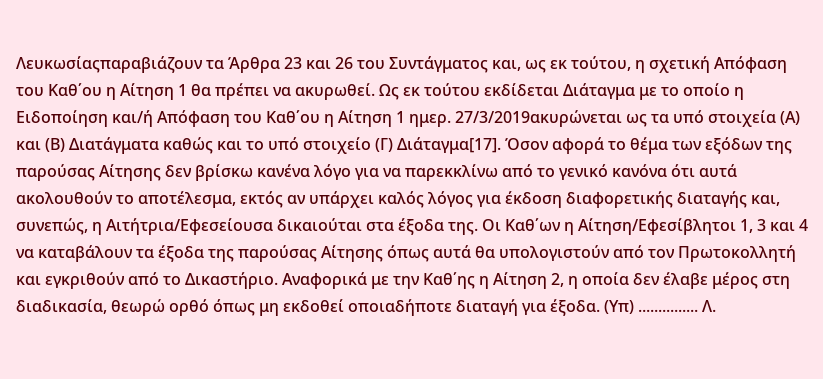Λευκωσίαςπαραβιάζουν τα Άρθρα 23 και 26 του Συντάγματος και, ως εκ τούτου, η σχετική Απόφαση του Καθ΄ου η Αίτηση 1 θα πρέπει να ακυρωθεί. Ως εκ τούτου εκδίδεται Διάταγμα με το οποίο η Ειδοποίηση και/ή Απόφαση του Καθ΄ου η Αίτηση 1 ημερ. 27/3/2019ακυρώνεται ως τα υπό στοιχεία (Α) και (Β) Διατάγματα καθώς και το υπό στοιχείο (Γ) Διάταγμα[17]. Όσον αφορά το θέμα των εξόδων της παρούσας Αίτησης δεν βρίσκω κανένα λόγο για να παρεκκλίνω από το γενικό κανόνα ότι αυτά ακολουθούν το αποτέλεσμα, εκτός αν υπάρχει καλός λόγος για έκδοση διαφορετικής διαταγής και, συνεπώς, η Αιτήτρια/Εφεσείουσα δικαιούται στα έξοδα της. Οι Καθ΄ων η Αίτηση/Εφεσίβλητοι 1, 3 και 4 να καταβάλουν τα έξοδα της παρούσας Αίτησης όπως αυτά θα υπολογιστούν από τον Πρωτοκολλητή και εγκριθούν από το Δικαστήριο. Αναφορικά με την Καθ΄ης η Αίτηση 2, η οποία δεν έλαβε μέρος στη διαδικασία, θεωρώ ορθό όπως μη εκδοθεί οποιαδήποτε διαταγή για έξοδα. (Υπ) ............... Λ.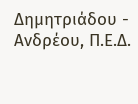Δημητριάδου - Ανδρέου, Π.Ε.Δ.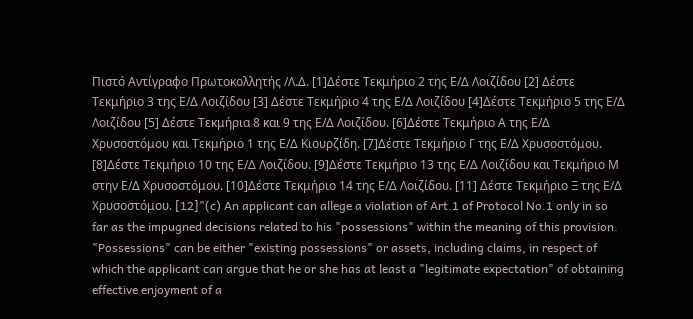Πιστό Αντίγραφο Πρωτοκολλητής /Λ.Δ. [1]Δέστε Τεκμήριο 2 της Ε/Δ Λοιζίδου [2] Δέστε Τεκμήριο 3 της Ε/Δ Λοιζίδου [3] Δέστε Τεκμήριο 4 της Ε/Δ Λοιζίδου [4]Δέστε Τεκμήριο 5 της Ε/Δ Λοιζίδου [5] Δέστε Τεκμήρια 8 και 9 της Ε/Δ Λοιζίδου. [6]Δέστε Τεκμήριο Α της Ε/Δ Χρυσοστόμου και Τεκμήριο 1 της Ε/Δ Κιουρζίδη. [7]Δέστε Τεκμήριο Γ της Ε/Δ Χρυσοστόμου. [8]Δέστε Τεκμήριο 10 της Ε/Δ Λοιζίδου. [9]Δέστε Τεκμήριο 13 της Ε/Δ Λοιζίδου και Τεκμήριο Μ στην Ε/Δ Χρυσοστόμου. [10]Δέστε Τεκμήριο 14 της Ε/Δ Λοιζίδου. [11] Δέστε Τεκμήριο Ξ της Ε/Δ Χρυσοστόμου. [12]"(c) An applicant can allege a violation of Art.1 of Protocol No.1 only in so far as the impugned decisions related to his "possessions" within the meaning of this provision. "Possessions" can be either "existing possessions" or assets, including claims, in respect of which the applicant can argue that he or she has at least a "legitimate expectation" of obtaining effective enjoyment of a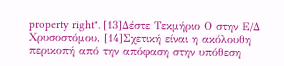property right". [13]Δέστε Τεκμήριο Ο στην Ε/Δ Χρυσοστόμου. [14]Σχετική είναι η ακόλουθη περικοπή από την απόφαση στην υπόθεση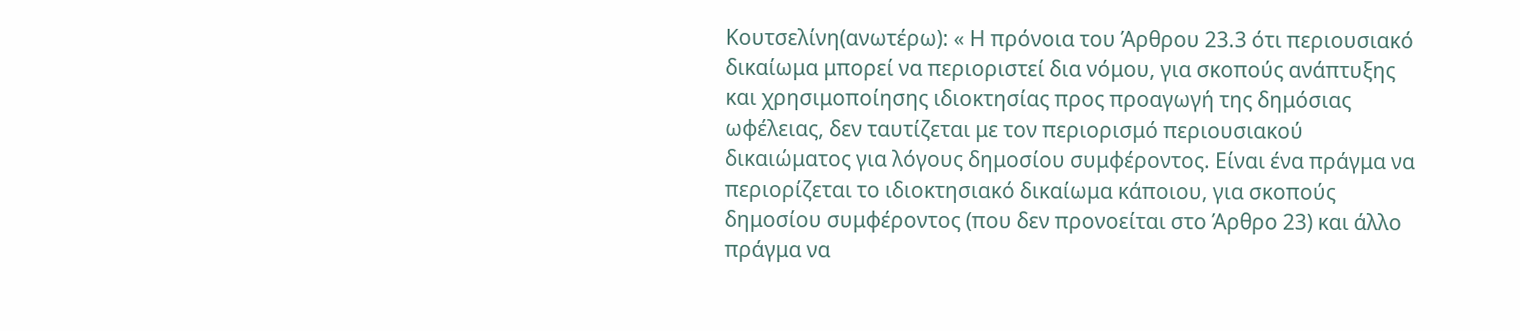Κουτσελίνη(ανωτέρω): « Η πρόνοια του Άρθρου 23.3 ότι περιουσιακό δικαίωμα μπορεί να περιοριστεί δια νόμου, για σκοπούς ανάπτυξης και χρησιμοποίησης ιδιοκτησίας προς προαγωγή της δημόσιας ωφέλειας, δεν ταυτίζεται με τον περιορισμό περιουσιακού δικαιώματος για λόγους δημοσίου συμφέροντος. Είναι ένα πράγμα να περιορίζεται το ιδιοκτησιακό δικαίωμα κάποιου, για σκοπούς δημοσίου συμφέροντος (που δεν προνοείται στο Άρθρο 23) και άλλο πράγμα να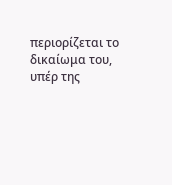περιορίζεται το δικαίωμα του, υπέρ της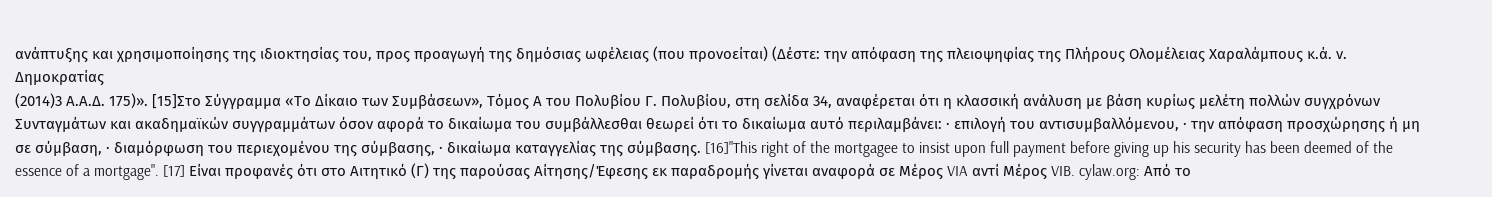ανάπτυξης και χρησιμοποίησης της ιδιοκτησίας του, προς προαγωγή της δημόσιας ωφέλειας (που προνοείται) (Δέστε: την απόφαση της πλειοψηφίας της Πλήρους Ολομέλειας Χαραλάμπους κ.ά. ν. Δημοκρατίας
(2014)3 Α.Α.Δ. 175)». [15]Στο Σύγγραμμα «Το Δίκαιο των Συμβάσεων», Τόμος Α του Πολυβίου Γ. Πολυβίου, στη σελίδα 34, αναφέρεται ότι η κλασσική ανάλυση με βάση κυρίως μελέτη πολλών συγχρόνων Συνταγμάτων και ακαδημαϊκών συγγραμμάτων όσον αφορά το δικαίωμα του συμβάλλεσθαι θεωρεί ότι το δικαίωμα αυτό περιλαμβάνει: · επιλογή του αντισυμβαλλόμενου, · την απόφαση προσχώρησης ή μη σε σύμβαση, · διαμόρφωση του περιεχομένου της σύμβασης, · δικαίωμα καταγγελίας της σύμβασης. [16]"This right of the mortgagee to insist upon full payment before giving up his security has been deemed of the essence of a mortgage". [17] Είναι προφανές ότι στο Αιτητικό (Γ) της παρούσας Αίτησης/Έφεσης εκ παραδρομής γίνεται αναφορά σε Μέρος VIA αντί Μέρος VIB. cylaw.org: Από το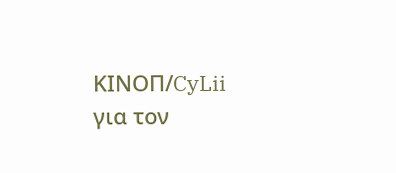ΚΙΝOΠ/CyLii για τον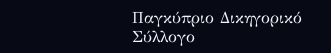Παγκύπριο Δικηγορικό Σύλλογο